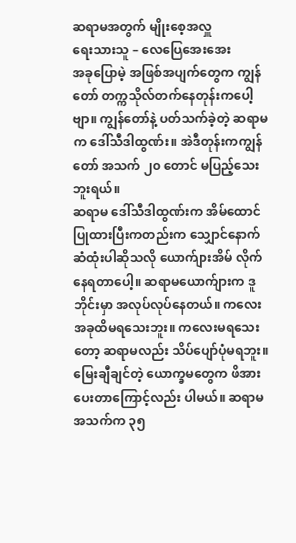ဆရာမအတွက် မျိုးစေ့အလှူ
ရေးသားသူ – လေပြေအေးအေး
အခုပြောမဲ့ အဖြစ်အပျက်တွေက ကျွန်တော် တက္ကသိုလ်တက်နေတုန်းကပေါ့ဗျာ။ ကျွန်တော်နဲ့ ပတ်သက်ခဲ့တဲ့ ဆရာမက ဒေါ်သီဒါထွဏ်း။ အဲဒီတုန်းကကျွန်တော် အသက် ၂၀ တောင် မပြည့်သေးဘူးရယ်။
ဆရာမ ဒေါ်သီဒါထွဏ်းက အိမ်ထောင်ပြုထားပြီးကတည်းက သျှောင်နောက်ဆံထုံးပါဆိုသလို ယောက်ျားအိမ် လိုက်နေရတာပေါ့။ ဆရာမယောက်ျားက ဒူဘိုင်းမှာ အလုပ်လုပ်နေတယ်။ ကလေး အခုထိမရသေးဘူး။ ကလေးမရသေးတော့ ဆရာမလည်း သိပ်ပျော်ပုံမရဘူး။ မြေးချီချင်တဲ့ ယောက္ခမတွေက ဖိအားပေးတာကြောင့်လည်း ပါမယ်။ ဆရာမအသက်က ၃၅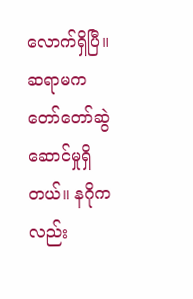လောက်ရှိပြီ။ ဆရာမက တော်တော်ဆွဲဆောင်မှုရှိတယ်။ နဂိုကလည်း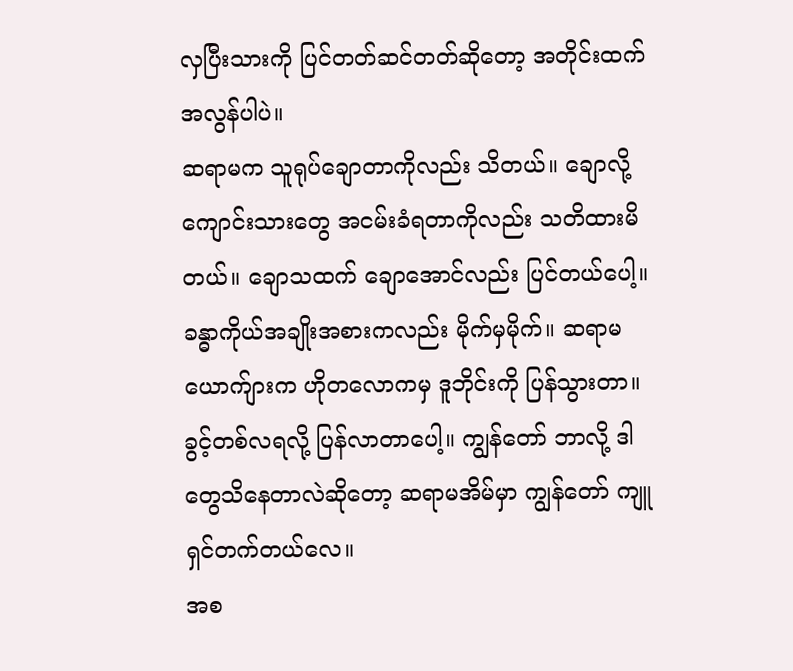လှပြီးသားကို ပြင်တတ်ဆင်တတ်ဆိုတော့ အတိုင်းထက်အလွန်ပါပဲ။
ဆရာမက သူရုပ်ချောတာကိုလည်း သိတယ်။ ချောလို့ ကျောင်းသားတွေ အငမ်းခံရတာကိုလည်း သတိထားမိတယ်။ ချောသထက် ချောအောင်လည်း ပြင်တယ်ပေါ့။ ခန္ဓာကိုယ်အချိုးအစားကလည်း မိုက်မှမိုက်။ ဆရာမယောက်ျားက ဟိုတလောကမှ ဒူဘိုင်းကို ပြန်သွားတာ။ ခွင့်တစ်လရလို့ ပြန်လာတာပေါ့။ ကျွန်တော် ဘာလို့ ဒါတွေသိနေတာလဲဆိုတော့ ဆရာမအိမ်မှာ ကျွန်တော် ကျူရှင်တက်တယ်လေ။
အစ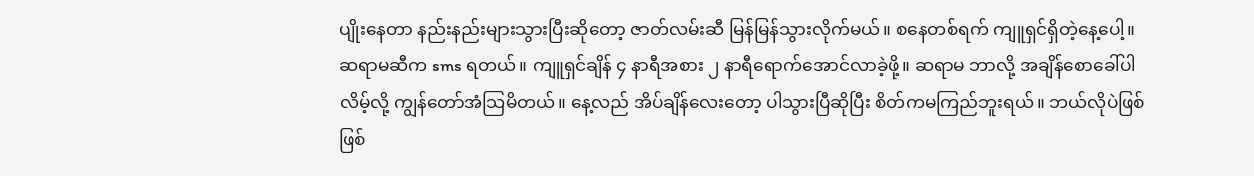ပျိုးနေတာ နည်းနည်းများသွားပြီးဆိုတော့ ဇာတ်လမ်းဆီ မြန်မြန်သွားလိုက်မယ်။ စနေတစ်ရက် ကျူရှင်ရှိတဲ့နေ့ပေါ့။ ဆရာမဆီက sms ရတယ်။ ကျူရှင်ချိန် ၄ နာရီအစား ၂ နာရီရောက်အောင်လာခဲ့ဖို့။ ဆရာမ ဘာလို့ အချိန်စောခေါ်ပါလိမ့်လို့ ကျွန်တော်အံသြမိတယ်။ နေ့လည် အိပ်ချိန်လေးတော့ ပါသွားပြီဆိုပြီး စိတ်ကမကြည်ဘူးရယ်။ ဘယ်လိုပဲဖြစ်ဖြစ်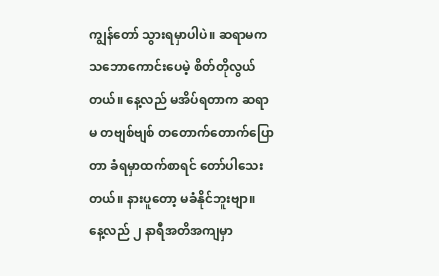ကျွန်တော် သွားရမှာပါပဲ။ ဆရာမက သဘောကောင်းပေမဲ့ စိတ်တိုလွယ်တယ်။ နေ့လည် မအိပ်ရတာက ဆရာမ တဗျစ်ဗျစ် တတောက်တောက်ပြောတာ ခံရမှာထက်စာရင် တော်ပါသေးတယ်။ နားပူတော့ မခံနိုင်ဘူးဗျာ။
နေ့လည် ၂ နာရီအတိအကျမှာ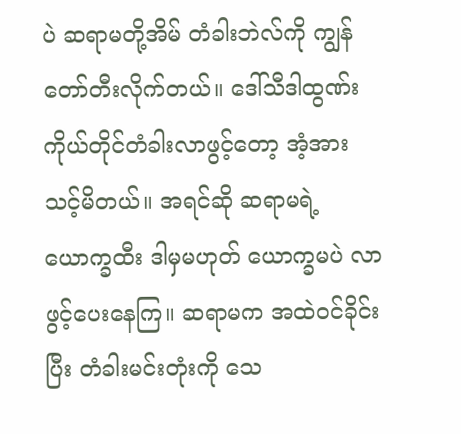ပဲ ဆရာမတို့အိမ် တံခါးဘဲလ်ကို ကျွန်တော်တီးလိုက်တယ်။ ဒေါ်သီဒါထွဏ်း ကိုယ်တိုင်တံခါးလာဖွင့်တော့ အံ့အားသင့်မိတယ်။ အရင်ဆို ဆရာမရဲ့ယောက္ခထီး ဒါမှမဟုတ် ယောက္ခမပဲ လာဖွင့်ပေးနေကြ။ ဆရာမက အထဲဝင်ခိုင်းပြီး တံခါးမင်းတုံးကို သေ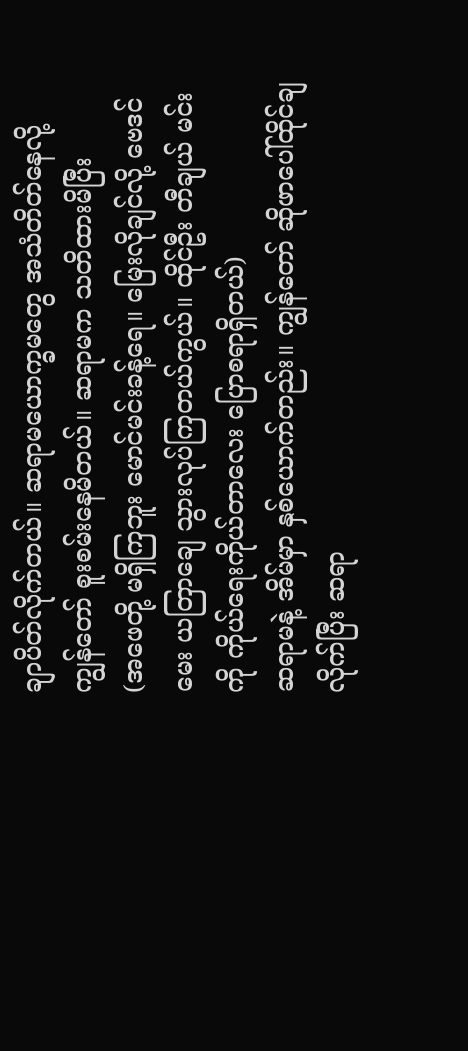ချာပိတ်လိုက်တယ်။ ဆရာမယောက္ခမတွေ အသံတိတ်နေလို့ ကျွန်တော် စူးစမ်းနေမိတယ်။ ဆရာမက သတိထားမိပြီး
(အဖေတို့ မရှိကြဘူး မောင်မင်းခန့်ရေ။ မြေးလိုချင်လို့ ဗေဒင်မေး ယတြာချေ သွားလုပ်ကြတယ်ကွယ်။ ထိုင်ဦး တီချယ် မင်းကို ကိုယ်ရေးကိုယ်တာလေး ပြောစရာရှိတယ်)
ဆရာမနဲ့ အိမ်မှာ နှစ်ယောက်တည်း။ ကျွန်တော် ဆိုဖာပေါ်ထိုင်ချလိုက်ပြီး ဆရာ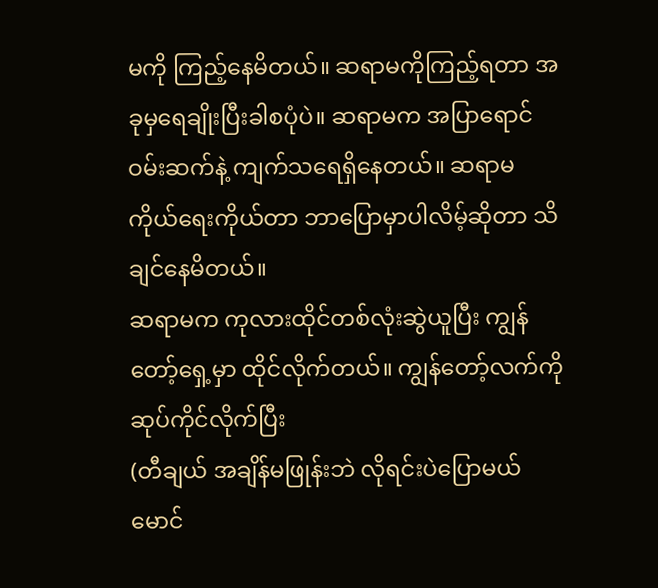မကို ကြည့်နေမိတယ်။ ဆရာမကိုကြည့်ရတာ အခုမှရေချိုးပြီးခါစပုံပဲ။ ဆရာမက အပြာရောင်ဝမ်းဆက်နဲ့ ကျက်သရေရှိနေတယ်။ ဆရာမ ကိုယ်ရေးကိုယ်တာ ဘာပြောမှာပါလိမ့်ဆိုတာ သိချင်နေမိတယ်။
ဆရာမက ကုလားထိုင်တစ်လုံးဆွဲယူပြီး ကျွန်တော့်ရှေ့မှာ ထိုင်လိုက်တယ်။ ကျွန်တော့်လက်ကို ဆုပ်ကိုင်လိုက်ပြီး
(တီချယ် အချိန်မဖြုန်းဘဲ လိုရင်းပဲပြောမယ် မောင်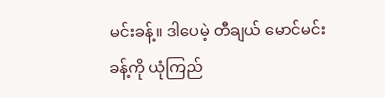မင်းခန့်။ ဒါပေမဲ့ တီချယ် မောင်မင်းခန့်ကို ယုံကြည်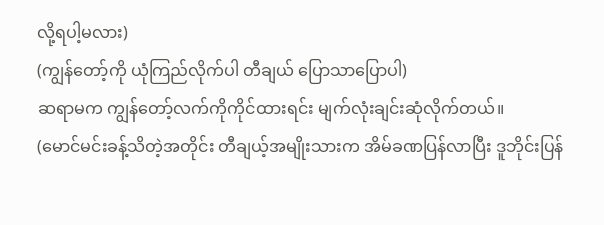လို့ရပါ့မလား)
(ကျွန်တော့်ကို ယုံကြည်လိုက်ပါ တီချယ် ပြောသာပြောပါ)
ဆရာမက ကျွန်တော့်လက်ကိုကိုင်ထားရင်း မျက်လုံးချင်းဆုံလိုက်တယ်။
(မောင်မင်းခန့်သိတဲ့အတိုင်း တီချယ့်အမျိုးသားက အိမ်ခဏပြန်လာပြီး ဒူဘိုင်းပြန်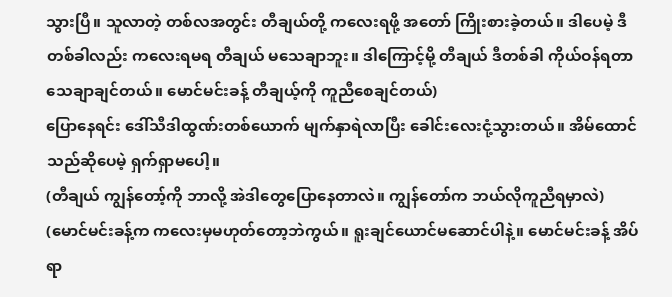သွားပြီ။ သူလာတဲ့ တစ်လအတွင်း တီချယ်တို့ ကလေးရဖို့ အတော် ကြိုးစားခဲ့တယ်။ ဒါပေမဲ့ ဒီတစ်ခါလည်း ကလေးရမရ တီချယ် မသေချာဘူး။ ဒါကြောင့်မို့ တီချယ် ဒီတစ်ခါ ကိုယ်ဝန်ရတာ သေချာချင်တယ်။ မောင်မင်းခန့် တီချယ့်ကို ကူညီစေချင်တယ်)
ပြောနေရင်း ဒေါ်သီဒါထွဏ်းတစ်ယောက် မျက်နှာရဲလာပြီး ခေါင်းလေးငုံ့သွားတယ်။ အိမ်ထောင်သည်ဆိုပေမဲ့ ရှက်ရှာမပေါ့။
(တီချယ် ကျွန်တော့်ကို ဘာလို့ အဲဒါတွေပြောနေတာလဲ။ ကျွန်တော်က ဘယ်လိုကူညီရမှာလဲ)
(မောင်မင်းခန့်က ကလေးမှမဟုတ်တော့ဘဲကွယ်။ ရူးချင်ယောင်မဆောင်ပါနဲ့။ မောင်မင်းခန့် အိပ်ရာ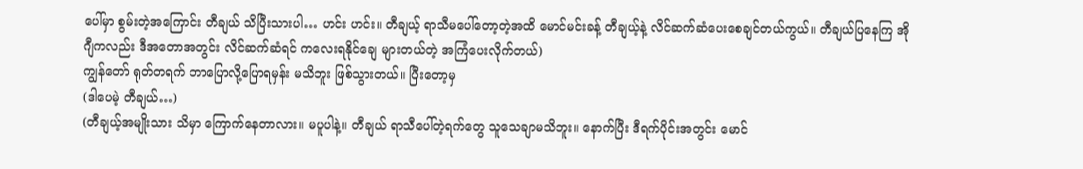ပေါ်မှာ စွမ်းတဲ့အကြောင်း တီချယ် သိပြီးသားပါ… ဟင်း ဟင်း။ တီချယ့် ရာသီမပေါ်တော့တဲ့အထိ မောင်မင်းခန့် တီချယ့်နဲ့ လိင်ဆက်ဆံပေးစေချင်တယ်ကွယ်။ တီချယ်ပြနေကြ အိုဂျီကလည်း ဒီအတောအတွင်း လိင်ဆက်ဆံရင် ကလေးရနိုင်ချေ များတယ်တဲ့ အကြံပေးလိုက်တယ်)
ကျွန်တော် ရုတ်တရက် ဘာပြောလို့ပြောရမှန်း မသိဘူး ဖြစ်သွားတယ်။ ပြီးတော့မှ
(ဒါပေမဲ့ တီချယ်…)
(တီချယ့်အမျိုးသား သိမှာ ကြောက်နေတာလား။ မပူပါနဲ့။ တီချယ် ရာသီပေါ်တဲ့ရက်တွေ သူသေချာမသိဘူး။ နောက်ပြီး ဒီရက်ပိုင်းအတွင်း မောင်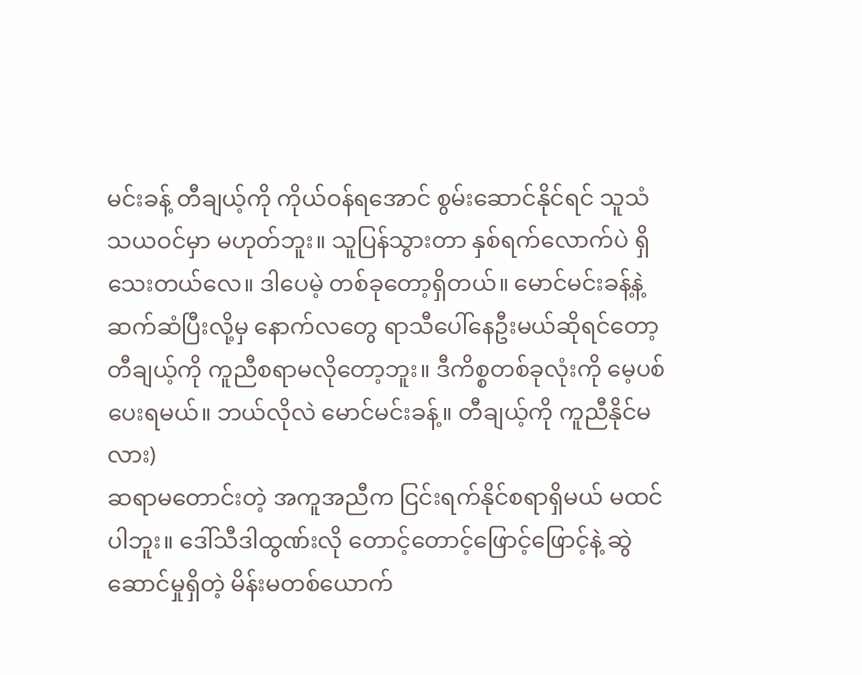မင်းခန့် တီချယ့်ကို ကိုယ်ဝန်ရအောင် စွမ်းဆောင်နိုင်ရင် သူသံသယဝင်မှာ မဟုတ်ဘူး။ သူပြန်သွားတာ နှစ်ရက်လောက်ပဲ ရှိသေးတယ်လေ။ ဒါပေမဲ့ တစ်ခုတော့ရှိတယ်။ မောင်မင်းခန့်နဲ့ ဆက်ဆံပြီးလို့မှ နောက်လတွေ ရာသီပေါ်နေဦးမယ်ဆိုရင်တော့ တီချယ့်ကို ကူညီစရာမလိုတော့ဘူး။ ဒီကိစ္စတစ်ခုလုံးကို မေ့ပစ်ပေးရမယ်။ ဘယ်လိုလဲ မောင်မင်းခန့်။ တီချယ့်ကို ကူညီနိုင်မလား)
ဆရာမတောင်းတဲ့ အကူအညီက ငြင်းရက်နိုင်စရာရှိမယ် မထင်ပါဘူး။ ဒေါ်သီဒါထွဏ်းလို တောင့်တောင့်ဖြောင့်ဖြောင့်နဲ့ ဆွဲဆောင်မှုရှိတဲ့ မိန်းမတစ်ယောက်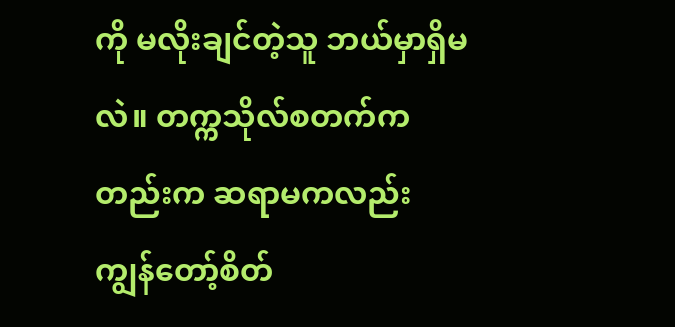ကို မလိုးချင်တဲ့သူ ဘယ်မှာရှိမလဲ။ တက္ကသိုလ်စတက်ကတည်းက ဆရာမကလည်း ကျွန်တော့်စိတ်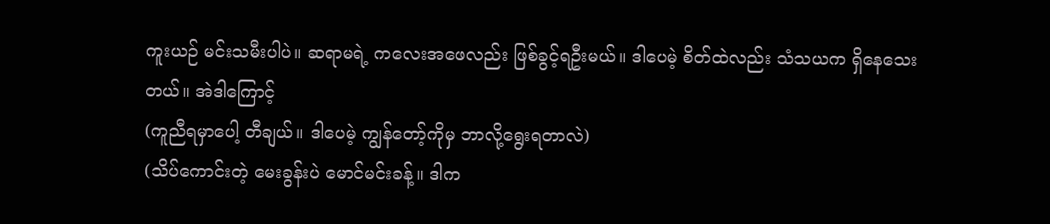ကူးယဉ် မင်းသမီးပါပဲ။ ဆရာမရဲ့ ကလေးအဖေလည်း ဖြစ်ခွင့်ရဦးမယ်။ ဒါပေမဲ့ စိတ်ထဲလည်း သံသယက ရှိနေသေးတယ်။ အဲဒါကြောင့်
(ကူညီရမှာပေါ့ တီချယ်။ ဒါပေမဲ့ ကျွန်တော့်ကိုမှ ဘာလို့ရွေးရတာလဲ)
(သိပ်ကောင်းတဲ့ မေးခွန်းပဲ မောင်မင်းခန့်။ ဒါက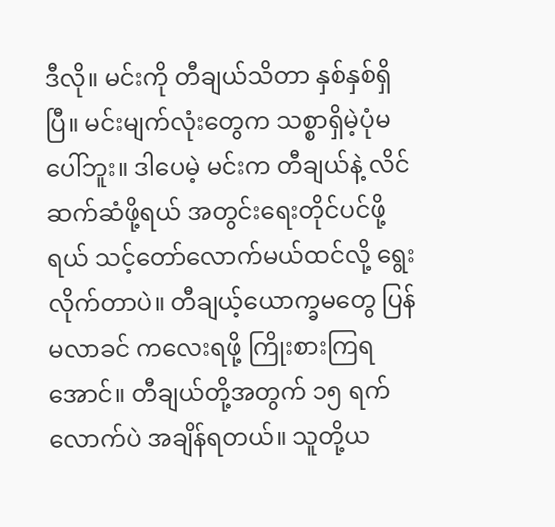ဒီလို။ မင်းကို တီချယ်သိတာ နှစ်နှစ်ရှိပြီ။ မင်းမျက်လုံးတွေက သစ္စာရှိမဲ့ပုံမပေါ်ဘူး။ ဒါပေမဲ့ မင်းက တီချယ်နဲ့ လိင်ဆက်ဆံဖို့ရယ် အတွင်းရေးတိုင်ပင်ဖို့ရယ် သင့်တော်လောက်မယ်ထင်လို့ ရွေးလိုက်တာပဲ။ တီချယ့်ယောက္ခမတွေ ပြန်မလာခင် ကလေးရဖို့ ကြိုးစားကြရအောင်။ တီချယ်တို့အတွက် ၁၅ ရက်လောက်ပဲ အချိန်ရတယ်။ သူတို့ယ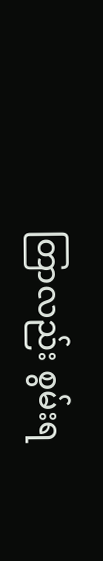တြာလည်း စွမ်းရ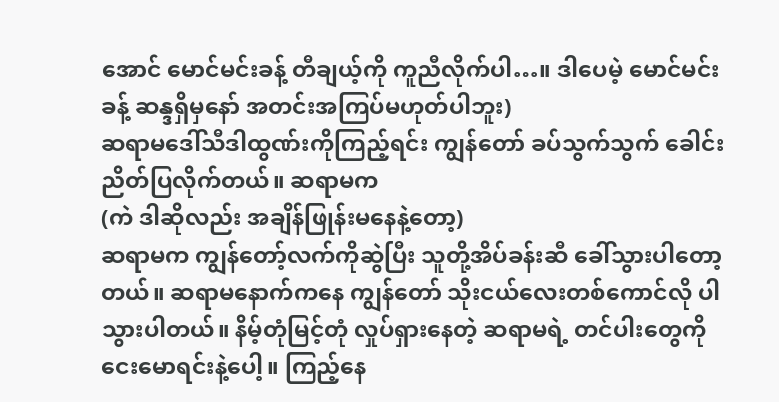အောင် မောင်မင်းခန့် တီချယ့်ကို ကူညီလိုက်ပါ…။ ဒါပေမဲ့ မောင်မင်းခန့် ဆန္ဒရှိမှနော် အတင်းအကြပ်မဟုတ်ပါဘူး)
ဆရာမဒေါ်သီဒါထွဏ်းကိုကြည့်ရင်း ကျွန်တော် ခပ်သွက်သွက် ခေါင်းညိတ်ပြလိုက်တယ်။ ဆရာမက
(ကဲ ဒါဆိုလည်း အချိန်ဖြုန်းမနေနဲ့တော့)
ဆရာမက ကျွန်တော့်လက်ကိုဆွဲပြီး သူတို့အိပ်ခန်းဆီ ခေါ်သွားပါတော့တယ်။ ဆရာမနောက်ကနေ ကျွန်တော် သိုးငယ်လေးတစ်ကောင်လို ပါသွားပါတယ်။ နိမ့်တုံမြင့်တုံ လှုပ်ရှားနေတဲ့ ဆရာမရဲ့ တင်ပါးတွေကို ငေးမောရင်းနဲ့ပေါ့။ ကြည့်နေ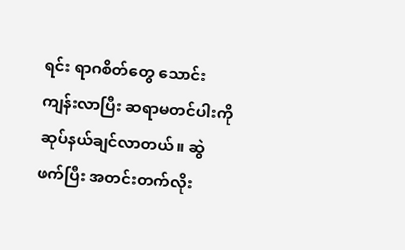ရင်း ရာဂစိတ်တွေ သောင်းကျန်းလာပြီး ဆရာမတင်ပါးကို ဆုပ်နယ်ချင်လာတယ်။ ဆွဲဖက်ပြီး အတင်းတက်လိုး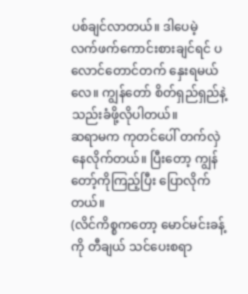ပစ်ချင်လာတယ်။ ဒါပေမဲ့ လက်ဖက်ကောင်းစားချင်ရင် ပလောင်တောင်တက် နှေးရမယ်လေ။ ကျွန်တော် စိတ်ရှည်ရှည်နဲ့ သည်းခံဖို့လိုပါတယ်။
ဆရာမက ကုတင်ပေါ် တက်လှဲနေလိုက်တယ်။ ပြီးတော့ ကျွန်တော့်ကိုကြည့်ပြီး ပြောလိုက်တယ်။
(လိင်ကိစ္စကတော့ မောင်မင်းခန့်ကို တီချယ် သင်ပေးစရာ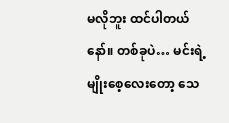မလိုဘူး ထင်ပါတယ်နော်။ တစ်ခုပဲ… မင်းရဲ့မျိုးစေ့လေးတော့ သေ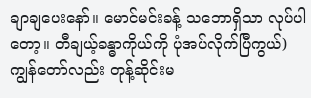ချာချပေးနော်။ မောင်မင်းခန့် သဘောရှိသာ လုပ်ပါတော့။ တီချယ့်ခန္ဓာကိုယ်ကို ပုံအပ်လိုက်ပြီကွယ်)
ကျွန်တော်လည်း တုန့်ဆိုင်းမ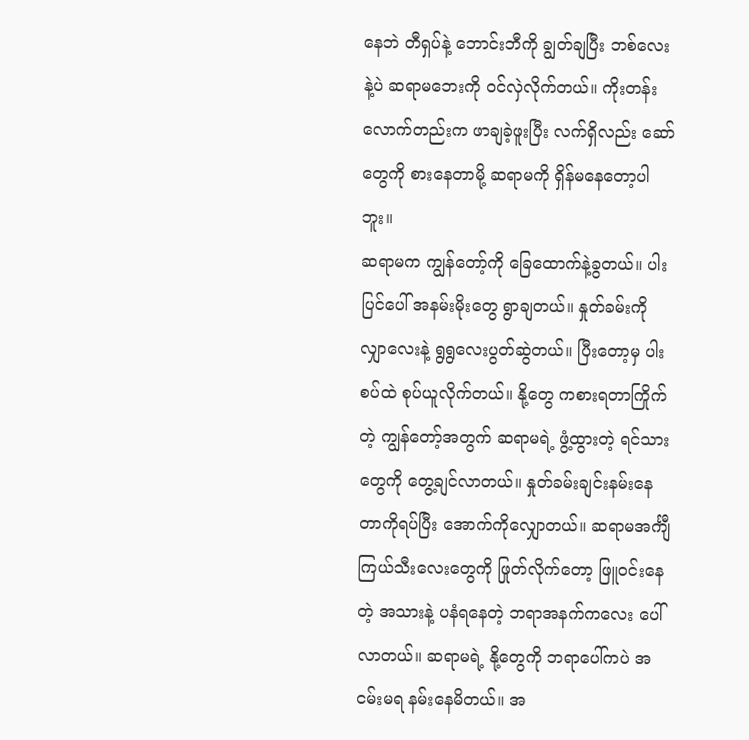နေဘဲ တီရှပ်နဲ့ ဘောင်းဘီကို ချွတ်ချပြီး ဘစ်လေးနဲ့ပဲ ဆရာမဘေးကို ဝင်လှဲလိုက်တယ်။ ကိုးတန်းလောက်တည်းက ဖာချခဲ့ဖူးပြီး လက်ရှိလည်း ဆော်တွေကို စားနေတာမို့ ဆရာမကို ရှိန်မနေတော့ပါဘူး။
ဆရာမက ကျွန်တော့်ကို ခြေထောက်နဲ့ခွတယ်။ ပါးပြင်ပေါ် အနမ်းမိုးတွေ ရွာချတယ်။ နှုတ်ခမ်းကို လျှာလေးနဲ့ ရွရွလေးပွတ်ဆွဲတယ်။ ပြီးတော့မှ ပါးစပ်ထဲ စုပ်ယူလိုက်တယ်။ နို့တွေ ကစားရတာကြိုက်တဲ့ ကျွန်တော့်အတွက် ဆရာမရဲ့ ဖွံ့ထွားတဲ့ ရင်သားတွေကို တွေ့ချင်လာတယ်။ နှုတ်ခမ်းချင်းနမ်းနေတာကိုရပ်ပြီး အောက်ကိုလျှောတယ်။ ဆရာမအင်္ကျီ ကြယ်သီးလေးတွေကို ဖြုတ်လိုက်တော့ ဖြူဝင်းနေတဲ့ အသားနဲ့ ပနံရနေတဲ့ ဘရာအနက်ကလေး ပေါ်လာတယ်။ ဆရာမရဲ့ နို့တွေကို ဘရာပေါ်ကပဲ အငမ်းမရ နမ်းနေမိတယ်။ အ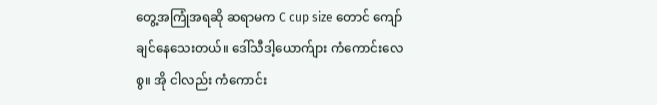တွေ့အကြုံအရဆို ဆရာမက C cup size တောင် ကျော်ချင်နေသေးတယ်။ ဒေါ်သီဒါ့ယောက်ျား ကံကောင်းလေစွ။ အို ငါလည်း ကံကောင်း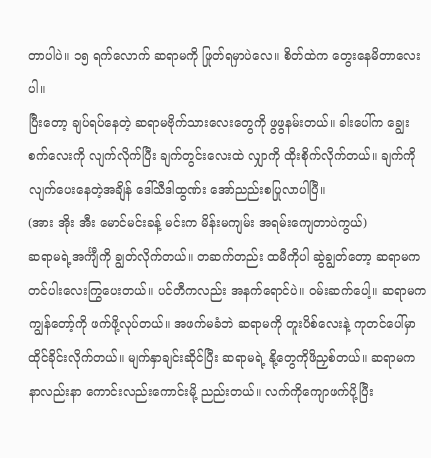တာပါပဲ။ ၁၅ ရက်လောက် ဆရာမကို ဖြုတ်ရမှာပဲလေ။ စိတ်ထဲက တွေးနေမိတာလေးပါ။
ပြီးတော့ ချပ်ရပ်နေတဲ့ ဆရာမဗိုက်သားလေးတွေကို ဖွဖွနမ်းတယ်။ ခါးပေါ်က ချွေးစက်လေးကို လျက်လိုက်ပြီး ချက်တွင်းလေးထဲ လျှာကို ထိုးစိုက်လိုက်တယ်။ ချက်ကို လျက်ပေးနေတဲ့အချိန် ဒေါ်သီဒါထွဏ်း အော်ညည်းစပြုလာပါပြီ။
(အား အိုး အီး မောင်မင်းခန့် မင်းက မိန်းမကျမ်း အရမ်းကျေတာပဲကွယ်)
ဆရာမရဲ့အင်္ကျီကို ချွတ်လိုက်တယ်။ တဆက်တည်း ထမီကိုပါ ဆွဲချွတ်တော့ ဆရာမက တင်ပါးလေးကြွပေးတယ်။ ပင်တီကလည်း အနက်ရောင်ပဲ။ ဝမ်းဆက်ပေါ့။ ဆရာမက ကျွန်တော့်ကို ဖက်ဖို့လုပ်တယ်။ အဖက်မခံဘဲ ဆရာမကို တူးပိစ်လေးနဲ့ ကုတင်ပေါ်မှာ ထိုင်ခိုင်းလိုက်တယ်။ မျက်နှာချင်းဆိုင်ပြီး ဆရာမရဲ့ နို့တွေကိုဖိညှစ်တယ်။ ဆရာမက နာလည်းနာ ကောင်းလည်းကောင်းမို့ ညည်းတယ်။ လက်ကိုကျောဖက်ပို့ပြီး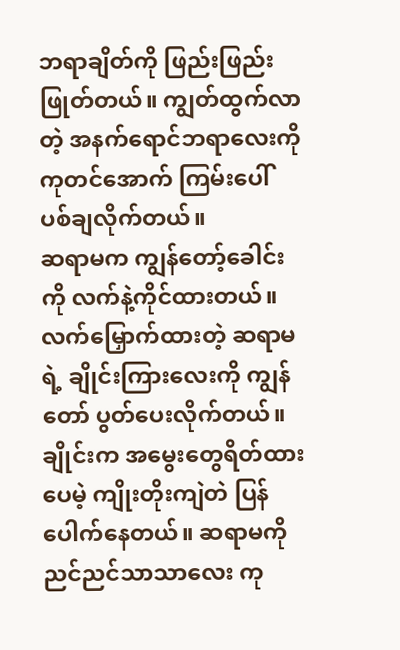ဘရာချိတ်ကို ဖြည်းဖြည်းဖြုတ်တယ်။ ကျွတ်ထွက်လာတဲ့ အနက်ရောင်ဘရာလေးကို ကုတင်အောက် ကြမ်းပေါ် ပစ်ချလိုက်တယ်။
ဆရာမက ကျွန်တော့်ခေါင်းကို လက်နဲ့ကိုင်ထားတယ်။ လက်မြှောက်ထားတဲ့ ဆရာမရဲ့ ချိုင်းကြားလေးကို ကျွန်တော် ပွတ်ပေးလိုက်တယ်။ ချိုင်းက အမွေးတွေရိတ်ထားပေမဲ့ ကျိုးတိုးကျဲတဲ ပြန်ပေါက်နေတယ်။ ဆရာမကို ညင်ညင်သာသာလေး ကု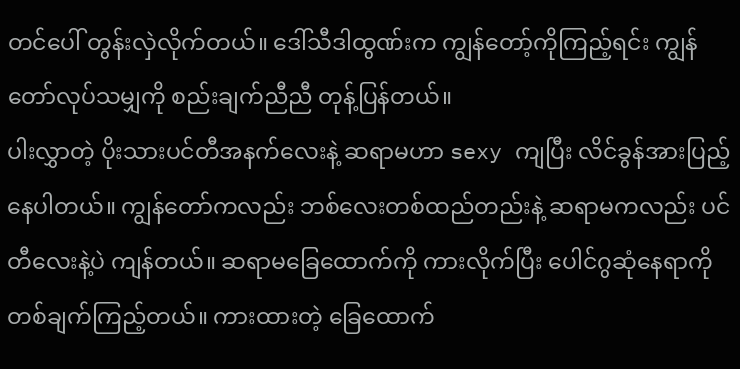တင်ပေါ် တွန်းလှဲလိုက်တယ်။ ဒေါ်သီဒါထွဏ်းက ကျွန်တော့်ကိုကြည့်ရင်း ကျွန်တော်လုပ်သမျှကို စည်းချက်ညီညီ တုန့်ပြန်တယ်။
ပါးလွှာတဲ့ ပိုးသားပင်တီအနက်လေးနဲ့ ဆရာမဟာ sexy ကျပြီး လိင်ခွန်အားပြည့်နေပါတယ်။ ကျွန်တော်ကလည်း ဘစ်လေးတစ်ထည်တည်းနဲ့ ဆရာမကလည်း ပင်တီလေးနဲ့ပဲ ကျန်တယ်။ ဆရာမခြေထောက်ကို ကားလိုက်ပြီး ပေါင်ဂွဆုံနေရာကို တစ်ချက်ကြည့်တယ်။ ကားထားတဲ့ ခြေထောက်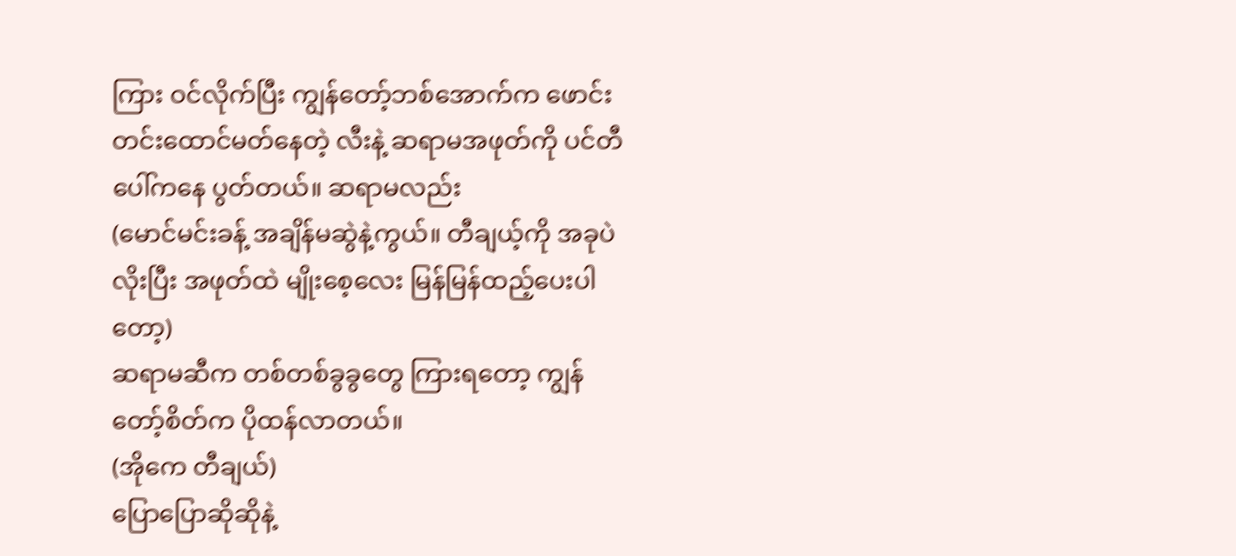ကြား ဝင်လိုက်ပြီး ကျွန်တော့်ဘစ်အောက်က ဖောင်းတင်းထောင်မတ်နေတဲ့ လီးနဲ့ ဆရာမအဖုတ်ကို ပင်တီပေါ်ကနေ ပွတ်တယ်။ ဆရာမလည်း
(မောင်မင်းခန့် အချိန်မဆွဲနဲ့ကွယ်။ တီချယ့်ကို အခုပဲ လိုးပြီး အဖုတ်ထဲ မျိုးစေ့လေး မြန်မြန်ထည့်ပေးပါတော့)
ဆရာမဆီက တစ်တစ်ခွခွတွေ ကြားရတော့ ကျွန်တော့်စိတ်က ပိုထန်လာတယ်။
(အိုကေ တီချယ်)
ပြောပြောဆိုဆိုနဲ့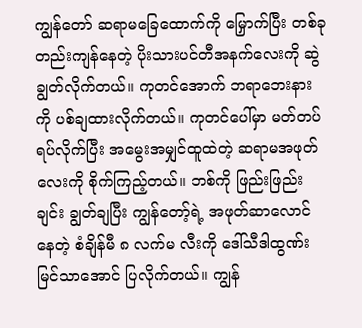ကျွန်တော် ဆရာမခြေထောက်ကို မြှောက်ပြီး တစ်ခုတည်းကျန်နေတဲ့ ပိုးသားပင်တီအနက်လေးကို ဆွဲချွတ်လိုက်တယ်။ ကုတင်အောက် ဘရာဘေးနားကို ပစ်ချထားလိုက်တယ်။ ကုတင်ပေါ်မှာ မတ်တပ်ရပ်လိုက်ပြီး အမွေးအမျှင်ထူထဲတဲ့ ဆရာမအဖုတ်လေးကို စိုက်ကြည့်တယ်။ ဘစ်ကို ဖြည်းဖြည်းချင်း ချွတ်ချပြီး ကျွန်တော့်ရဲ့ အဖုတ်ဆာလောင်နေတဲ့ စံချိန်မီ ၈ လက်မ လီးကို ဒေါ်သီဒါထွဏ်း မြင်သာအောင် ပြလိုက်တယ်။ ကျွန်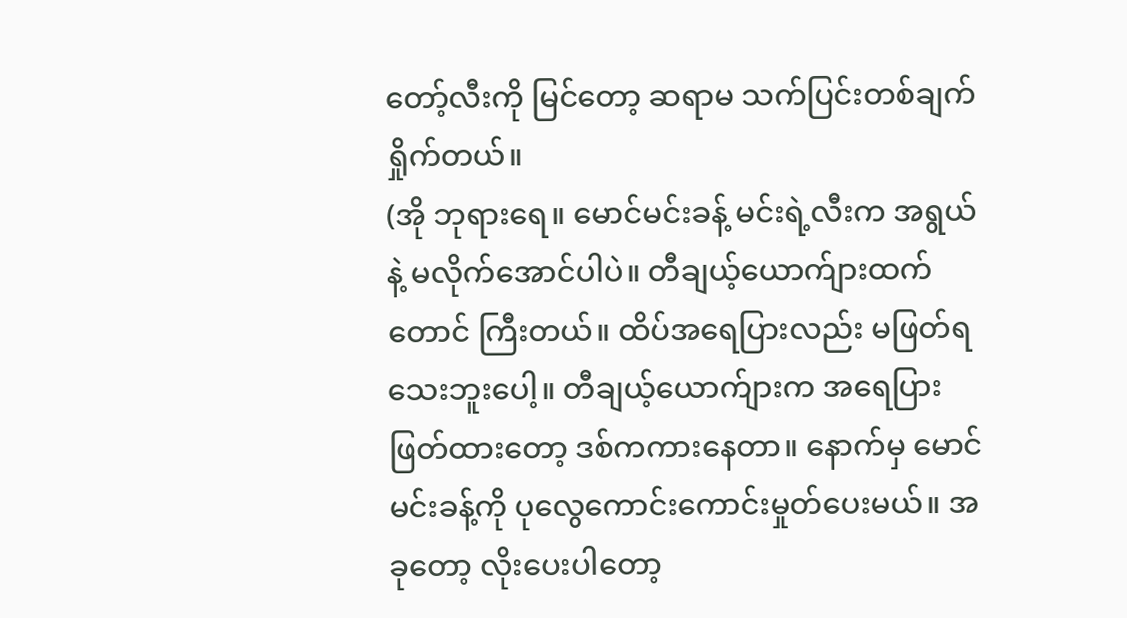တော့်လီးကို မြင်တော့ ဆရာမ သက်ပြင်းတစ်ချက်ရှိုက်တယ်။
(အို ဘုရားရေ။ မောင်မင်းခန့် မင်းရဲ့လီးက အရွယ်နဲ့ မလိုက်အောင်ပါပဲ။ တီချယ့်ယောက်ျားထက်တောင် ကြီးတယ်။ ထိပ်အရေပြားလည်း မဖြတ်ရသေးဘူးပေါ့။ တီချယ့်ယောက်ျားက အရေပြားဖြတ်ထားတော့ ဒစ်ကကားနေတာ။ နောက်မှ မောင်မင်းခန့်ကို ပုလွေကောင်းကောင်းမှုတ်ပေးမယ်။ အခုတော့ လိုးပေးပါတော့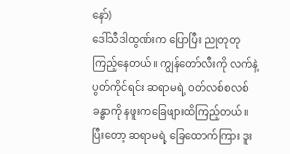နော်)
ဒေါ်သီဒါထွဏ်းက ပြောပြီး ညုတုတုကြည့်နေတယ်။ ကျွန်တော်လီးကို လက်နဲ့ ပွတ်ကိုင်ရင်း ဆရာမရဲ့ ဝတ်လစ်စလစ်ခန္ဓာကို နဖူးကခြေဖျားထိကြည့်တယ်။ ပြီးတော့ ဆရာမရဲ့ ခြေထောက်ကြား ဒူး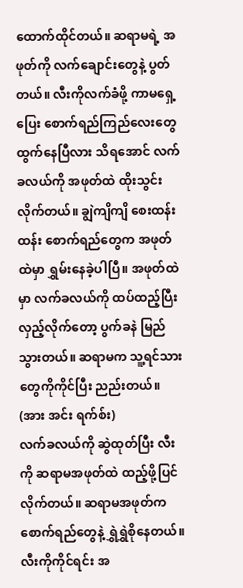ထောက်ထိုင်တယ်။ ဆရာမရဲ့ အဖုတ်ကို လက်ချောင်းတွေနဲ့ ပွတ်တယ်။ လီးကိုလက်ခံဖို့ ကာမရှေ့ပြေး စောက်ရည်ကြည်လေးတွေ ထွက်နေပြီလား သိရအောင် လက်ခလယ်ကို အဖုတ်ထဲ ထိုးသွင်းလိုက်တယ်။ ချွဲကျိကျိ စေးထန်းထန်း စောက်ရည်တွေက အဖုတ်ထဲမှာ ရွှမ်းနေခဲ့ပါပြီ။ အဖုတ်ထဲမှာ လက်ခလယ်ကို ထပ်ထည့်ပြီး လှည့်လိုက်တော့ ပွက်ခနဲ မြည်သွားတယ်။ ဆရာမက သူ့ရင်သားတွေကိုကိုင်ပြီး ညည်းတယ်။
(အား အင်း ရက်စ်း)
လက်ခလယ်ကို ဆွဲထုတ်ပြီး လီးကို ဆရာမအဖုတ်ထဲ ထည့်ဖို့ပြင်လိုက်တယ်။ ဆရာမအဖုတ်က စောက်ရည်တွေနဲ့ ရွှဲရွှဲစိုနေတယ်။ လီးကိုကိုင်ရင်း အ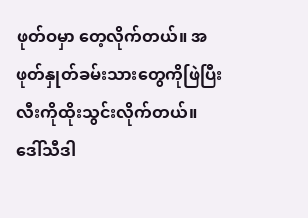ဖုတ်ဝမှာ တေ့လိုက်တယ်။ အဖုတ်နှုတ်ခမ်းသားတွေကိုဖြဲပြီး လီးကိုထိုးသွင်းလိုက်တယ်။ ဒေါ်သီဒါ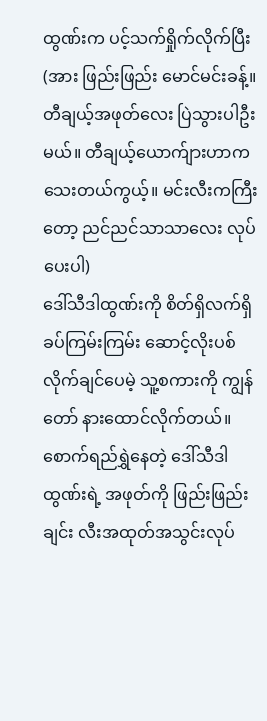ထွဏ်းက ပင့်သက်ရှိုက်လိုက်ပြီး
(အား ဖြည်းဖြည်း မောင်မင်းခန့်။ တီချယ့်အဖုတ်လေး ပြဲသွားပါဦးမယ်။ တီချယ့်ယောက်ျားဟာက သေးတယ်ကွယ့်။ မင်းလီးကကြီးတော့ ညင်ညင်သာသာလေး လုပ်ပေးပါ)
ဒေါ်သီဒါထွဏ်းကို စိတ်ရှိလက်ရှိ ခပ်ကြမ်းကြမ်း ဆောင့်လိုးပစ်လိုက်ချင်ပေမဲ့ သူ့စကားကို ကျွန်တော် နားထောင်လိုက်တယ်။ စောက်ရည်ရွှဲနေတဲ့ ဒေါ်သီဒါထွဏ်းရဲ့ အဖုတ်ကို ဖြည်းဖြည်းချင်း လီးအထုတ်အသွင်းလုပ်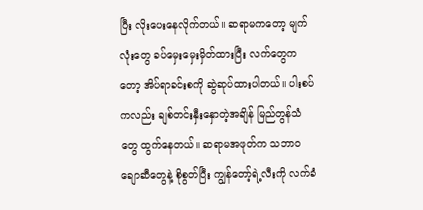ပြီး လိုးပေးနေလိုက်တယ်။ ဆရာမကတော့ မျက်လုံးတွေ ခပ်မှေးမှေးမှိတ်ထားပြီး လက်တွေကတော့ အိပ်ရာခင်းစကို ဆွဲဆုပ်ထားပါတယ်။ ပါးစပ်ကလည်း ချစ်တင်းနှီးနှောတဲ့အချိန် မြည်တွန်သံတွေ ထွက်နေတယ်။ ဆရာမအဖုတ်က သဘာဝချောဆီတွေနဲ့ စိုစွတ်ပြီး ကျွန်တော့်ရဲ့လီးကို လက်ခံ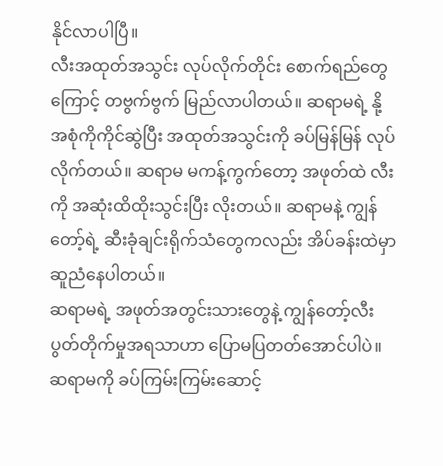နိုင်လာပါပြီ။
လီးအထုတ်အသွင်း လုပ်လိုက်တိုင်း စောက်ရည်တွေကြောင့် တဗွက်ဗွက် မြည်လာပါတယ်။ ဆရာမရဲ့ နို့အစုံကိုကိုင်ဆွဲပြီး အထုတ်အသွင်းကို ခပ်မြန်မြန် လုပ်လိုက်တယ်။ ဆရာမ မကန့်ကွက်တော့ အဖုတ်ထဲ လီးကို အဆုံးထိထိုးသွင်းပြီး လိုးတယ်။ ဆရာမနဲ့ ကျွန်တော့်ရဲ့ ဆီးခုံချင်းရိုက်သံတွေကလည်း အိပ်ခန်းထဲမှာ ဆူညံနေပါတယ်။
ဆရာမရဲ့ အဖုတ်အတွင်းသားတွေနဲ့ ကျွန်တော့်လီးပွတ်တိုက်မှုအရသာဟာ ပြောမပြတတ်အောင်ပါပဲ။ ဆရာမကို ခပ်ကြမ်းကြမ်းဆောင့်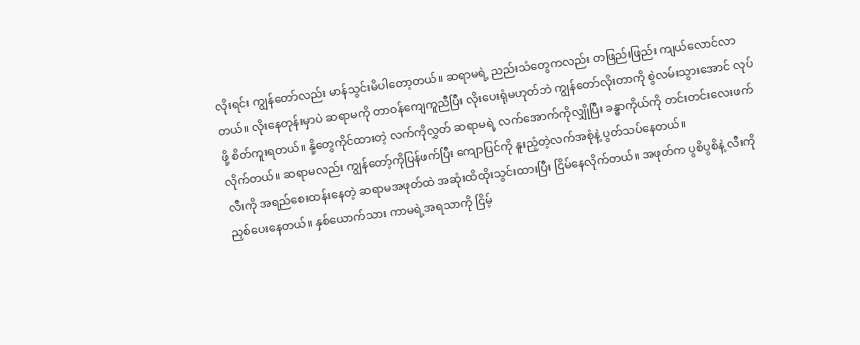လိုးရင်း ကျွန်တော်လည်း မာန်သွင်းမိပါတော့တယ်။ ဆရာမရဲ့ ညည်းသံတွေကလည်း တဖြည်းဖြည်း ကျယ်လောင်လာတယ်။ လိုးနေတုန်းမှာပဲ ဆရာမကို တာဝန်ကျေကူညီပြီး လိုးပေးရုံမဟုတ်ဘဲ ကျွန်တော်လိုးတာကို စွဲလမ်းသွားအောင် လုပ်ဖို့ စိတ်ကူးရတယ်။ နို့တွေကိုင်ထားတဲ့ လက်ကိုလွှတ် ဆရာမရဲ့ လက်အောက်ကိုလျှိုပြီး ခန္ဓာကိုယ်ကို တင်းတင်းလေးဖက်လိုက်တယ်။ ဆရာမလည်း ကျွန်တော့်ကိုပြန်ဖက်ပြီး ကျောပြင်ကို နူးညံ့တဲ့လက်အစုံနဲ့ ပွတ်သပ်နေတယ်။
လီးကို အရည်စေးထန်းနေတဲ့ ဆရာမအဖုတ်ထဲ အဆုံးထိထိုးသွင်းထားပြီး ငြိမ်နေလိုက်တယ်။ အဖုတ်က ပွစိပွစိနဲ့ လီးကိုညှစ်ပေးနေတယ်။ နှစ်ယောက်သား ကာမရဲ့အရသာကို ငြိမ့်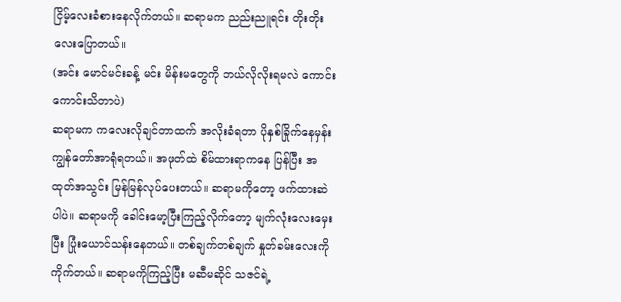ငြိမ့်လေးခံစားနေလိုက်တယ်။ ဆရာမက ညည်းညူရင်း တိုးတိုးလေးပြောတယ်။
(အင်း မောင်မင်းခန့် မင်း မိန်းမတွေကို ဘယ်လိုလိုးရမလဲ ကောင်းကောင်းသိတာပဲ)
ဆရာမက ကလေးလိုချင်တာထက် အလိုးခံရတာ ပိုနှစ်ခြိုက်နေမှန်း ကျွန်တော်အာရုံရတယ်။ အဖုတ်ထဲ စိမ်ထားရာကနေ ပြန်ပြီး အထုတ်အသွင်း မြန်မြန်လုပ်ပေးတယ်။ ဆရာမကိုတော့ ဖက်ထားဆဲပါပဲ။ ဆရာမကို ခေါင်းမော့ပြီးကြည့်လိုက်တော့ မျက်လုံးလေးမှေးပြီး ပြုံးယောင်သန်းနေတယ်။ တစ်ချက်တစ်ချက် နှုတ်ခမ်းလေးကို ကိုက်တယ်။ ဆရာမကိုကြည့်ပြီး မဆီမဆိုင် သဇင်ရဲ့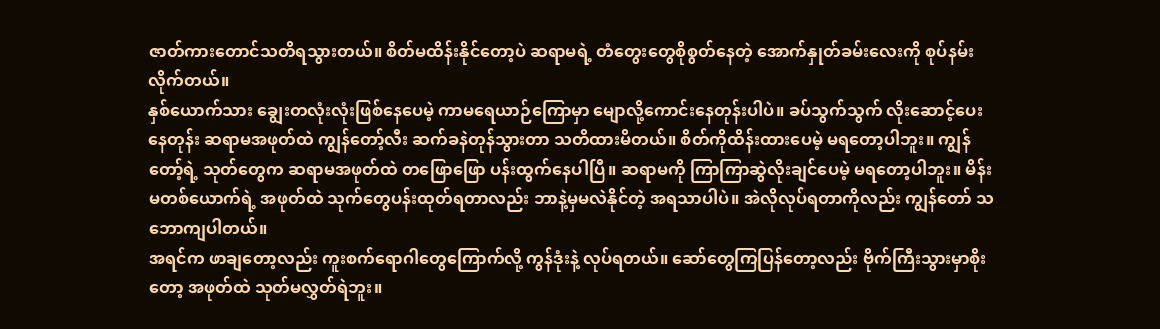ဇာတ်ကားတောင်သတိရသွားတယ်။ စိတ်မထိန်းနိုင်တော့ပဲ ဆရာမရဲ့ တံတွေးတွေစိုစွတ်နေတဲ့ အောက်နှုတ်ခမ်းလေးကို စုပ်နမ်းလိုက်တယ်။
နှစ်ယောက်သား ချွေးတလုံးလုံးဖြစ်နေပေမဲ့ ကာမရေယာဉ်ကြောမှာ မျောလို့ကောင်းနေတုန်းပါပဲ။ ခပ်သွက်သွက် လိုးဆောင့်ပေးနေတုန်း ဆရာမအဖုတ်ထဲ ကျွန်တော့်လီး ဆက်ခနဲတုန်သွားတာ သတိထားမိတယ်။ စိတ်ကိုထိန်းထားပေမဲ့ မရတော့ပါဘူး။ ကျွန်တော့်ရဲ့ သုတ်တွေက ဆရာမအဖုတ်ထဲ တဖြောဖြော ပန်းထွက်နေပါပြီ။ ဆရာမကို ကြာကြာဆွဲလိုးချင်ပေမဲ့ မရတော့ပါဘူး။ မိန်းမတစ်ယောက်ရဲ့ အဖုတ်ထဲ သုက်တွေပန်းထုတ်ရတာလည်း ဘာနဲ့မှမလဲနိုင်တဲ့ အရသာပါပဲ။ အဲလိုလုပ်ရတာကိုလည်း ကျွန်တော် သဘောကျပါတယ်။
အရင်က ဖာချတော့လည်း ကူးစက်ရောဂါတွေကြောက်လို့ ကွန်ဒုံးနဲ့ လုပ်ရတယ်။ ဆော်တွေကြပြန်တော့လည်း ဗိုက်ကြီးသွားမှာစိုးတော့ အဖုတ်ထဲ သုတ်မလွှတ်ရဲဘူး။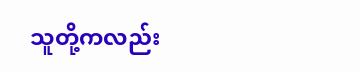သူတို့ကလည်း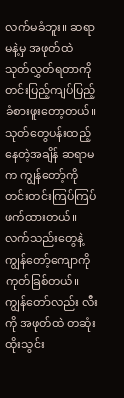လက်မခံဘူး။ ဆရာမနဲ့မှ အဖုတ်ထဲ သုတ်လွှတ်ရတာကို တင်းပြည့်ကျပ်ပြည့် ခံစားဖူးတော့တယ်။
သုတ်တွေပန်းထည့်နေတဲ့အချိန် ဆရာမက ကျွန်တော့်ကို တင်းတင်းကြပ်ကြပ် ဖက်ထားတယ်။ လက်သည်းတွေနဲ့ ကျွန်တော့်ကျောကို ကုတ်ခြစ်တယ်။ ကျွန်တော်လည်း လီးကို အဖုတ်ထဲ တဆုံးထိုးသွင်း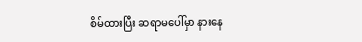စိမ်ထားပြီး ဆရာမပေါ်မှာ နားနေ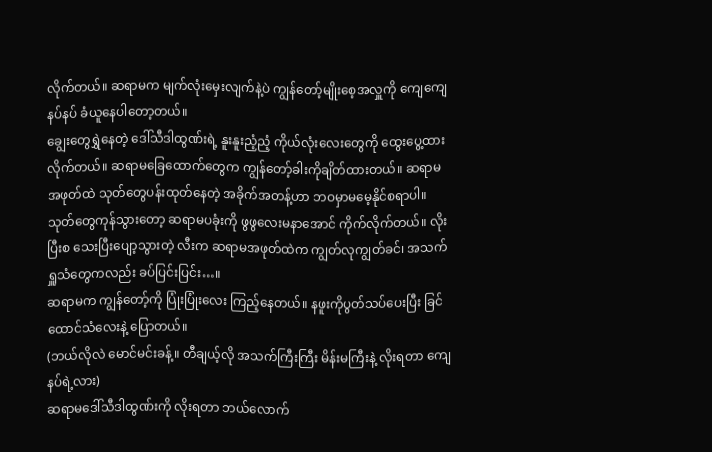လိုက်တယ်။ ဆရာမက မျက်လုံးမှေးလျက်နဲ့ပဲ ကျွန်တော့်မျိုးစေ့အလှူကို ကျေကျေနပ်နပ် ခံယူနေပါတော့တယ်။
ချွေးတွေရွှဲနေတဲ့ ဒေါ်သီဒါထွဏ်းရဲ့ နူးနူးညံ့ညံ့ ကိုယ်လုံးလေးတွေကို ထွေးပွေ့ထားလိုက်တယ်။ ဆရာမခြေထောက်တွေက ကျွန်တော့်ခါးကိုချိတ်ထားတယ်။ ဆရာမအဖုတ်ထဲ သုတ်တွေပန်းထုတ်နေတဲ့ အခိုက်အတန့်ဟာ ဘဝမှာမမေ့နိုင်စရာပါ။ သုတ်တွေကုန်သွားတော့ ဆရာမပခုံးကို ဖွဖွလေးမနာအောင် ကိုက်လိုက်တယ်။ လိုးပြီးစ သေးပြီးပျော့သွားတဲ့ လီးက ဆရာမအဖုတ်ထဲက ကျွတ်လုကျွတ်ခင်၊ အသက်ရှူသံတွေကလည်း ခပ်ပြင်းပြင်း…။
ဆရာမက ကျွန်တော့်ကို ပြုံးပြုံးလေး ကြည့်နေတယ်။ နဖူးကိုပွတ်သပ်ပေးပြီး ခြင်ထောင်သံလေးနဲ့ ပြောတယ်။
(ဘယ်လိုလဲ မောင်မင်းခန့်။ တီချယ့်လို အသက်ကြီးကြီး မိန်းမကြီးနဲ့ လိုးရတာ ကျေနပ်ရဲ့လား)
ဆရာမဒေါ်သီဒါထွဏ်းကို လိုးရတာ ဘယ်လောက်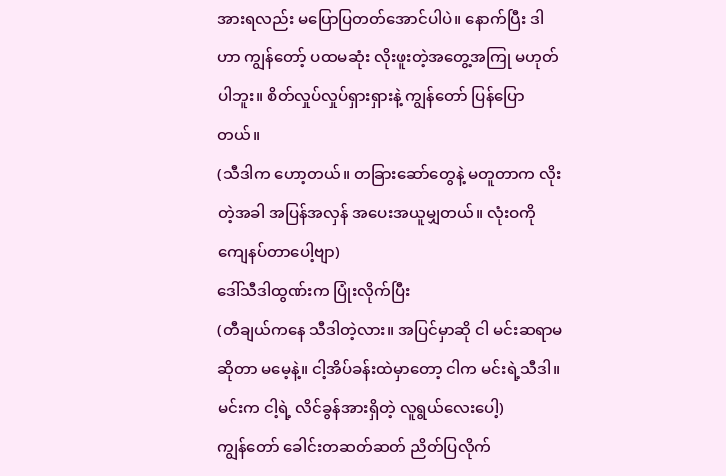အားရလည်း မပြောပြတတ်အောင်ပါပဲ။ နောက်ပြီး ဒါဟာ ကျွန်တော့် ပထမဆုံး လိုးဖူးတဲ့အတွေ့အကြု မဟုတ်ပါဘူး။ စိတ်လှုပ်လှုပ်ရှားရှားနဲ့ ကျွန်တော် ပြန်ပြောတယ်။
(သီဒါက ဟော့တယ်။ တခြားဆော်တွေနဲ့ မတူတာက လိုးတဲ့အခါ အပြန်အလှန် အပေးအယူမျှတယ်။ လုံးဝကို ကျေနပ်တာပေါ့ဗျာ)
ဒေါ်သီဒါထွဏ်းက ပြုံးလိုက်ပြီး
(တီချယ်ကနေ သီဒါတဲ့လား။ အပြင်မှာဆို ငါ မင်းဆရာမဆိုတာ မမေ့နဲ့။ ငါ့အိပ်ခန်းထဲမှာတော့ ငါက မင်းရဲ့သီဒါ။ မင်းက ငါ့ရဲ့ လိင်ခွန်အားရှိတဲ့ လူရွယ်လေးပေါ့)
ကျွန်တော် ခေါင်းတဆတ်ဆတ် ညိတ်ပြလိုက်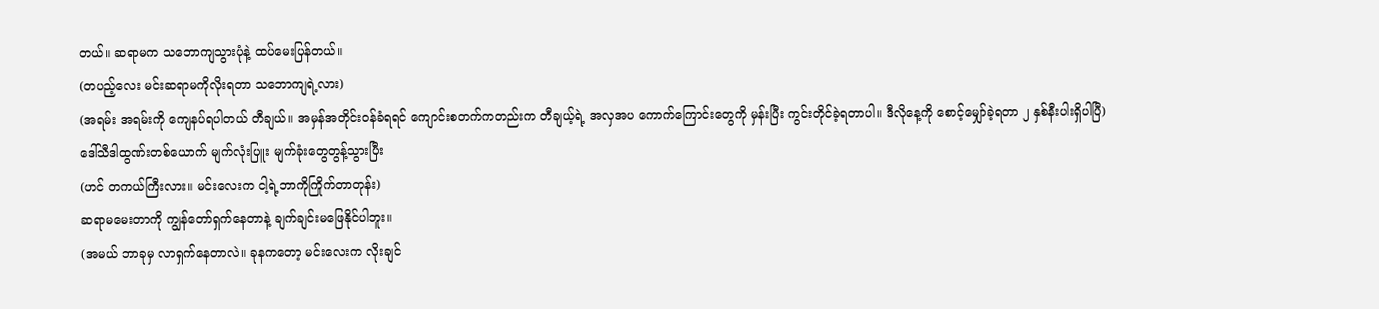တယ်။ ဆရာမက သဘောကျသွားပုံနဲ့ ထပ်မေးပြန်တယ်။
(တပည့်လေး မင်းဆရာမကိုလိုးရတာ သဘောကျရဲ့လား)
(အရမ်း အရမ်းကို ကျေနပ်ရပါတယ် တီချယ်။ အမှန်အတိုင်းဝန်ခံရရင် ကျောင်းစတက်ကတည်းက တီချယ့်ရဲ့ အလှအပ ကောက်ကြောင်းတွေကို မှန်းပြီး ကွင်းတိုင်ခဲ့ရတာပါ။ ဒီလိုနေ့ကို စောင့်မျှော်ခဲ့ရတာ ၂ နှစ်နီးပါးရှိပါပြီ)
ဒေါ်သီဒါထွဏ်းတစ်ယောက် မျက်လုံးပြူး မျက်ခုံးတွေတွန့်သွားပြီး
(ဟင် တကယ်ကြီးလား။ မင်းလေးက ငါ့ရဲ့ဘာကိုကြိုက်တာတုန်း)
ဆရာမမေးတာကို ကျွန်တော်ရှက်နေတာနဲ့ ချက်ချင်းမဖြေနိုင်ပါဘူး။
(အမယ် ဘာခုမှ လာရှက်နေတာလဲ။ ခုနကတော့ မင်းလေးက လိုးချင်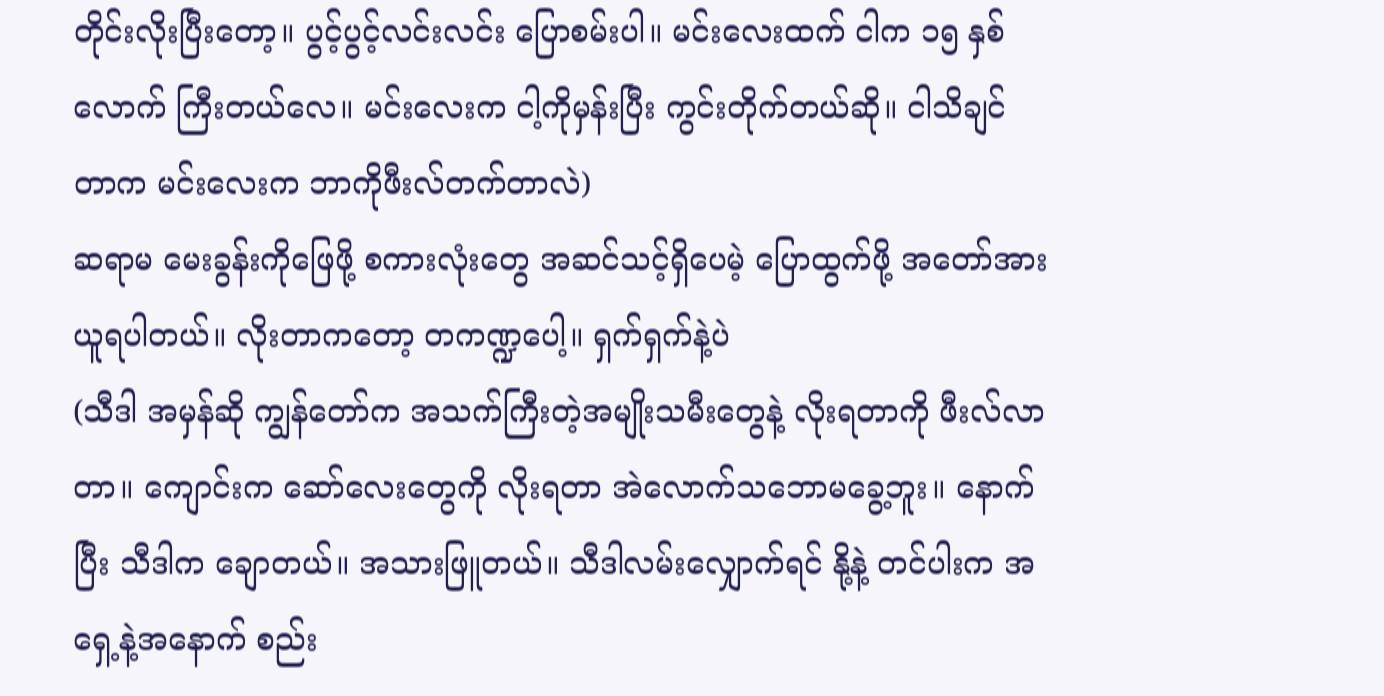တိုင်းလိုးပြီးတော့။ ပွင့်ပွင့်လင်းလင်း ပြောစမ်းပါ။ မင်းလေးထက် ငါက ၁၅ နှစ်လောက် ကြီးတယ်လေ။ မင်းလေးက ငါ့ကိုမှန်းပြီး ကွင်းတိုက်တယ်ဆို။ ငါသိချင်တာက မင်းလေးက ဘာကိုဖီးလ်တက်တာလဲ)
ဆရာမ မေးခွန်းကိုဖြေဖို့ စကားလုံးတွေ အဆင်သင့်ရှိပေမဲ့ ပြောထွက်ဖို့ အတော်အားယူရပါတယ်။ လိုးတာကတော့ တကဏ္ဍပေါ့။ ရှက်ရှက်နဲ့ပဲ
(သီဒါ အမှန်ဆို ကျွန်တော်က အသက်ကြီးတဲ့အမျိုးသမီးတွေနဲ့ လိုးရတာကို ဖီးလ်လာတာ။ ကျောင်းက ဆော်လေးတွေကို လိုးရတာ အဲလောက်သဘောမခွေ့ဘူး။ နောက်ပြီး သီဒါက ချောတယ်။ အသားဖြူတယ်။ သီဒါလမ်းလျှောက်ရင် နို့နဲ့ တင်ပါးက အရှေ့နဲ့အနောက် စည်း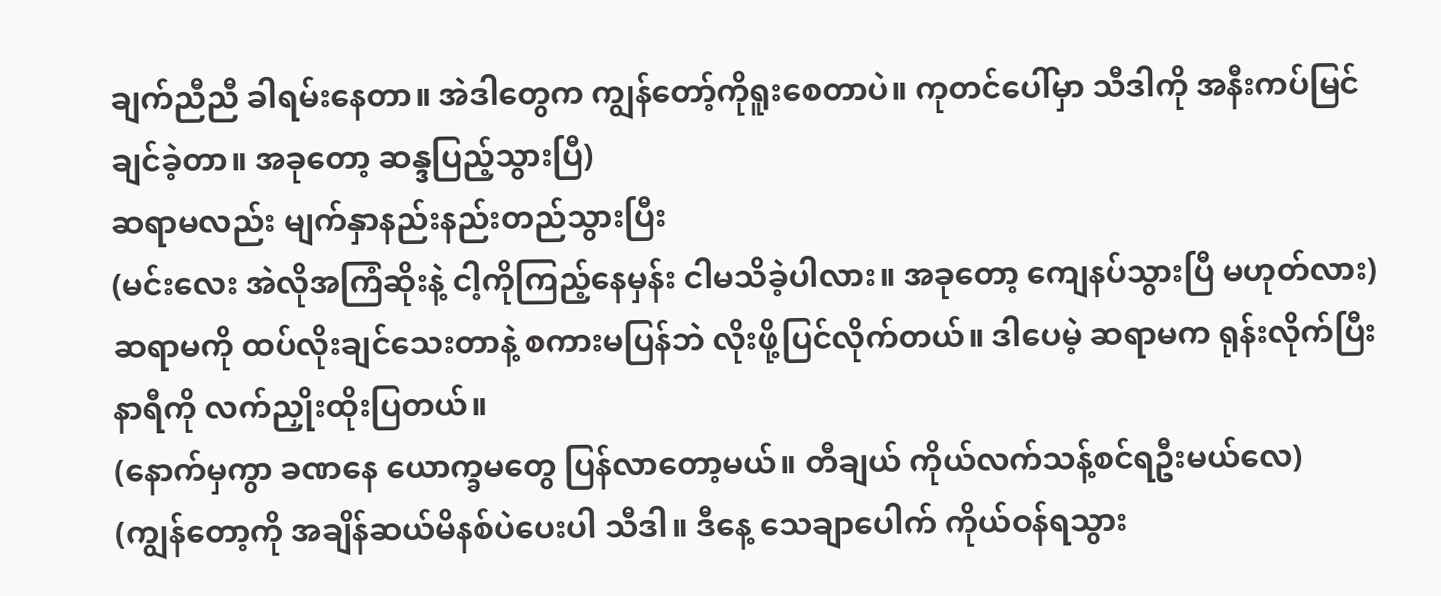ချက်ညီညီ ခါရမ်းနေတာ။ အဲဒါတွေက ကျွန်တော့်ကိုရူးစေတာပဲ။ ကုတင်ပေါ်မှာ သီဒါကို အနီးကပ်မြင်ချင်ခဲ့တာ။ အခုတော့ ဆန္ဒပြည့်သွားပြီ)
ဆရာမလည်း မျက်နှာနည်းနည်းတည်သွားပြီး
(မင်းလေး အဲလိုအကြံဆိုးနဲ့ ငါ့ကိုကြည့်နေမှန်း ငါမသိခဲ့ပါလား။ အခုတော့ ကျေနပ်သွားပြီ မဟုတ်လား)
ဆရာမကို ထပ်လိုးချင်သေးတာနဲ့ စကားမပြန်ဘဲ လိုးဖို့ပြင်လိုက်တယ်။ ဒါပေမဲ့ ဆရာမက ရုန်းလိုက်ပြီး နာရီကို လက်ညှိုးထိုးပြတယ်။
(နောက်မှကွာ ခဏနေ ယောက္ခမတွေ ပြန်လာတော့မယ်။ တီချယ် ကိုယ်လက်သန့်စင်ရဦးမယ်လေ)
(ကျွန်တော့ကို အချိန်ဆယ်မိနစ်ပဲပေးပါ သီဒါ။ ဒီနေ့ သေချာပေါက် ကိုယ်ဝန်ရသွား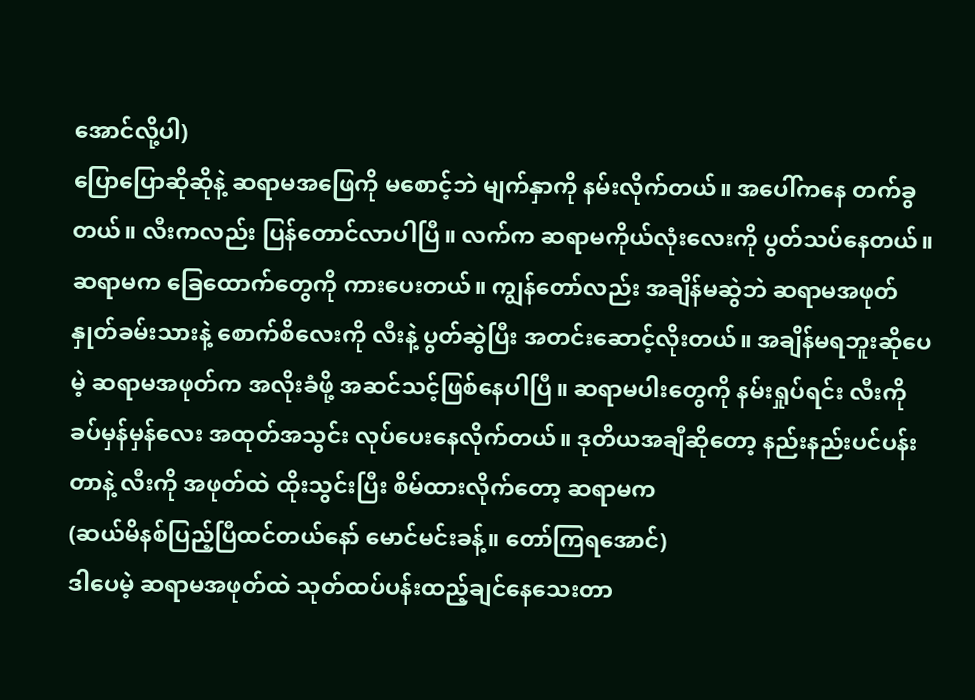အောင်လို့ပါ)
ပြောပြောဆိုဆိုနဲ့ ဆရာမအဖြေကို မစောင့်ဘဲ မျက်နှာကို နမ်းလိုက်တယ်။ အပေါ်ကနေ တက်ခွတယ်။ လီးကလည်း ပြန်တောင်လာပါပြီ။ လက်က ဆရာမကိုယ်လုံးလေးကို ပွတ်သပ်နေတယ်။ ဆရာမက ခြေထောက်တွေကို ကားပေးတယ်။ ကျွန်တော်လည်း အချိန်မဆွဲဘဲ ဆရာမအဖုတ်နှုတ်ခမ်းသားနဲ့ စောက်စိလေးကို လီးနဲ့ ပွတ်ဆွဲပြီး အတင်းဆောင့်လိုးတယ်။ အချိန်မရဘူးဆိုပေမဲ့ ဆရာမအဖုတ်က အလိုးခံဖို့ အဆင်သင့်ဖြစ်နေပါပြီ။ ဆရာမပါးတွေကို နမ်းရှုပ်ရင်း လီးကို ခပ်မှန်မှန်လေး အထုတ်အသွင်း လုပ်ပေးနေလိုက်တယ်။ ဒုတိယအချီဆိုတော့ နည်းနည်းပင်ပန်းတာနဲ့ လီးကို အဖုတ်ထဲ ထိုးသွင်းပြီး စိမ်ထားလိုက်တော့ ဆရာမက
(ဆယ်မိနစ်ပြည့်ပြီထင်တယ်နော် မောင်မင်းခန့်။ တော်ကြရအောင်)
ဒါပေမဲ့ ဆရာမအဖုတ်ထဲ သုတ်ထပ်ပန်းထည့်ချင်နေသေးတာ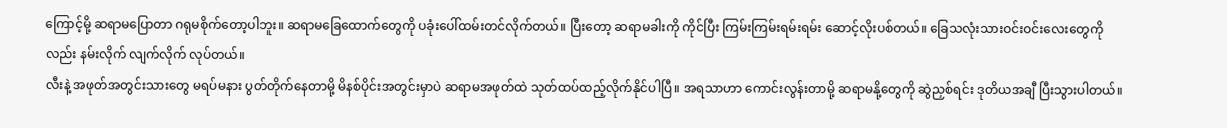ကြောင့်မို့ ဆရာမပြောတာ ဂရုမစိုက်တော့ပါဘူး။ ဆရာမခြေထောက်တွေကို ပခုံးပေါ်ထမ်းတင်လိုက်တယ်။ ပြီးတော့ ဆရာမခါးကို ကိုင်ပြီး ကြမ်းကြမ်းရမ်းရမ်း ဆောင့်လိုးပစ်တယ်။ ခြေသလုံးသားဝင်းဝင်းလေးတွေကိုလည်း နမ်းလိုက် လျက်လိုက် လုပ်တယ်။
လီးနဲ့ အဖုတ်အတွင်းသားတွေ မရပ်မနား ပွတ်တိုက်နေတာမို့ မိနစ်ပိုင်းအတွင်းမှာပဲ ဆရာမအဖုတ်ထဲ သုတ်ထပ်ထည့်လိုက်နိုင်ပါပြီ။ အရသာဟာ ကောင်းလွန်းတာမို့ ဆရာမနို့တွေကို ဆွဲညှစ်ရင်း ဒုတိယအချီ ပြီးသွားပါတယ်။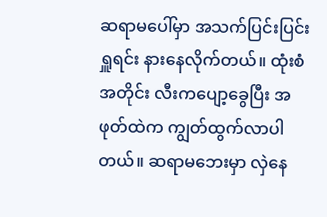ဆရာမပေါ်မှာ အသက်ပြင်းပြင်းရှူရင်း နားနေလိုက်တယ်။ ထုံးစံအတိုင်း လီးကပျော့ခွေပြီး အဖုတ်ထဲက ကျွတ်ထွက်လာပါတယ်။ ဆရာမဘေးမှာ လှဲနေ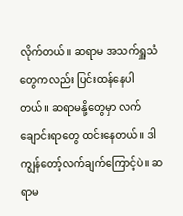လိုက်တယ်။ ဆရာမ အသက်ရှူသံတွေကလည်း ပြင်းထန်နေပါတယ်။ ဆရာမနို့တွေမှာ လက်ချောင်းရာတွေ ထင်းနေတယ်။ ဒါ ကျွန်တော့်လက်ချက်ကြောင့်ပဲ။ ဆရာမ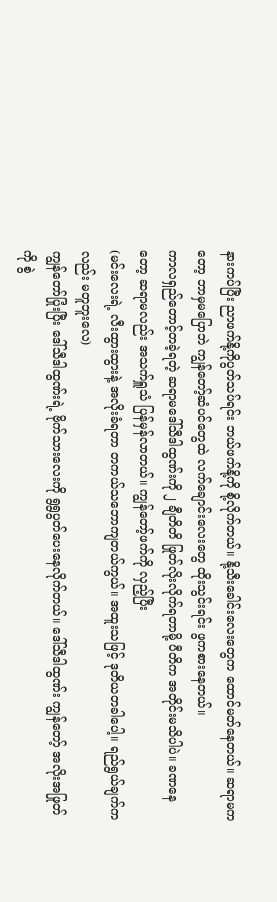နားကပ်ပြီး ညာဖက်နို့ကိုပွတ်သပ်ရင်း ဘယ်ဖက်နို့ကို စို့လိုက်တယ်။ နို့သီးခေါင်းလေးတွေက ထောင်မတ်နေတယ်။ ဆရာမကတော့ ဘာမှမပြောဘဲ ကျွန်တော့်ဆံပင်တွေထဲ လက်ချောင်းလေးတွေ ထိုးသွင်းရင်း ဖွကစားနေတယ်။
ကာလရှည်တောင့်တခဲ့ရတဲ့ ဆရာမဒေါ်သီဒါထွဏ်းကို ၂ ချီတိတိ ဖြုတ်လိုးလိုက်ရတာမို့ ပီတိက အတိုင်းမသိပါပဲ။ ခဏနေတော့ ဆရာမလည်း အသက်ရှူသံ ပြန်မှန်လာတယ်။ ကျွန်တော့်ဖက်ကို လှည့်ပြီး
(မင်းလေးရဲ့ လီးထွားထွားနဲ့ အလိုးခံရတာ တကယ်သဘောကျတယ်ကွယ်။ အထူးသဖြင့် ဒုတိယတခါပေါ့။ ရည်ရွယ်ချက်ကလည်း မတူဘူးလေ)
ကျွန်တော်ပြုံးပြီး ဒေါ်သီဒါထွဏ်းရဲ့ ဗိုက်သားလေးကို ရွရွပွတ်ပေးနေလိုက်တယ်။ ဒေါ်သီဒါထွဏ်း ကျွန်တော့် အလိုးအဖြုတ်ကို စွဲ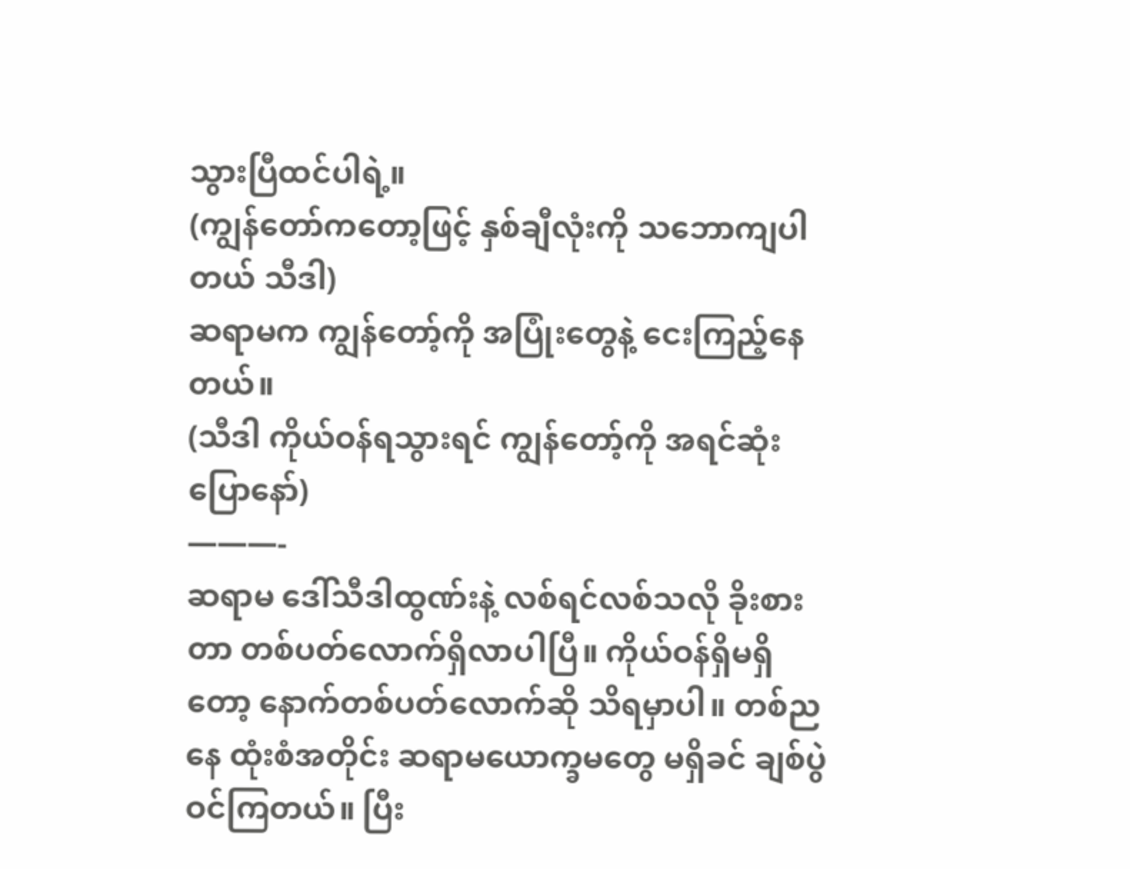သွားပြီထင်ပါရဲ့။
(ကျွန်တော်ကတော့ဖြင့် နှစ်ချီလုံးကို သဘောကျပါတယ် သီဒါ)
ဆရာမက ကျွန်တော့်ကို အပြုံးတွေနဲ့ ငေးကြည့်နေတယ်။
(သီဒါ ကိုယ်ဝန်ရသွားရင် ကျွန်တော့်ကို အရင်ဆုံးပြောနော်)
———-
ဆရာမ ဒေါ်သီဒါထွဏ်းနဲ့ လစ်ရင်လစ်သလို ခိုးစားတာ တစ်ပတ်လောက်ရှိလာပါပြီ။ ကိုယ်ဝန်ရှိမရှိတော့ နောက်တစ်ပတ်လောက်ဆို သိရမှာပါ။ တစ်ညနေ ထုံးစံအတိုင်း ဆရာမယောက္ခမတွေ မရှိခင် ချစ်ပွဲဝင်ကြတယ်။ ပြီး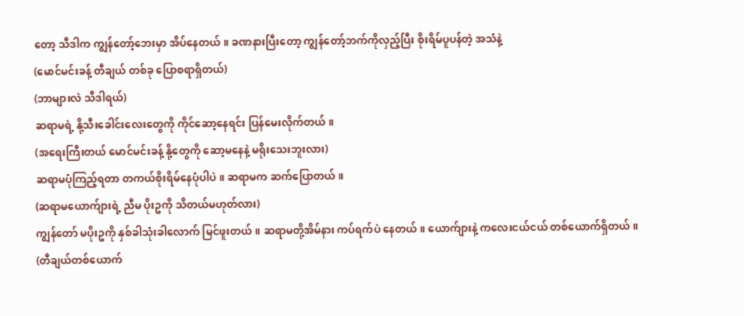တော့ သီဒါက ကျွန်တော့်ဘေးမှာ အိပ်နေတယ်။ ခဏနားပြီးတော့ ကျွန်တော့်ဘက်ကိုလှည့်ပြီး စိုးရိမ်ပူပန်တဲ့ အသံနဲ့
(မောင်မင်းခန့် တီချယ် တစ်ခု ပြောစရာရှိတယ်)
(ဘာများလဲ သီဒါရယ်)
ဆရာမရဲ့ နို့သီးခေါင်းလေးတွေကို ကိုင်ဆော့နေရင်း ပြန်မေးလိုက်တယ်။
(အရေးကြီးတယ် မောင်မင်းခန့် နို့တွေကို ဆော့မနေနဲ့ မရိုးသေးဘူးလား)
ဆရာမပုံကြည့်ရတာ တကယ်စိုးရိမ်နေပုံပါပဲ။ ဆရာမက ဆက်ပြောတယ်။
(ဆရာမယောက်ျားရဲ့ ညီမ ပိုးဥကို သိတယ်မဟုတ်လား)
ကျွန်တော် မပိုးဥကို နှစ်ခါသုံးခါလောက် မြင်ဖူးတယ်။ ဆရာမတို့အိမ်နား ကပ်ရက်ပဲ နေတယ်။ ယောက်ျားနဲ့ ကလေးငယ်ငယ် တစ်ယောက်ရှိတယ်။
(တီချယ်တစ်ယောက်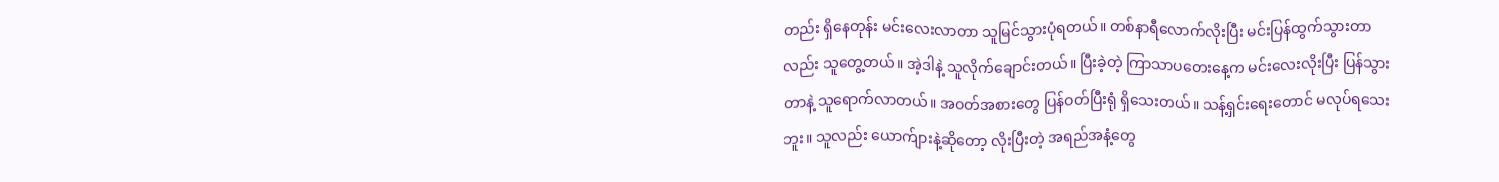တည်း ရှိနေတုန်း မင်းလေးလာတာ သူမြင်သွားပုံရတယ်။ တစ်နာရီလောက်လိုးပြီး မင်းပြန်ထွက်သွားတာလည်း သူတွေ့တယ်။ အဲ့ဒါနဲ့ သူလိုက်ချောင်းတယ်။ ပြီးခဲ့တဲ့ ကြာသာပတေးနေ့က မင်းလေးလိုးပြီး ပြန်သွားတာနဲ့ သူရောက်လာတယ်။ အဝတ်အစားတွေ ပြန်ဝတ်ပြီးရုံ ရှိသေးတယ်။ သန့်ရှင်းရေးတောင် မလုပ်ရသေးဘူး။ သူလည်း ယောက်ျားနဲ့ဆိုတော့ လိုးပြီးတဲ့ အရည်အနံ့တွေ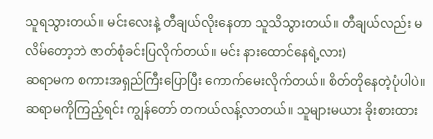သူရသွားတယ်။ မင်းလေးနဲ့ တီချယ်လိုးနေတာ သူသိသွားတယ်။ တီချယ်လည်း မလိမ်တော့ဘဲ ဇာတ်စုံခင်းပြလိုက်တယ်။ မင်း နားထောင်နေရဲ့လား)
ဆရာမက စကားအရှည်ကြီးပြောပြီး ကောက်မေးလိုက်တယ်။ စိတ်တိုနေတဲ့ပုံပါပဲ။ ဆရာမကိုကြည့်ရင်း ကျွန်တော် တကယ်လန့်လာတယ်။ သူများမယား ခိုးစားထား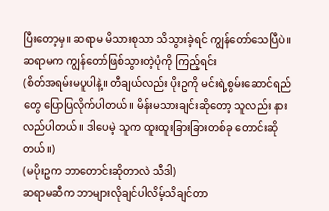ပြီးတော့မှ။ ဆရာမ မိသားစုသာ သိသွားခဲ့ရင် ကျွန်တော်သေပြီပဲ။ ဆရာမက ကျွန်တော်ဖြစ်သွားတဲ့ပုံကို ကြည့်ရင်း
(စိတ်အရမ်းမပူပါနဲ့။ တီချယ်လည်း ပိုးဥကို မင်းရဲ့စွမ်းဆောင်ရည်တွေ ပြောပြလိုက်ပါတယ်။ မိန်းမသားချင်းဆိုတော့ သူလည်း နားလည်ပါတယ်။ ဒါပေမဲ့ သူက ထူးထူးခြားခြားတစ်ခု တောင်းဆိုတယ်။)
(မပိုးဥက ဘာတောင်းဆိုတာလဲ သီဒါ)
ဆရာမဆီက ဘာများလိုချင်ပါလိမ့်သိချင်တာ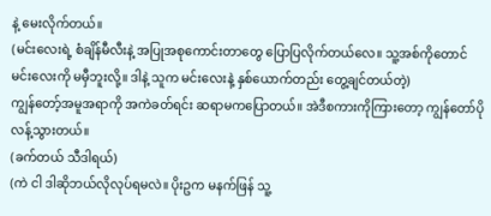နဲ့ မေးလိုက်တယ်။
(မင်းလေးရဲ့ စံချိန်မီလီးနဲ့ အပြုအစုကောင်းတာတွေ ပြောပြလိုက်တယ်လေ။ သူ့အစ်ကိုတောင် မင်းလေးကို မမှီဘူးလို့။ ဒါနဲ့ သူက မင်းလေးနဲ့ နှစ်ယောက်တည်း တွေ့ချင်တယ်တဲ့)
ကျွန်တော့်အမူအရာကို အကဲခတ်ရင်း ဆရာမကပြောတယ်။ အဲဒီစကားကိုကြားတော့ ကျွန်တော်ပိုလန့်သွားတယ်။
(ခက်တယ် သီဒါရယ်)
(ကဲ ငါ ဒါဆိုဘယ်လိုလုပ်ရမလဲ။ ပိုးဥက မနက်ဖြန် သူ့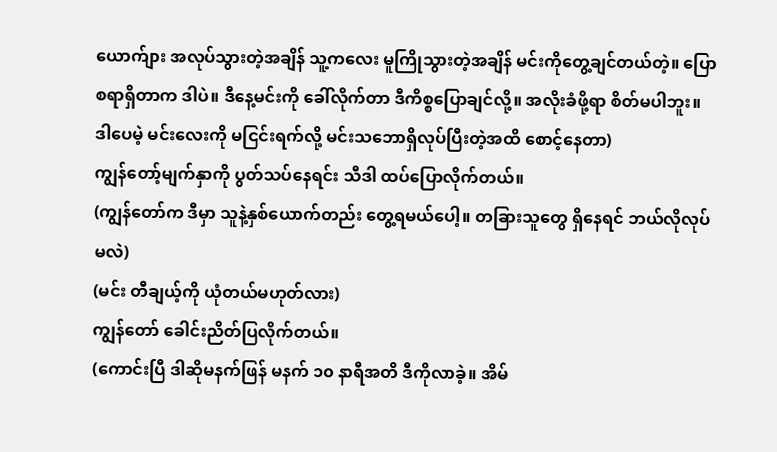ယောက်ျား အလုပ်သွားတဲ့အချိန် သူ့ကလေး မူကြိုသွားတဲ့အချိန် မင်းကိုတွေ့ချင်တယ်တဲ့။ ပြောစရာရှိတာက ဒါပဲ။ ဒီနေ့မင်းကို ခေါ်လိုက်တာ ဒီကိစ္စပြောချင်လို့။ အလိုးခံဖို့ရာ စိတ်မပါဘူး။ ဒါပေမဲ့ မင်းလေးကို မငြင်းရက်လို့ မင်းသဘောရှိလုပ်ပြီးတဲ့အထိ စောင့်နေတာ)
ကျွန်တော့်မျက်နှာကို ပွတ်သပ်နေရင်း သီဒါ ထပ်ပြောလိုက်တယ်။
(ကျွန်တော်က ဒီမှာ သူနဲ့နှစ်ယောက်တည်း တွေ့ရမယ်ပေါ့။ တခြားသူတွေ ရှိနေရင် ဘယ်လိုလုပ်မလဲ)
(မင်း တီချယ့်ကို ယုံတယ်မဟုတ်လား)
ကျွန်တော် ခေါင်းညိတ်ပြလိုက်တယ်။
(ကောင်းပြီ ဒါဆိုမနက်ဖြန် မနက် ၁၀ နာရီအတိ ဒီကိုလာခဲ့။ အိမ်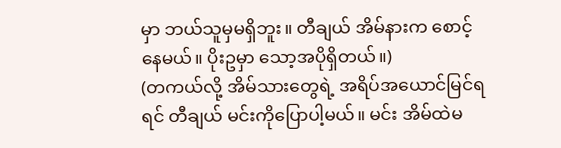မှာ ဘယ်သူမှမရှိဘူး။ တီချယ် အိမ်နားက စောင့်နေမယ်။ ပိုးဥမှာ သော့အပိုရှိတယ်။)
(တကယ်လို့ အိမ်သားတွေရဲ့ အရိပ်အယောင်မြင်ရရင် တီချယ် မင်းကိုပြောပါ့မယ်။ မင်း အိမ်ထဲမ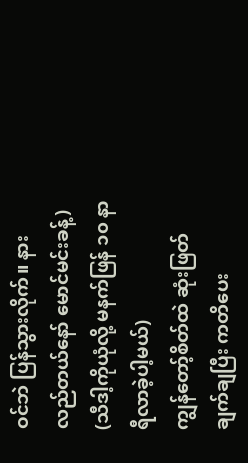ဝင်ဘဲ ပြန်သွားလိုက်။ နားလည်တယ်နော် မောင်မင်းခန့်)
(သီဒါ့ကိုယုံလို့ မနက်ဖြန် ၁၀ နာရီလာခဲ့ပါ့မယ်)
ကျွန်တော့်စိတ်ထဲ ဆုံးဖြတ်ချက်ချပြီး ကတိပေး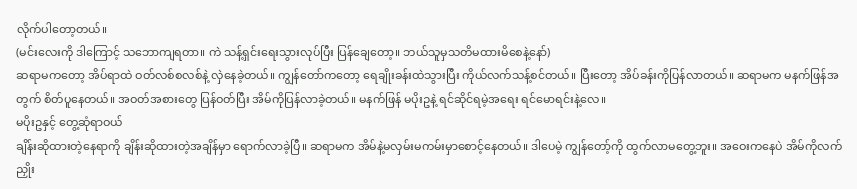လိုက်ပါတော့တယ်။
(မင်းလေးကို ဒါကြောင့် သဘောကျရတာ။ ကဲ သန့်ရှင်းရေးသွားလုပ်ပြီး ပြန်ချေတော့။ ဘယ်သူမှသတိမထားမိစေနဲ့နော်)
ဆရာမကတော့ အိပ်ရာထဲ ဝတ်လစ်စလစ်နဲ့ လှဲနေခဲ့တယ်။ ကျွန်တော်ကတော့ ရေချိုးခန်းထဲသွားပြီး ကိုယ်လက်သန့်စင်တယ်။ ပြီးတော့ အိပ်ခန်းကိုပြန်လာတယ်။ ဆရာမက မနက်ဖြန်အတွက် စိတ်ပူနေတယ်။ အဝတ်အစားတွေ ပြန်ဝတ်ပြီး အိမ်ကိုပြန်လာခဲ့တယ်။ မနက်ဖြန် မပိုးဥနဲ့ ရင်ဆိုင်ရမဲ့အရေး ရင်မောရင်းနဲ့လေ။
မပိုးဥနှင့် တွေ့ဆုံရာဝယ်
ချိန်းဆိုထားတဲ့နေရာကို ချိန်းဆိုထားတဲ့အချိန်မှာ ရောက်လာခဲ့ပြီ။ ဆရာမက အိမ်နဲ့မလှမ်းမကမ်းမှာစောင့်နေတယ်။ ဒါပေမဲ့ ကျွန်တော့်ကို ထွက်လာမတွေ့ဘူး။ အဝေးကနေပဲ အိမ်ကိုလက်ညှိုး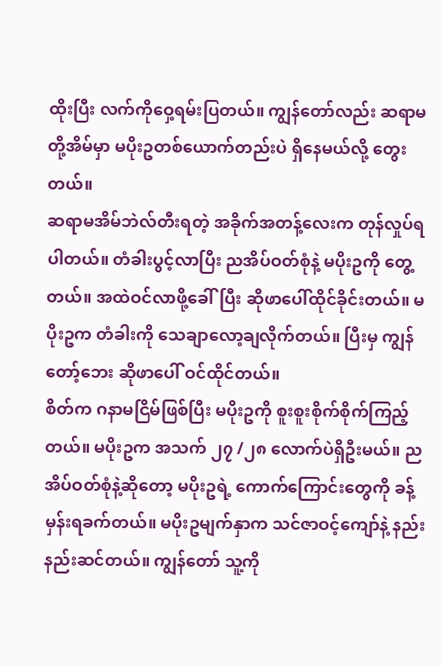ထိုးပြီး လက်ကိုဝှေ့ရမ်းပြတယ်။ ကျွန်တော်လည်း ဆရာမတို့အိမ်မှာ မပိုးဥတစ်ယောက်တည်းပဲ ရှိနေမယ်လို့ တွေးတယ်။
ဆရာမအိမ်ဘဲလ်တီးရတဲ့ အခိုက်အတန့်လေးက တုန်လှုပ်ရပါတယ်။ တံခါးပွင့်လာပြီး ညအိပ်ဝတ်စုံနဲ့ မပိုးဥကို တွေ့တယ်။ အထဲဝင်လာဖို့ခေါ်ပြီး ဆိုဖာပေါ်ထိုင်ခိုင်းတယ်။ မပိုးဥက တံခါးကို သေချာလော့ချလိုက်တယ်။ ပြီးမှ ကျွန်တော့်ဘေး ဆိုဖာပေါ် ဝင်ထိုင်တယ်။
စိတ်က ဂနာမငြိမ်ဖြစ်ပြီး မပိုးဥကို စူးစူးစိုက်စိုက်ကြည့်တယ်။ မပိုးဥက အသက် ၂၇ /၂၈ လောက်ပဲရှိဦးမယ်။ ညအိပ်ဝတ်စုံနဲ့ဆိုတော့ မပိုးဥရဲ့ ကောက်ကြောင်းတွေကို ခန့်မှန်းရခက်တယ်။ မပိုးဥမျက်နှာက သင်ဇာဝင့်ကျော်နဲ့ နည်းနည်းဆင်တယ်။ ကျွန်တော် သူ့ကို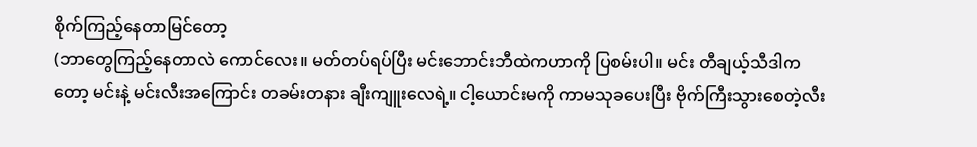စိုက်ကြည့်နေတာမြင်တော့
(ဘာတွေကြည့်နေတာလဲ ကောင်လေး။ မတ်တပ်ရပ်ပြီး မင်းဘောင်းဘီထဲကဟာကို ပြစမ်းပါ။ မင်း တီချယ့်သီဒါကတော့ မင်းနဲ့ မင်းလီးအကြောင်း တခမ်းတနား ချီးကျူးလေရဲ့။ ငါ့ယောင်းမကို ကာမသုခပေးပြီး ဗိုက်ကြီးသွားစေတဲ့လီး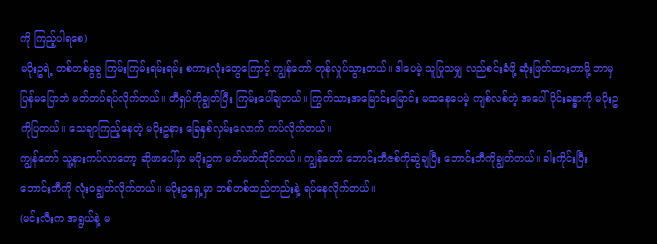ကို ကြည့်ပါရစေ)
မပိုးဥရဲ့ တစ်တစ်ခွခွ ကြမ်းကြမ်းရမ်းရမ်း စကားလုံးတွေကြောင့် ကျွန်တော် တုန်လှုပ်သွားတယ်။ ဒါပေမဲ့ သူပြုသမျှ လည်စင်းခံဖို့ ဆုံးဖြတ်ထားတာမို့ ဘာမှပြန်မပြောဘဲ မတ်တပ်ရပ်လိုက်တယ်။ တီရှပ်ကိုချွတ်ပြီး ကြမ်းပေါ်ချတယ်။ ကြွက်သားအမြောင်းမြောင်း မထနေပေမဲ့ ကျစ်လစ်တဲ့ အပေါ်ပိုင်းခန္ဓာကို မပိုးဥကိုပြတယ်။ သေချာကြည့်နေတဲ့ မပိုးဥနား ခြေနှစ်လှမ်းလောက် ကပ်လိုက်တယ်။
ကျွန်တော် သူ့နားကပ်လာတော့ ဆိုဖာပေါ်မှာ မပိုးဥက မတ်မတ်ထိုင်တယ်။ ကျွန်တော် ဘောင်းဘီဇစ်ကိုဆွဲချပြီး ဘောင်းဘီကိုချွတ်တယ်။ ခါးကိုင်းပြီး ဘောင်းဘီကို လုံးဝချွတ်လိုက်တယ်။ မပိုးဥရှေ့မှာ ဘစ်တစ်ထည်တည်းနဲ့ ရပ်နေလိုက်တယ်။
(မင်းလီးက အရွယ်နဲ့ မ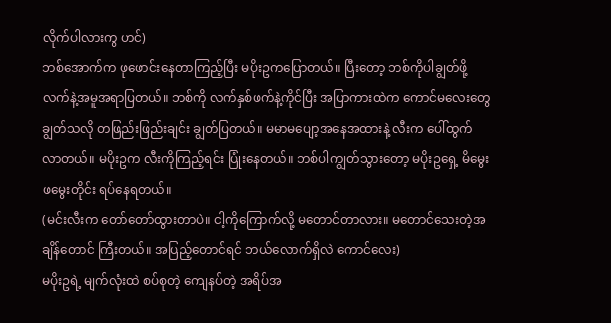လိုက်ပါလားကွ ဟင်)
ဘစ်အောက်က ဖုဖောင်းနေတာကြည့်ပြီး မပိုးဥကပြောတယ်။ ပြီးတော့ ဘစ်ကိုပါချွတ်ဖို့ လက်နဲ့အမူအရာပြတယ်။ ဘစ်ကို လက်နှစ်ဖက်နဲ့ကိုင်ပြီး အပြာကားထဲက ကောင်မလေးတွေ ချွတ်သလို တဖြည်းဖြည်းချင်း ချွတ်ပြတယ်။ မမာမပျော့အနေအထားနဲ့ လီးက ပေါ်ထွက်လာတယ်။ မပိုးဥက လီးကိုကြည့်ရင်း ပြုံးနေတယ်။ ဘစ်ပါကျွတ်သွားတော့ မပိုးဥရှေ့ မိမွေးဖမွေးတိုင်း ရပ်နေရတယ်။
(မင်းလီးက တော်တော်ထွားတာပဲ။ ငါ့ကိုကြောက်လို့ မတောင်တာလား။ မတောင်သေးတဲ့အချိန်တောင် ကြီးတယ်။ အပြည့်တောင်ရင် ဘယ်လောက်ရှိလဲ ကောင်လေး)
မပိုးဥရဲ့ မျက်လုံးထဲ စပ်စုတဲ့ ကျေနပ်တဲ့ အရိပ်အ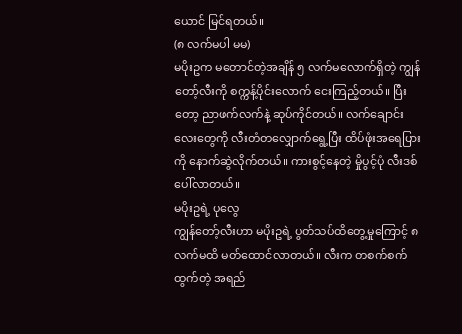ယောင် မြင်ရတယ်။
(၈ လက်မပါ မမ)
မပိုးဥက မတောင်တဲ့အချိန် ၅ လက်မလောက်ရှိတဲ့ ကျွန်တော့်လီးကို စက္ကန့်ပိုင်းလောက် ငေးကြည့်တယ်။ ပြီးတော့ ညာဖက်လက်နဲ့ ဆုပ်ကိုင်တယ်။ လက်ချောင်းလေးတွေကို လီးတံတလျှောက်ရွေ့ပြီး ထိပ်ဖုံးအရေပြားကို နောက်ဆွဲလိုက်တယ်။ ကားစွင့်နေတဲ့ မှိုပွင့်ပုံ လီးဒစ်ပေါ်လာတယ်။
မပိုးဥရဲ့ ပုလွေ
ကျွန်တော့်လီးဟာ မပိုးဥရဲ့ ပွတ်သပ်ထိတွေ့မှုကြောင့် ၈ လက်မထိ မတ်ထောင်လာတယ်။ လီးက တစက်စက်ထွက်တဲ့ အရည်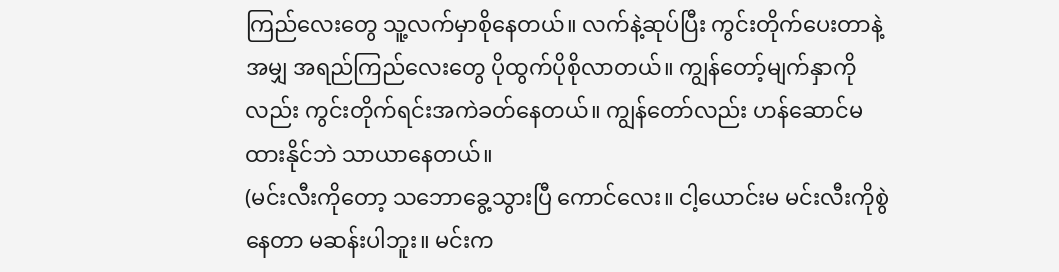ကြည်လေးတွေ သူ့လက်မှာစိုနေတယ်။ လက်နဲ့ဆုပ်ပြီး ကွင်းတိုက်ပေးတာနဲ့အမျှ အရည်ကြည်လေးတွေ ပိုထွက်ပိုစိုလာတယ်။ ကျွန်တော့်မျက်နှာကိုလည်း ကွင်းတိုက်ရင်းအကဲခတ်နေတယ်။ ကျွန်တော်လည်း ဟန်ဆောင်မထားနိုင်ဘဲ သာယာနေတယ်။
(မင်းလီးကိုတော့ သဘောခွေ့သွားပြီ ကောင်လေး။ ငါ့ယောင်းမ မင်းလီးကိုစွဲနေတာ မဆန်းပါဘူး။ မင်းက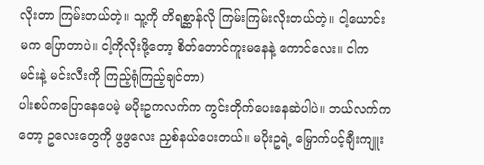လိုးတာ ကြမ်းတယ်တဲ့။ သူ့ကို တိရစ္ဆာန်လို ကြမ်းကြမ်းလိုးတယ်တဲ့။ ငါ့ယောင်းမက ပြောတာပဲ။ ငါ့ကိုလိုးဖို့တော့ စိတ်တောင်ကူးမနေနဲ့ ကောင်လေး။ ငါက မင်းနဲ့ မင်းလီးကို ကြည့်ရုံကြည့်ချင်တာ)
ပါးစပ်ကပြောနေပေမဲ့ မပိုးဥကလက်က ကွင်းတိုက်ပေးနေဆဲပါပဲ။ ဘယ်လက်ကတော့ ဥလေးတွေကို ဖွဖွလေး ညှစ်နယ်ပေးတယ်။ မပိုးဥရဲ့ မြှောက်ပင့်ချီးကျူး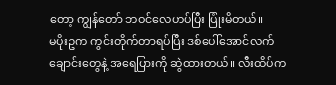တော့ ကျွန်တော် ဘဝင်လေဟပ်ပြီး ပြုံးမိတယ်။
မပိုးဥက ကွင်းတိုက်တာရပ်ပြီး ဒစ်ပေါ်အောင်လက်ချောင်းတွေနဲ့ အရေပြားကို ဆွဲထားတယ်။ လီးထိပ်က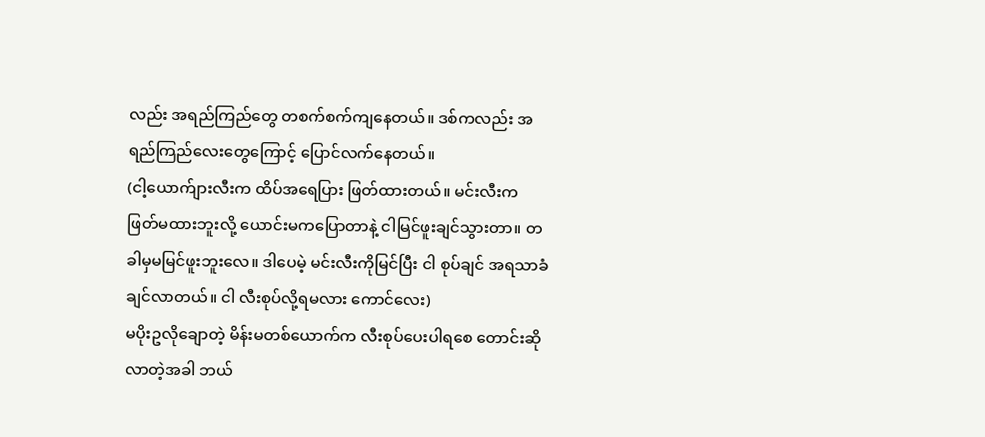လည်း အရည်ကြည်တွေ တစက်စက်ကျနေတယ်။ ဒစ်ကလည်း အရည်ကြည်လေးတွေကြောင့် ပြောင်လက်နေတယ်။
(ငါ့ယောက်ျားလီးက ထိပ်အရေပြား ဖြတ်ထားတယ်။ မင်းလီးက ဖြတ်မထားဘူးလို့ ယောင်းမကပြောတာနဲ့ ငါမြင်ဖူးချင်သွားတာ။ တခါမှမမြင်ဖူးဘူးလေ။ ဒါပေမဲ့ မင်းလီးကိုမြင်ပြီး ငါ စုပ်ချင် အရသာခံချင်လာတယ်။ ငါ လီးစုပ်လို့ရမလား ကောင်လေး)
မပိုးဥလိုချောတဲ့ မိန်းမတစ်ယောက်က လီးစုပ်ပေးပါရစေ တောင်းဆိုလာတဲ့အခါ ဘယ်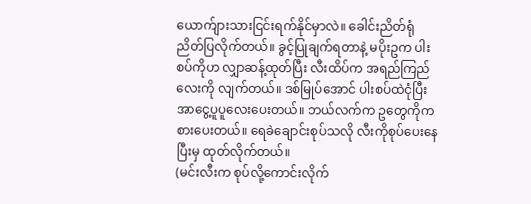ယောက်ျားသားငြင်းရက်နိုင်မှာလဲ။ ခေါင်းညိတ်ရုံညိတ်ပြလိုက်တယ်။ ခွင့်ပြုချက်ရတာနဲ့ မပိုးဥက ပါးစပ်ကိုဟ လျှာဆန့်ထုတ်ပြီး လီးထိပ်က အရည်ကြည်လေးကို လျက်တယ်။ ဒစ်မြုပ်အောင် ပါးစပ်ထဲငုံပြီး အာငွေ့ပူပူလေးပေးတယ်။ ဘယ်လက်က ဥတွေကိုကစားပေးတယ်။ ရေခဲချောင်းစုပ်သလို လီးကိုစုပ်ပေးနေပြီးမှ ထုတ်လိုက်တယ်။
(မင်းလီးက စုပ်လို့ကောင်းလိုက်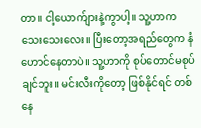တာ။ ငါ့ယောက်ျားနဲ့ကွာပါ့။ သူ့ဟာက သေးသေးလေး။ ပြီးတော့အရည်တွေက နံဟောင်နေတာပဲ။ သူ့ဟာကို စုပ်တောင်မစုပ်ချင်ဘူး။ မင်းလီးကိုတော့ ဖြစ်နိုင်ရင် တစ်နေ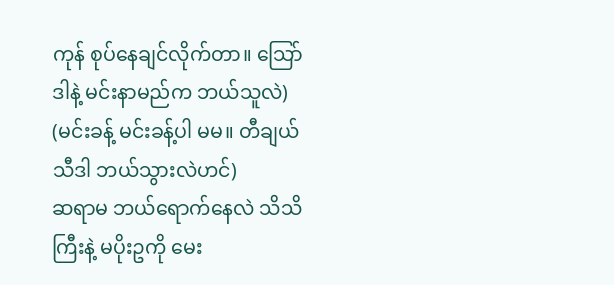ကုန် စုပ်နေချင်လိုက်တာ။ သြော် ဒါနဲ့ မင်းနာမည်က ဘယ်သူလဲ)
(မင်းခန့် မင်းခန့်ပါ မမ။ တီချယ်သီဒါ ဘယ်သွားလဲဟင်)
ဆရာမ ဘယ်ရောက်နေလဲ သိသိကြီးနဲ့ မပိုးဥကို မေး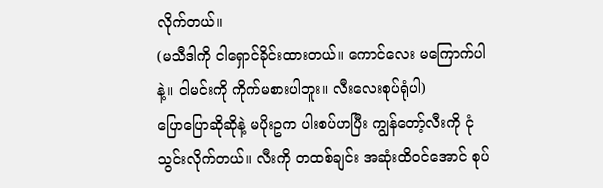လိုက်တယ်။
(မသီဒါကို ငါရှောင်ခိုင်းထားတယ်။ ကောင်လေး မကြောက်ပါနဲ့။ ငါမင်းကို ကိုက်မစားပါဘူး။ လီးလေးစုပ်ရုံပါ)
ပြောပြောဆိုဆိုနဲ့ မပိုးဥက ပါးစပ်ဟပြီး ကျွန်တော့်လီးကို ငုံသွင်းလိုက်တယ်။ လီးကို တထစ်ချင်း အဆုံးထိဝင်အောင် စုပ်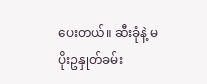ပေးတယ်။ ဆီးခုံနဲ့ မပိုးဥနှုတ်ခမ်း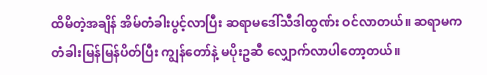ထိမိတဲ့အချိန် အိမ်တံခါးပွင့်လာပြီး ဆရာမဒေါ်သီဒါထွဏ်း ဝင်လာတယ်။ ဆရာမက တံခါးမြန်မြန်ပိတ်ပြီး ကျွန်တော်နဲ့ မပိုးဥဆီ လျှောက်လာပါတော့တယ်။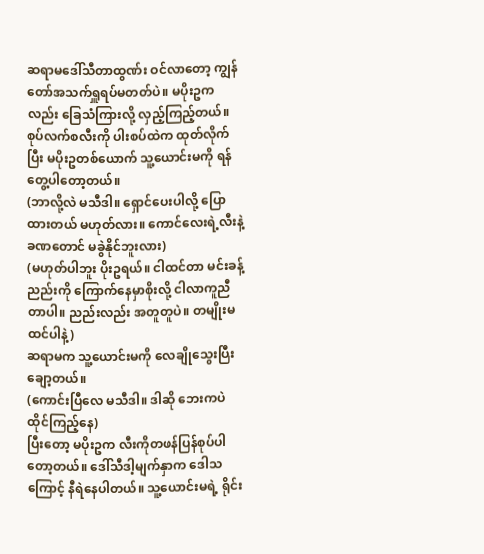ဆရာမဒေါ်သီတာထွဏ်း ဝင်လာတော့ ကျွန်တော်အသက်ရှူရပ်မတတ်ပဲ။ မပိုးဥကလည်း ခြေသံကြားလို့ လှည့်ကြည့်တယ်။ စုပ်လက်စလီးကို ပါးစပ်ထဲက ထုတ်လိုက်ပြီး မပိုးဥတစ်ယောက် သူ့ယောင်းမကို ရန်တွေ့ပါတော့တယ်။
(ဘာလို့လဲ မသီဒါ။ ရှောင်ပေးပါလို့ ပြောထားတယ် မဟုတ်လား။ ကောင်လေးရဲ့လီးနဲ့ ခဏတောင် မခွဲနိုင်ဘူးလား)
(မဟုတ်ပါဘူး ပိုးဥရယ်။ ငါထင်တာ မင်းခန့် ညည်းကို ကြောက်နေမှာစိုးလို့ ငါလာကူညီတာပါ။ ညည်းလည်း အတူတူပဲ။ တမျိုးမထင်ပါနဲ့)
ဆရာမက သူ့ယောင်းမကို လေချိုသွေးပြီး ချော့တယ်။
(ကောင်းပြီလေ မသီဒါ။ ဒါဆို ဘေးကပဲ ထိုင်ကြည့်နေ)
ပြီးတော့ မပိုးဥက လီးကိုတဖန်ပြန်စုပ်ပါတော့တယ်။ ဒေါ်သီဒါ့မျက်နှာက ဒေါသကြောင့် နီရဲနေပါတယ်။ သူ့ယောင်းမရဲ့ ရိုင်း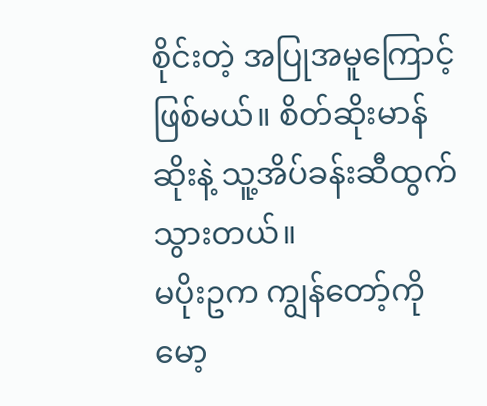စိုင်းတဲ့ အပြုအမူကြောင့်ဖြစ်မယ်။ စိတ်ဆိုးမာန်ဆိုးနဲ့ သူ့အိပ်ခန်းဆီထွက်သွားတယ်။
မပိုးဥက ကျွန်တော့်ကိုမော့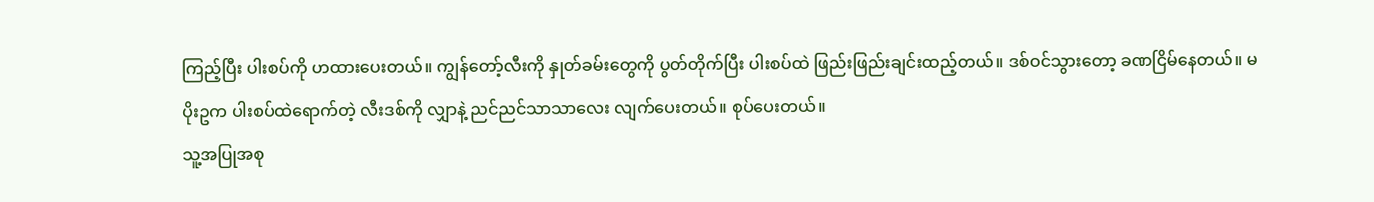ကြည့်ပြီး ပါးစပ်ကို ဟထားပေးတယ်။ ကျွန်တော့်လီးကို နှုတ်ခမ်းတွေကို ပွတ်တိုက်ပြီး ပါးစပ်ထဲ ဖြည်းဖြည်းချင်းထည့်တယ်။ ဒစ်ဝင်သွားတော့ ခဏငြိမ်နေတယ်။ မပိုးဥက ပါးစပ်ထဲရောက်တဲ့ လီးဒစ်ကို လျှာနဲ့ ညင်ညင်သာသာလေး လျက်ပေးတယ်။ စုပ်ပေးတယ်။
သူ့အပြုအစု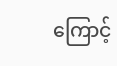ကြောင့်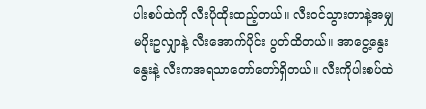ပါးစပ်ထဲကို လီးပိုထိုးထည့်တယ်။ လီးဝင်သွားတာနဲ့အမျှ မပိုးဥလျှာနဲ့ လီးအောက်ပိုင်း ပွတ်ထိတယ်။ အာငွေ့နွေးနွေးနဲ့ လီးကအရသာတော်တော်ရှိတယ်။ လီးကိုပါးစပ်ထဲ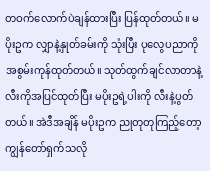တဝက်လောက်ပဲချန်ထားပြီး ပြန်ထုတ်တယ်။ မပိုးဥက လျှာနဲ့နှုတ်ခမ်းကို သုံးပြီး ပုလွေပညာကို အစွမ်းကုန်ထုတ်တယ်။ သုတ်ထွက်ချင်လာတာနဲ့ လီးကိုအပြင်ထုတ်ပြီး မပိုးဥရဲ့ပါးကို လီးနဲ့ပွတ်တယ်။ အဲဒီအချိန် မပိုးဥက ညုတုတုကြည့်တော့ ကျွန်တော်ရှက်သလို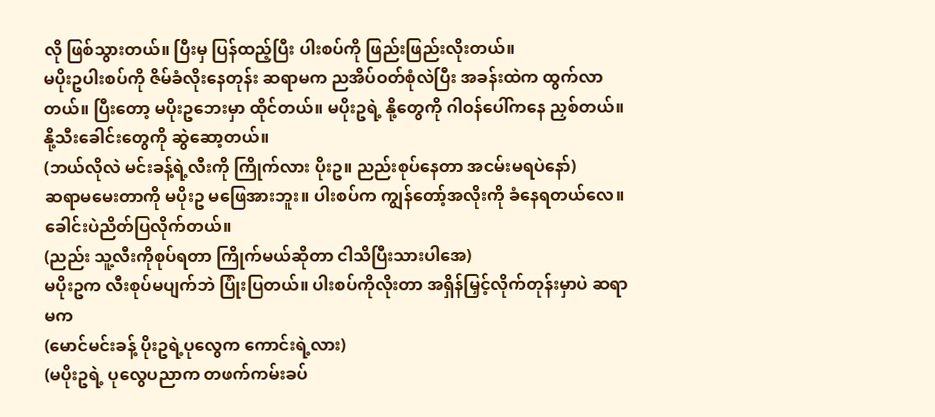လို ဖြစ်သွားတယ်။ ပြီးမှ ပြန်ထည့်ပြီး ပါးစပ်ကို ဖြည်းဖြည်းလိုးတယ်။
မပိုးဥပါးစပ်ကို ဇိမ်ခံလိုးနေတုန်း ဆရာမက ညအိပ်ဝတ်စုံလဲပြီး အခန်းထဲက ထွက်လာတယ်။ ပြီးတော့ မပိုးဥဘေးမှာ ထိုင်တယ်။ မပိုးဥရဲ့ နို့တွေကို ဂါဝန်ပေါ်ကနေ ညှစ်တယ်။ နို့သီးခေါင်းတွေကို ဆွဲဆော့တယ်။
(ဘယ်လိုလဲ မင်းခန့်ရဲ့လီးကို ကြိုက်လား ပိုးဥ။ ညည်းစုပ်နေတာ အငမ်းမရပဲနော်)
ဆရာမမေးတာကို မပိုးဥ မဖြေအားဘူး။ ပါးစပ်က ကျွန်တော့်အလိုးကို ခံနေရတယ်လေ။ ခေါင်းပဲညိတ်ပြလိုက်တယ်။
(ညည်း သူ့လီးကိုစုပ်ရတာ ကြိုက်မယ်ဆိုတာ ငါသိပြီးသားပါအေ)
မပိုးဥက လီးစုပ်မပျက်ဘဲ ပြုံးပြတယ်။ ပါးစပ်ကိုလိုးတာ အရှိန်မြှင့်လိုက်တုန်းမှာပဲ ဆရာမက
(မောင်မင်းခန့် ပိုးဥရဲ့ပုလွေက ကောင်းရဲ့လား)
(မပိုးဥရဲ့ ပုလွေပညာက တဖက်ကမ်းခပ်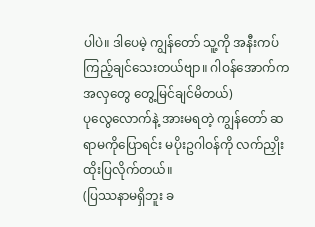ပါပဲ။ ဒါပေမဲ့ ကျွန်တော် သူ့ကို အနီးကပ် ကြည့်ချင်သေးတယ်ဗျာ။ ဂါဝန်အောက်က အလှတွေ တွေ့မြင်ချင်မိတယ်)
ပုလွေလောက်နဲ့ အားမရတဲ့ ကျွန်တော် ဆရာမကိုပြောရင်း မပိုးဥဂါဝန်ကို လက်ညှိုးထိုးပြလိုက်တယ်။
(ပြဿနာမရှိဘူး ခ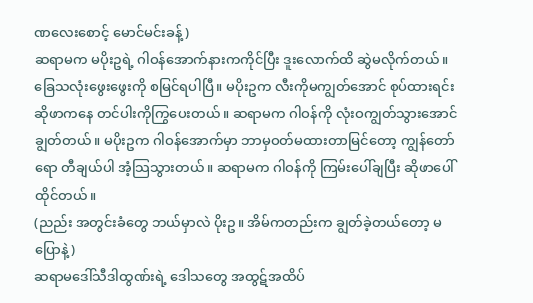ဏလေးစောင့် မောင်မင်းခန့်)
ဆရာမက မပိုးဥရဲ့ ဂါဝန်အောက်နားကကိုင်ပြီး ဒူးလောက်ထိ ဆွဲမလိုက်တယ်။ ခြေသလုံးဖွေးဖွေးကို စမြင်ရပါပြီ။ မပိုးဥက လီးကိုမကျွတ်အောင် စုပ်ထားရင်း ဆိုဖာကနေ တင်ပါးကိုကြွပေးတယ်။ ဆရာမက ဂါဝန်ကို လုံးဝကျွတ်သွားအောင် ချွတ်တယ်။ မပိုးဥက ဂါဝန်အောက်မှာ ဘာမှဝတ်မထားတာမြင်တော့ ကျွန်တော်ရော တီချယ်ပါ အံ့သြသွားတယ်။ ဆရာမက ဂါဝန်ကို ကြမ်းပေါ်ချပြီး ဆိုဖာပေါ်ထိုင်တယ်။
(ညည်း အတွင်းခံတွေ ဘယ်မှာလဲ ပိုးဥ။ အိမ်ကတည်းက ချွတ်ခဲ့တယ်တော့ မပြောနဲ့)
ဆရာမဒေါ်သီဒါထွဏ်းရဲ့ ဒေါသတွေ အထွဋ်အထိပ်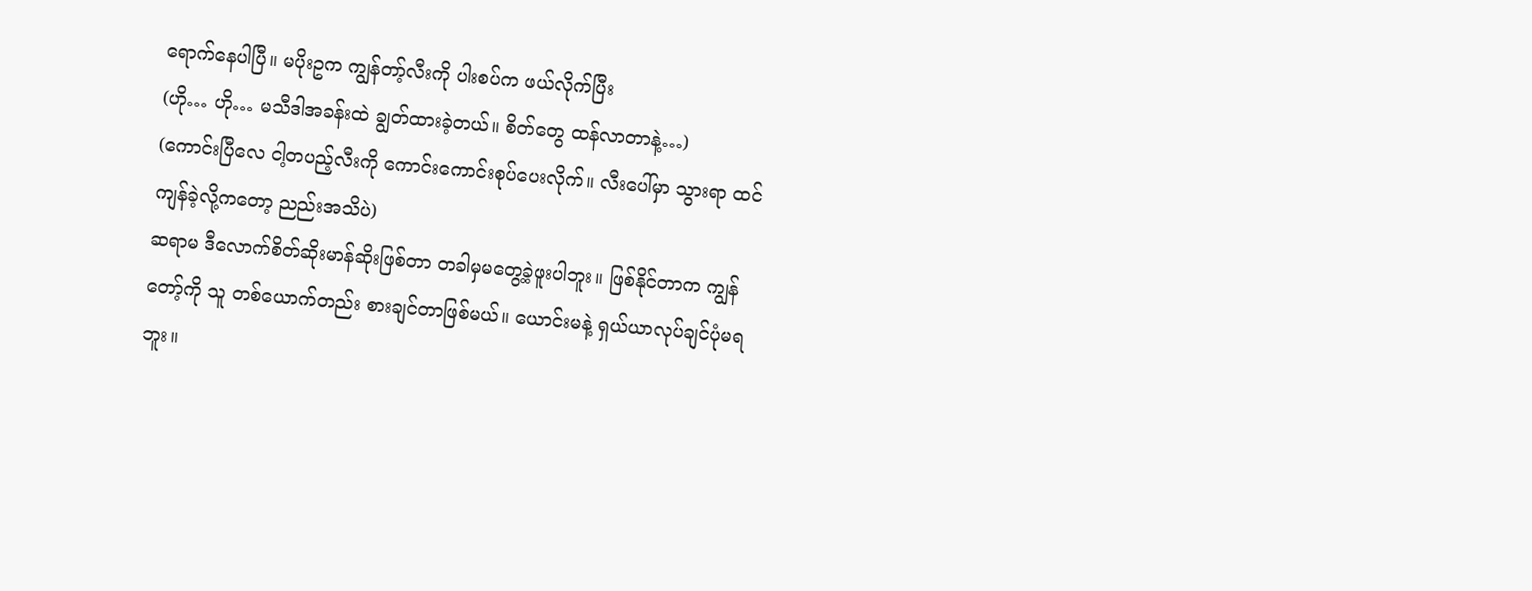ရောက်နေပါပြီ။ မပိုးဥက ကျွန်တာ့်လီးကို ပါးစပ်က ဖယ်လိုက်ပြီး
(ဟို… ဟို… မသီဒါအခန်းထဲ ချွတ်ထားခဲ့တယ်။ စိတ်တွေ ထန်လာတာနဲ့…)
(ကောင်းပြီလေ ငါ့တပည့်လီးကို ကောင်းကောင်းစုပ်ပေးလိုက်။ လီးပေါ်မှာ သွားရာ ထင်ကျန်ခဲ့လို့ကတော့ ညည်းအသိပဲ)
ဆရာမ ဒီလောက်စိတ်ဆိုးမာန်ဆိုးဖြစ်တာ တခါမှမတွေ့ခဲ့ဖူးပါဘူး။ ဖြစ်နိုင်တာက ကျွန်တော့်ကို သူ တစ်ယောက်တည်း စားချင်တာဖြစ်မယ်။ ယောင်းမနဲ့ ရှယ်ယာလုပ်ချင်ပုံမရဘူး။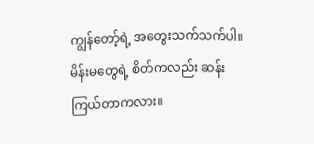ကျွန်တော့်ရဲ့ အတွေးသက်သက်ပါ။ မိန်းမတွေရဲ့ စိတ်ကလည်း ဆန်းကြယ်တာကလား။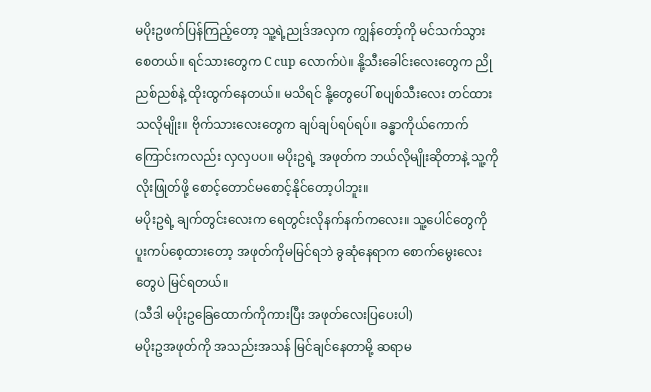မပိုးဥဖက်ပြန်ကြည့်တော့ သူ့ရဲ့ညုဒ်အလှက ကျွန်တော့်ကို မင်သက်သွားစေတယ်။ ရင်သားတွေက C cup လောက်ပဲ။ နို့သီးခေါင်းလေးတွေက ညိုညစ်ညစ်နဲ့ ထိုးထွက်နေတယ်။ မသိရင် နို့တွေပေါ် စပျစ်သီးလေး တင်ထားသလိုမျိုး။ ဗိုက်သားလေးတွေက ချပ်ချပ်ရပ်ရပ်။ ခန္ဓာကိုယ်ကောက်ကြောင်းကလည်း လှလှပပ။ မပိုးဥရဲ့ အဖုတ်က ဘယ်လိုမျိုးဆိုတာနဲ့ သူ့ကိုလိုးဖြုတ်ဖို့ စောင့်တောင်မစောင့်နိုင်တော့ပါဘူး။
မပိုးဥရဲ့ ချက်တွင်းလေးက ရေတွင်းလိုနက်နက်ကလေး။ သူ့ပေါင်တွေကို ပူးကပ်စေ့ထားတော့ အဖုတ်ကိုမမြင်ရဘဲ ခွဆုံနေရာက စောက်မွေးလေးတွေပဲ မြင်ရတယ်။
(သီဒါ မပိုးဥခြေထောက်ကိုကားပြီး အဖုတ်လေးပြပေးပါ)
မပိုးဥအဖုတ်ကို အသည်းအသန် မြင်ချင်နေတာမို့ ဆရာမ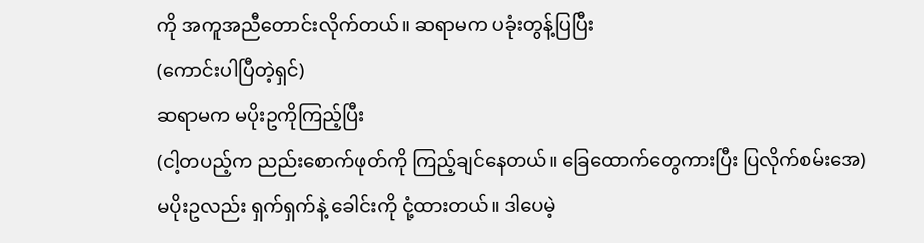ကို အကူအညီတောင်းလိုက်တယ်။ ဆရာမက ပခုံးတွန့်ပြပြီး
(ကောင်းပါပြီတဲ့ရှင်)
ဆရာမက မပိုးဥကိုကြည့်ပြီး
(ငါ့တပည့်က ညည်းစောက်ဖုတ်ကို ကြည့်ချင်နေတယ်။ ခြေထောက်တွေကားပြီး ပြလိုက်စမ်းအေ)
မပိုးဥလည်း ရှက်ရှက်နဲ့ ခေါင်းကို ငုံ့ထားတယ်။ ဒါပေမဲ့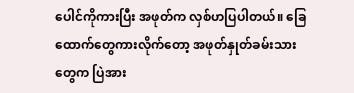ပေါင်ကိုကားပြီး အဖုတ်က လှစ်ဟပြပါတယ်။ ခြေထောက်တွေကားလိုက်တော့ အဖုတ်နှုတ်ခမ်းသားတွေက ပြဲအား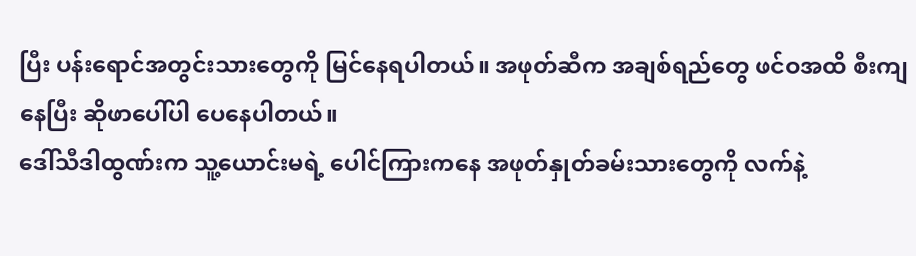ပြီး ပန်းရောင်အတွင်းသားတွေကို မြင်နေရပါတယ်။ အဖုတ်ဆီက အချစ်ရည်တွေ ဖင်ဝအထိ စီးကျနေပြီး ဆိုဖာပေါ်ပါ ပေနေပါတယ်။
ဒေါ်သီဒါထွဏ်းက သူ့ယောင်းမရဲ့ ပေါင်ကြားကနေ အဖုတ်နှုတ်ခမ်းသားတွေကို လက်နဲ့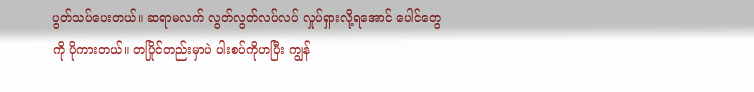ပွတ်သပ်ပေးတယ်။ ဆရာမလက် လွတ်လွတ်လပ်လပ် လှုပ်ရှားလို့ရအောင် ပေါင်တွေကို ပိုကားတယ်။ တပြိုင်တည်းမှာပဲ ပါးစပ်ကိုဟပြီး ကျွန်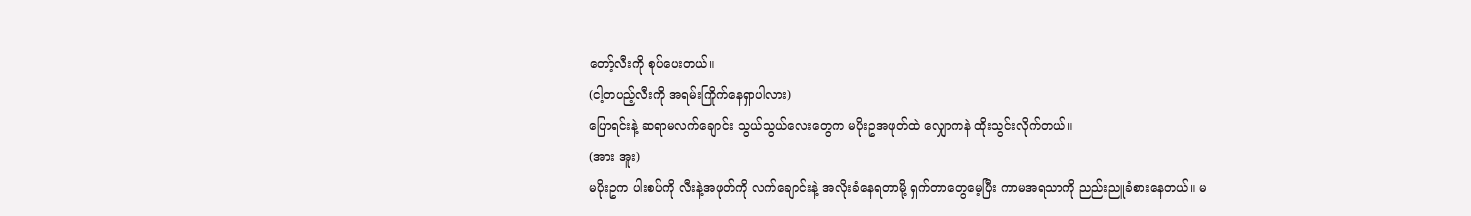တော့်လီးကို စုပ်ပေးတယ်။
(ငါ့တပည့်လီးကို အရမ်းကြိုက်နေရှာပါလား)
ပြောရင်းနဲ့ ဆရာမလက်ချောင်း သွယ်သွယ်လေးတွေက မပိုးဥအဖုတ်ထဲ လျှောကနဲ ထိုးသွင်းလိုက်တယ်။
(အား အူး)
မပိုးဥက ပါးစပ်ကို လီးနဲ့အဖုတ်ကို လက်ချောင်းနဲ့ အလိုးခံနေရတာမို့ ရှက်တာတွေမေ့ပြီး ကာမအရသာကို ညည်းညူခံစားနေတယ်။ မ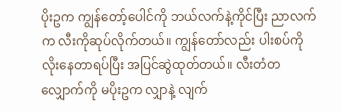ပိုးဥက ကျွန်တော့်ပေါင်ကို ဘယ်လက်နဲ့ကိုင်ပြီး ညာလက်က လီးကိုဆုပ်လိုက်တယ်။ ကျွန်တော်လည်း ပါးစပ်ကို လိုးနေတာရပ်ပြီး အပြင်ဆွဲထုတ်တယ်။ လီးတံတလျှောက်ကို မပိုးဥက လျှာနဲ့ လျက်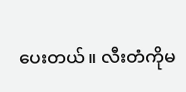ပေးတယ်။ လီးတံကိုမ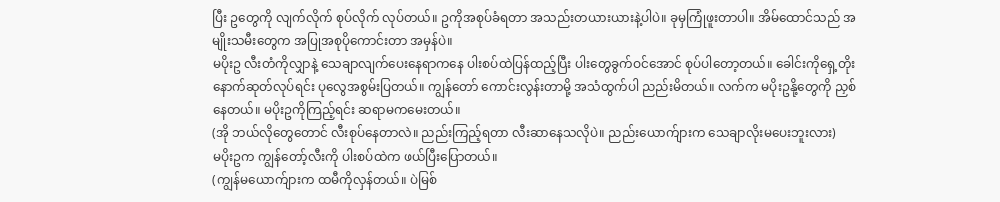ပြီး ဥတွေကို လျက်လိုက် စုပ်လိုက် လုပ်တယ်။ ဥကိုအစုပ်ခံရတာ အသည်းတယားယားနဲ့ပါပဲ။ ခုမှကြုံဖူးတာပါ။ အိမ်ထောင်သည် အမျိုးသမီးတွေက အပြုအစုပိုကောင်းတာ အမှန်ပဲ။
မပိုးဥ လီးတံကိုလျှာနဲ့ သေချာလျက်ပေးနေရာကနေ ပါးစပ်ထဲပြန်ထည့်ပြီး ပါးတွေခွက်ဝင်အောင် စုပ်ပါတော့တယ်။ ခေါင်းကိုရှေ့တိုးနောက်ဆုတ်လုပ်ရင်း ပုလွေအစွမ်းပြတယ်။ ကျွန်တော် ကောင်းလွန်းတာမို့ အသံထွက်ပါ ညည်းမိတယ်။ လက်က မပိုးဥနို့တွေကို ညှစ်နေတယ်။ မပိုးဥကိုကြည့်ရင်း ဆရာမကမေးတယ်။
(အို ဘယ်လိုတွေတောင် လီးစုပ်နေတာလဲ။ ညည်းကြည့်ရတာ လီးဆာနေသလိုပဲ။ ညည်းယောက်ျားက သေချာလိုးမပေးဘူးလား)
မပိုးဥက ကျွန်တော့်လီးကို ပါးစပ်ထဲက ဖယ်ပြီးပြောတယ်။
(ကျွန်မယောက်ျားက ထမီကိုလှန်တယ်။ ပဲမြစ်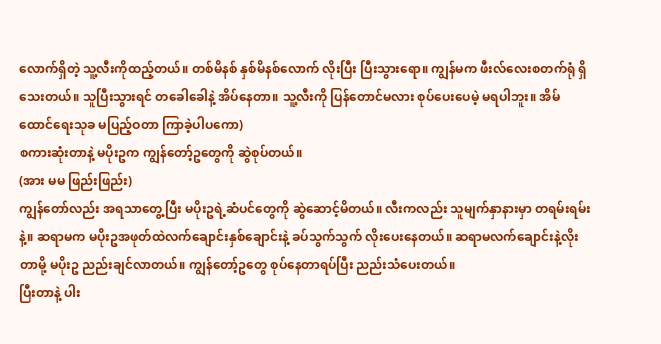လောက်ရှိတဲ့ သူ့လီးကိုထည့်တယ်။ တစ်မိနစ် နှစ်မိနစ်လောက် လိုးပြီး ပြီးသွားရော။ ကျွန်မက ဖီးလ်လေးစတက်ရုံ ရှိသေးတယ်။ သူပြီးသွားရင် တခေါခေါနဲ့ အိပ်နေတာ။ သူ့လီးကို ပြန်တောင်မလား စုပ်ပေးပေမဲ့ မရပါဘူး။ အိမ်ထောင်ရေးသုခ မပြည့်ဝတာ ကြာခဲ့ပါပကော)
စကားဆုံးတာနဲ့ မပိုးဥက ကျွန်တော့်ဥတွေကို ဆွဲစုပ်တယ်။
(အား မမ ဖြည်းဖြည်း)
ကျွန်တော်လည်း အရသာတွေ့ပြီး မပိုးဥရဲ့ဆံပင်တွေကို ဆွဲဆောင့်မိတယ်။ လီးကလည်း သူမျက်နှာနားမှာ တရမ်းရမ်းနဲ့။ ဆရာမက မပိုးဥအဖုတ်ထဲလက်ချောင်းနှစ်ချောင်းနဲ့ ခပ်သွက်သွက် လိုးပေးနေတယ်။ ဆရာမလက်ချောင်းနဲ့လိုးတာမို့ မပိုးဥ ညည်းချင်လာတယ်။ ကျွန်တော့်ဥတွေ စုပ်နေတာရပ်ပြီး ညည်းသံပေးတယ်။
ပြီးတာနဲ့ ပါး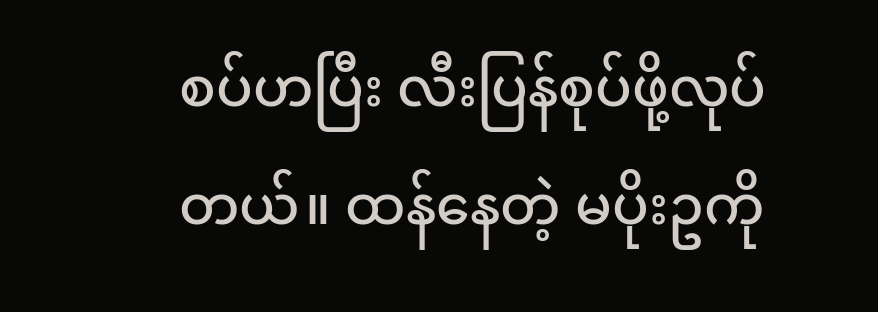စပ်ဟပြီး လီးပြန်စုပ်ဖို့လုပ်တယ်။ ထန်နေတဲ့ မပိုးဥကို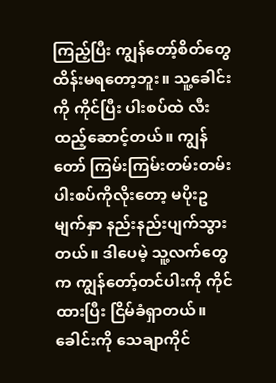ကြည့်ပြီး ကျွန်တော့်စိတ်တွေ ထိန်းမရတော့ဘူး။ သူ့ခေါင်းကို ကိုင်ပြီး ပါးစပ်ထဲ လီးထည့်ဆောင့်တယ်။ ကျွန်တော် ကြမ်းကြမ်းတမ်းတမ်း ပါးစပ်ကိုလိုးတော့ မပိုးဥမျက်နှာ နည်းနည်းပျက်သွားတယ်။ ဒါပေမဲ့ သူ့လက်တွေက ကျွန်တော့်တင်ပါးကို ကိုင်ထားပြီး ငြိမ်ခံရှာတယ်။ ခေါင်းကို သေချာကိုင်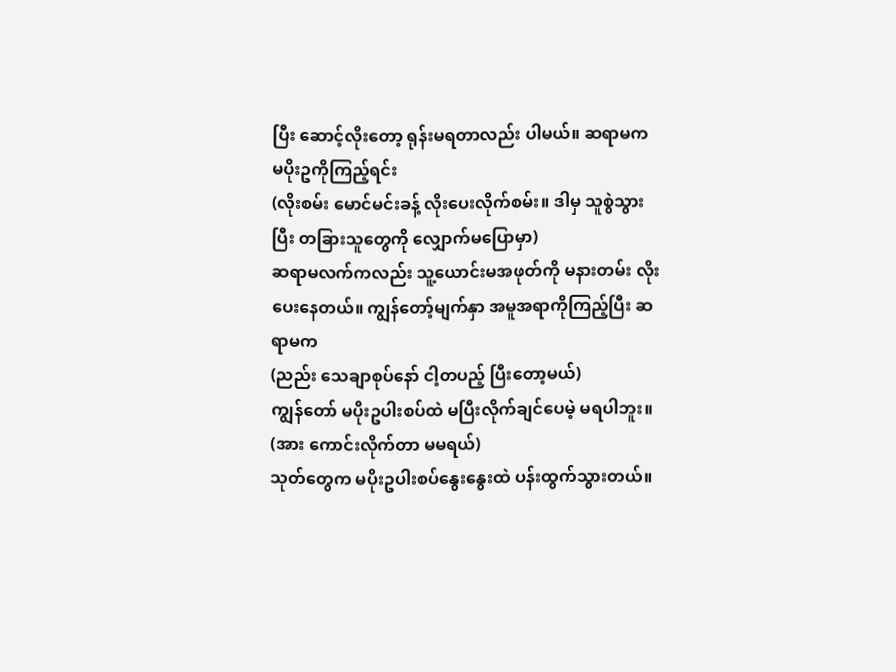ပြီး ဆောင့်လိုးတော့ ရုန်းမရတာလည်း ပါမယ်။ ဆရာမက မပိုးဥကိုကြည့်ရင်း
(လိုးစမ်း မောင်မင်းခန့် လိုးပေးလိုက်စမ်း။ ဒါမှ သူစွဲသွားပြီး တခြားသူတွေကို လျှောက်မပြောမှာ)
ဆရာမလက်ကလည်း သူ့ယောင်းမအဖုတ်ကို မနားတမ်း လိုးပေးနေတယ်။ ကျွန်တော့်မျက်နှာ အမူအရာကိုကြည့်ပြီး ဆရာမက
(ညည်း သေချာစုပ်နော် ငါ့တပည့် ပြီးတော့မယ်)
ကျွန်တော် မပိုးဥပါးစပ်ထဲ မပြီးလိုက်ချင်ပေမဲ့ မရပါဘူး။
(အား ကောင်းလိုက်တာ မမရယ်)
သုတ်တွေက မပိုးဥပါးစပ်နွေးနွေးထဲ ပန်းထွက်သွားတယ်။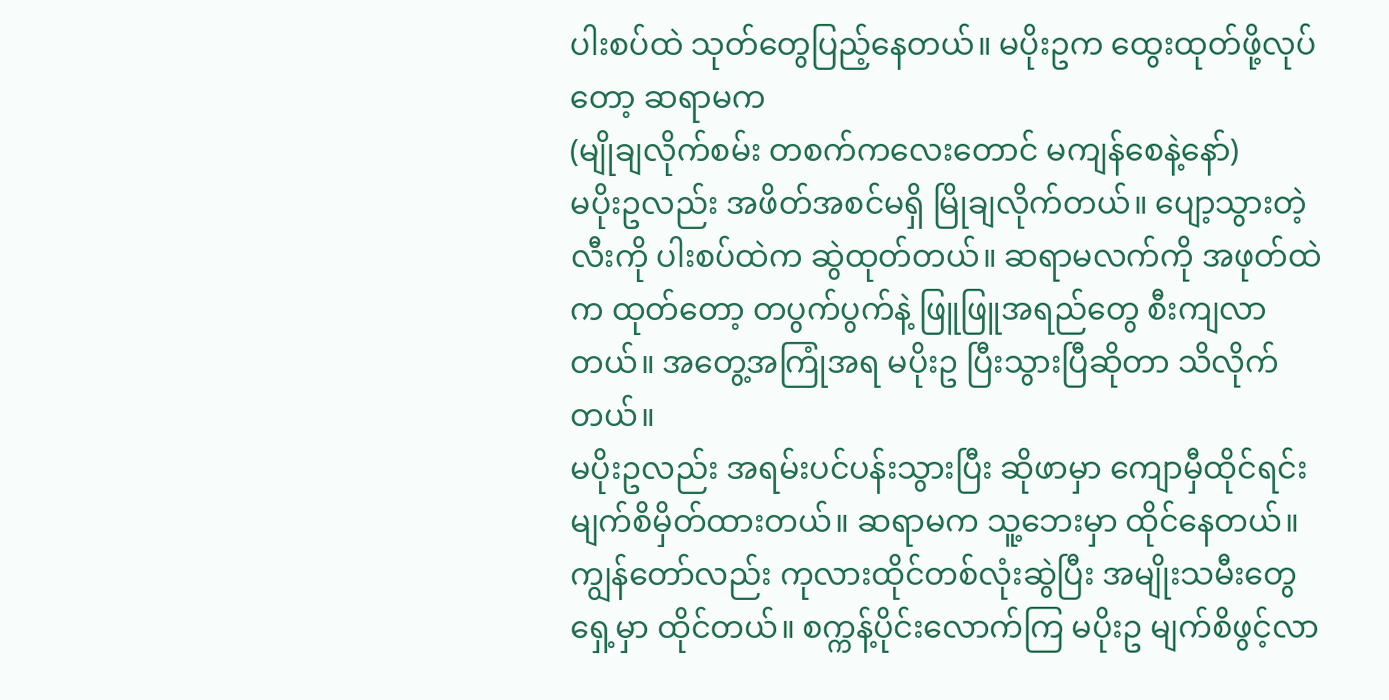ပါးစပ်ထဲ သုတ်တွေပြည့်နေတယ်။ မပိုးဥက ထွေးထုတ်ဖို့လုပ်တော့ ဆရာမက
(မျိုချလိုက်စမ်း တစက်ကလေးတောင် မကျန်စေနဲ့နော်)
မပိုးဥလည်း အဖိတ်အစင်မရှိ မြိုချလိုက်တယ်။ ပျော့သွားတဲ့လီးကို ပါးစပ်ထဲက ဆွဲထုတ်တယ်။ ဆရာမလက်ကို အဖုတ်ထဲက ထုတ်တော့ တပွက်ပွက်နဲ့ ဖြူဖြူအရည်တွေ စီးကျလာတယ်။ အတွေ့အကြုံအရ မပိုးဥ ပြီးသွားပြီဆိုတာ သိလိုက်တယ်။
မပိုးဥလည်း အရမ်းပင်ပန်းသွားပြီး ဆိုဖာမှာ ကျောမှီထိုင်ရင်း မျက်စိမှိတ်ထားတယ်။ ဆရာမက သူ့ဘေးမှာ ထိုင်နေတယ်။ ကျွန်တော်လည်း ကုလားထိုင်တစ်လုံးဆွဲပြီး အမျိုးသမီးတွေရှေ့မှာ ထိုင်တယ်။ စက္ကန့်ပိုင်းလောက်ကြ မပိုးဥ မျက်စိဖွင့်လာ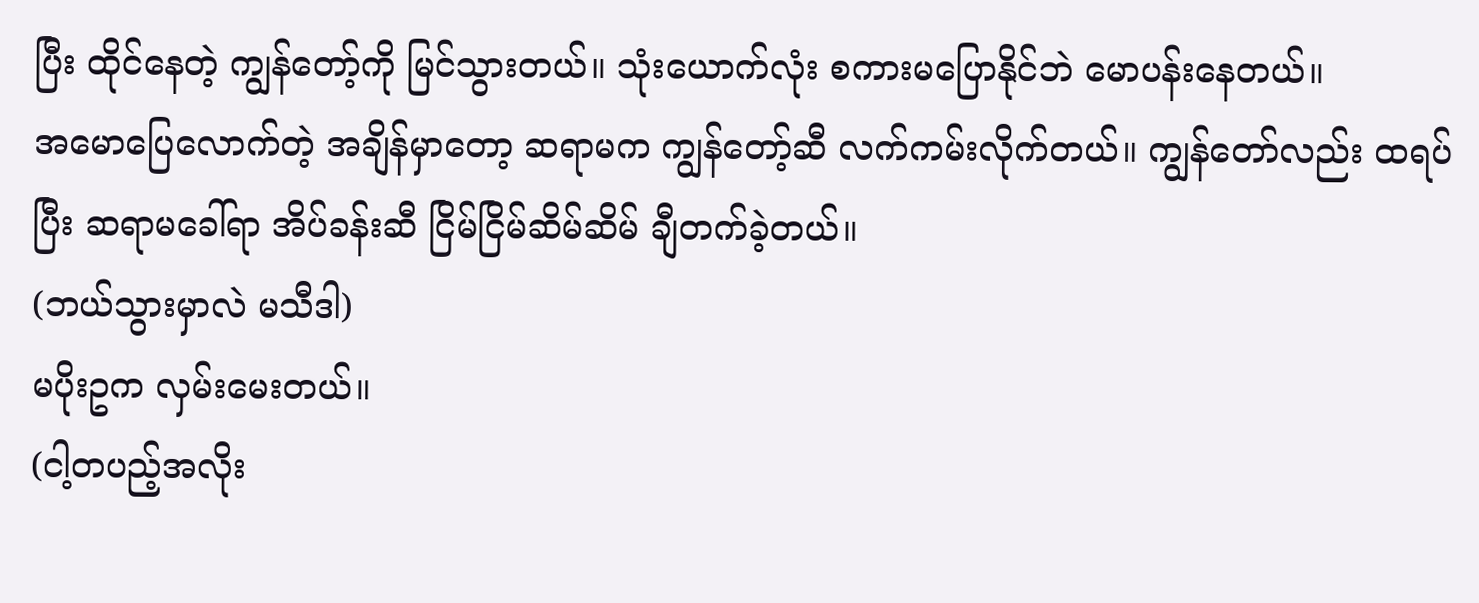ပြီး ထိုင်နေတဲ့ ကျွန်တော့်ကို မြင်သွားတယ်။ သုံးယောက်လုံး စကားမပြောနိုင်ဘဲ မောပန်းနေတယ်။
အမောပြေလောက်တဲ့ အချိန်မှာတော့ ဆရာမက ကျွန်တော့်ဆီ လက်ကမ်းလိုက်တယ်။ ကျွန်တော်လည်း ထရပ်ပြီး ဆရာမခေါ်ရာ အိပ်ခန်းဆီ ငြိမ်ငြိမ်ဆိမ်ဆိမ် ချီတက်ခဲ့တယ်။
(ဘယ်သွားမှာလဲ မသီဒါ)
မပိုးဥက လှမ်းမေးတယ်။
(ငါ့တပည့်အလိုး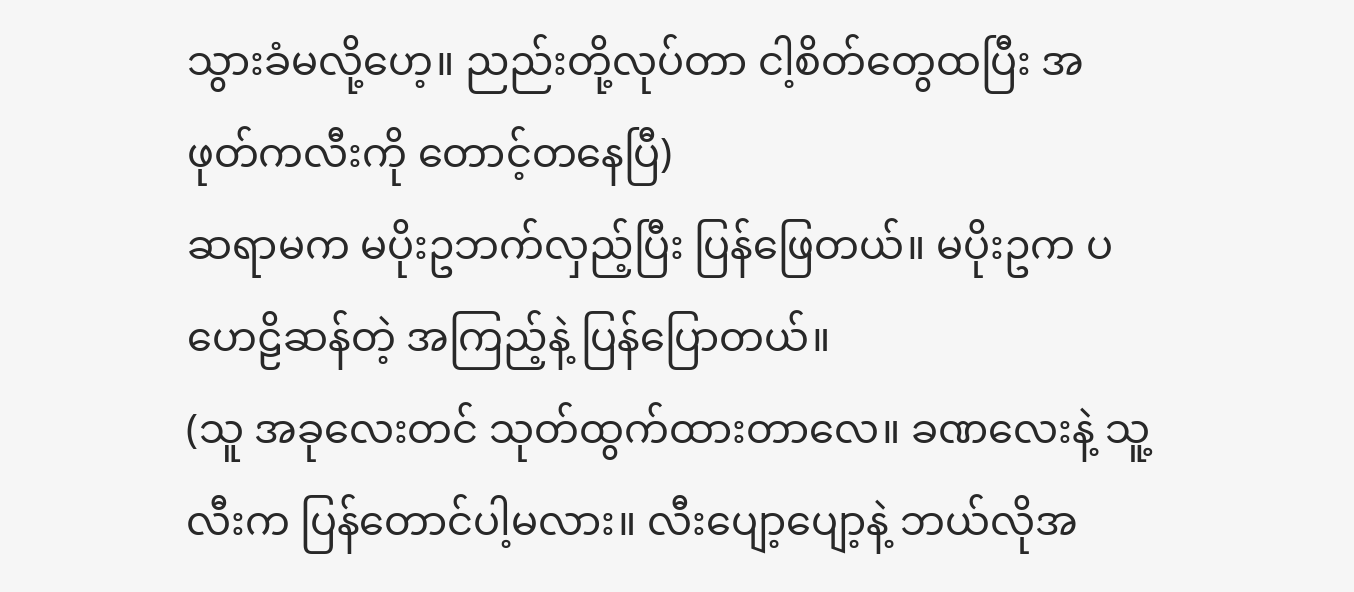သွားခံမလို့ဟေ့။ ညည်းတို့လုပ်တာ ငါ့စိတ်တွေထပြီး အဖုတ်ကလီးကို တောင့်တနေပြီ)
ဆရာမက မပိုးဥဘက်လှည့်ပြီး ပြန်ဖြေတယ်။ မပိုးဥက ပဟေဠိဆန်တဲ့ အကြည့်နဲ့ ပြန်ပြောတယ်။
(သူ အခုလေးတင် သုတ်ထွက်ထားတာလေ။ ခဏလေးနဲ့ သူ့လီးက ပြန်တောင်ပါ့မလား။ လီးပျော့ပျော့နဲ့ ဘယ်လိုအ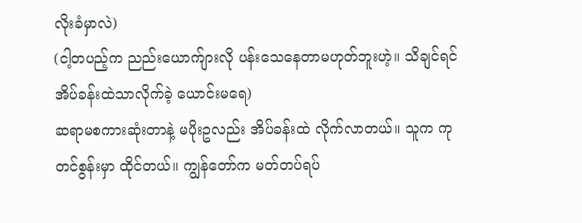လိုးခံမှာလဲ)
(ငါ့တပည့်က ညည်းယောက်ျားလို ပန်းသေနေတာမဟုတ်ဘူးဟဲ့။ သိချင်ရင် အိပ်ခန်းထဲသာလိုက်ခဲ့ ယောင်းမရေ)
ဆရာမစကားဆုံးတာနဲ့ မပိုးဥလည်း အိပ်ခန်းထဲ လိုက်လာတယ်။ သူက ကုတင်စွန်းမှာ ထိုင်တယ်။ ကျွန်တော်က မတ်တပ်ရပ်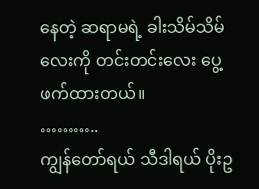နေတဲ့ ဆရာမရဲ့ ခါးသိမ်သိမ်လေးကို တင်းတင်းလေး ပွေ့ဖက်ထားတယ်။
………..
ကျွန်တော်ရယ် သီဒါရယ် ပိုးဥ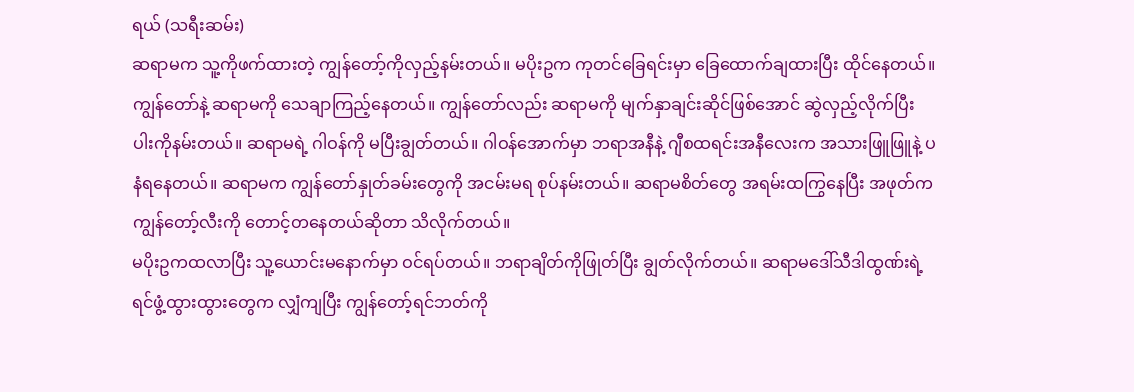ရယ် (သရီးဆမ်း)
ဆရာမက သူ့ကိုဖက်ထားတဲ့ ကျွန်တော့်ကိုလှည့်နမ်းတယ်။ မပိုးဥက ကုတင်ခြေရင်းမှာ ခြေထောက်ချထားပြီး ထိုင်နေတယ်။ ကျွန်တော်နဲ့ ဆရာမကို သေချာကြည့်နေတယ်။ ကျွန်တော်လည်း ဆရာမကို မျက်နှာချင်းဆိုင်ဖြစ်အောင် ဆွဲလှည့်လိုက်ပြီး ပါးကိုနမ်းတယ်။ ဆရာမရဲ့ ဂါဝန်ကို မပြီးချွတ်တယ်။ ဂါဝန်အောက်မှာ ဘရာအနီနဲ့ ဂျီစထရင်းအနီလေးက အသားဖြူဖြူနဲ့ ပနံရနေတယ်။ ဆရာမက ကျွန်တော်နှုတ်ခမ်းတွေကို အငမ်းမရ စုပ်နမ်းတယ်။ ဆရာမစိတ်တွေ အရမ်းထကြွနေပြီး အဖုတ်က ကျွန်တော့်လီးကို တောင့်တနေတယ်ဆိုတာ သိလိုက်တယ်။
မပိုးဥကထလာပြီး သူ့ယောင်းမနောက်မှာ ဝင်ရပ်တယ်။ ဘရာချိတ်ကိုဖြုတ်ပြီး ချွတ်လိုက်တယ်။ ဆရာမဒေါ်သီဒါထွဏ်းရဲ့ ရင်ဖွံ့ထွားထွားတွေက လျှံကျပြီး ကျွန်တော့်ရင်ဘတ်ကို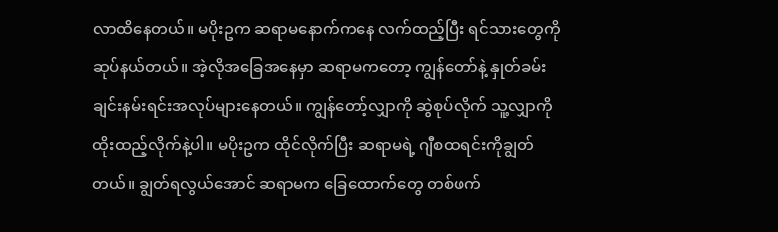လာထိနေတယ်။ မပိုးဥက ဆရာမနောက်ကနေ လက်ထည့်ပြီး ရင်သားတွေကို ဆုပ်နယ်တယ်။ အဲ့လိုအခြေအနေမှာ ဆရာမကတော့ ကျွန်တော်နဲ့ နှုတ်ခမ်းချင်းနမ်းရင်းအလုပ်များနေတယ်။ ကျွန်တော့်လျှာကို ဆွဲစုပ်လိုက် သူ့လျှာကို ထိုးထည့်လိုက်နဲ့ပါ။ မပိုးဥက ထိုင်လိုက်ပြီး ဆရာမရဲ့ ဂျီစထရင်းကိုချွတ်တယ်။ ချွတ်ရလွယ်အောင် ဆရာမက ခြေထောက်တွေ တစ်ဖက်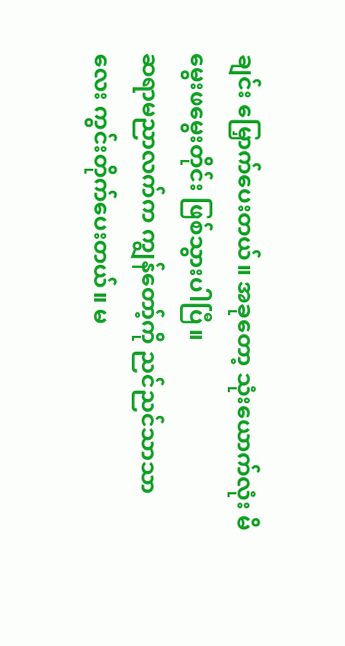ချင်း မြှောက်ပေးတယ်။ အခုတော့ သုံးယောက်လုံး မိမွေးဖမွေးတိုင်း ဖြစ်သွားပါပြီ။
ဆရာမညာလက်က ကျွန်တော့်ကို ညင်ညင်သာသာလေး ကွင်းတိုက်ပေးတယ်။ မ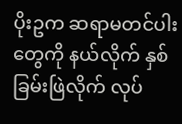ပိုးဥက ဆရာမတင်ပါးတွေကို နယ်လိုက် နှစ်ခြမ်းဖြဲလိုက် လုပ်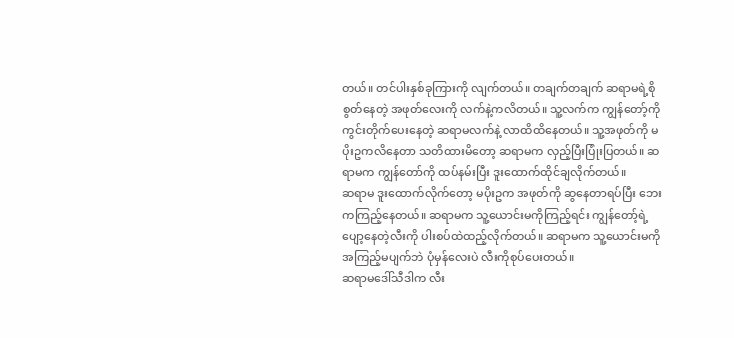တယ်။ တင်ပါးနှစ်ခုကြားကို လျက်တယ်။ တချက်တချက် ဆရာမရဲ့စိုစွတ်နေတဲ့ အဖုတ်လေးကို လက်နဲ့ကလိတယ်။ သူ့လက်က ကျွန်တော့်ကို ကွင်းတိုက်ပေးနေတဲ့ ဆရာမလက်နဲ့ လာထိထိနေတယ်။ သူ့အဖုတ်ကို မပိုးဥကလိနေတာ သတိထားမိတော့ ဆရာမက လှည့်ပြီးပြုံးပြတယ်။ ဆရာမက ကျွန်တော်ကို ထပ်နမ်းပြီး ဒူးထောက်ထိုင်ချလိုက်တယ်။
ဆရာမ ဒူးထောက်လိုက်တော့ မပိုးဥက အဖုတ်ကို ဆွနေတာရပ်ပြီး ဘေးကကြည့်နေတယ်။ ဆရာမက သူ့ယောင်းမကိုကြည့်ရင်း ကျွန်တော့်ရဲ့ ပျော့နေတဲ့လီးကို ပါးစပ်ထဲထည့်လိုက်တယ်။ ဆရာမက သူ့ယောင်းမကို အကြည့်မပျက်ဘဲ ပုံမှန်လေးပဲ လီးကိုစုပ်ပေးတယ်။
ဆရာမဒေါ်သီဒါက လီး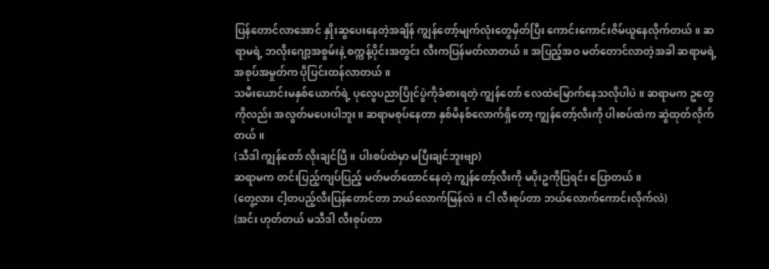ပြန်တောင်လာအောင် နှိုးဆွပေးနေတဲ့အချိန် ကျွန်တော့်မျက်လုံးတွေမှိတ်ပြီး ကောင်းကောင်းဇိမ်ယူနေလိုက်တယ်။ ဆရာမရဲ့ ဘလိုးဂျော့အစွမ်းနဲ့ စက္ကန့်ပိုင်းအတွင်း လီးကပြန်မတ်လာတယ်။ အပြည့်အဝ မတ်တောင်လာတဲ့အခါ ဆရာမရဲ့ အစုပ်အမှုတ်က ပိုပြင်းထန်လာတယ်။
သမီးယောင်းမနှစ်ယောက်ရဲ့ ပုလွေပညာပြိုင်ပွဲကိုခံစားရတဲ့ ကျွန်တော် လေထဲမြောက်နေသလိုပါပဲ။ ဆရာမက ဥတွေကိုလည်း အလွတ်မပေးပါဘူး။ ဆရာမစုပ်နေတာ နှစ်မိနစ်လောက်ရှိတော့ ကျွန်တော့်လီးကို ပါးစပ်ထဲက ဆွဲထုတ်လိုက်တယ်။
(သီဒါ ကျွန်တော် လိုးချင်ပြီ။ ပါးစပ်ထဲမှာ မပြီးချင်ဘူးဗျာ)
ဆရာမက တင်းပြည့်ကျပ်ပြည့် မတ်မတ်ထောင်နေတဲ့ ကျွန်တော့်လီးကို မပိုးဥကိုပြရင်း ပြောတယ်။
(တွေ့လား ငါ့တပည့်လီးပြန်တောင်တာ ဘယ်လောက်မြန်လဲ။ ငါ လီးစုပ်တာ ဘယ်လောက်ကောင်းလိုက်လဲ)
(အင်း ဟုတ်တယ် မသီဒါ လီးစုပ်တာ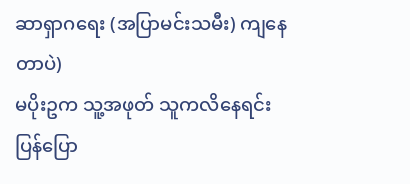ဆာရှာဂရေး (အပြာမင်းသမီး) ကျနေတာပဲ)
မပိုးဥက သူ့အဖုတ် သူကလိနေရင်း ပြန်ပြော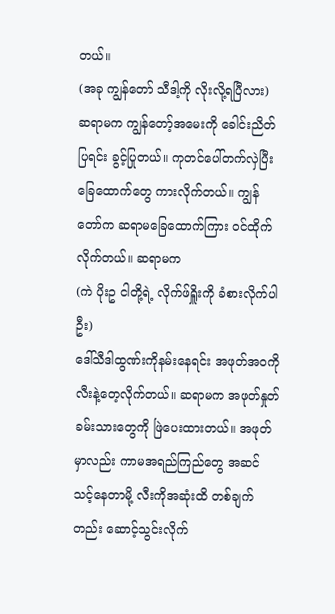တယ်။
(အခု ကျွန်တော် သီဒါ့ကို လိုးလို့ရပြီလား)
ဆရာမက ကျွန်တော့်အမေးကို ခေါင်းညိတ်ပြရင်း ခွင့်ပြုတယ်။ ကုတင်ပေါ်တက်လှဲပြီး ခြေထောက်တွေ ကားလိုက်တယ်။ ကျွန်တော်က ဆရာမခြေထောက်ကြား ဝင်ထိုက်လိုက်တယ်။ ဆရာမက
(ကဲ ပိုးဥ ငါတို့ရဲ့ လိုက်ဖ်ရှိူးကို ခံစားလိုက်ပါဦး)
ဒေါ်သီဒါထွဏ်းကိုနမ်းနေရင်း အဖုတ်အဝကို လီးနဲ့တေ့လိုက်တယ်။ ဆရာမက အဖုတ်နှုတ်ခမ်းသားတွေကို ဖြဲပေးထားတယ်။ အဖုတ်မှာလည်း ကာမအရည်ကြည်တွေ အဆင်သင့်နေတာမို့ လီးကိုအဆုံးထိ တစ်ချက်တည်း ဆောင့်သွင်းလိုက်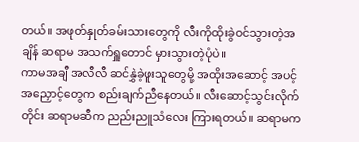တယ်။ အဖုတ်နှုတ်ခမ်းသားတွေကို လီးကိုထိုးခွဲဝင်သွားတဲ့အချိန် ဆရာမ အသက်ရှူတောင် မှားသွားတဲ့ပုံပဲ။
ကာမအချီ အလီလီ ဆင်နွှဲခဲ့ဖူးသူတွေမို့ အထိုးအဆောင့် အပင့်အညှောင့်တွေက စည်းချက်ညီနေတယ်။ လီးဆောင့်သွင်းလိုက်တိုင်း ဆရာမဆီက ညည်းညူသံလေး ကြားရတယ်။ ဆရာမက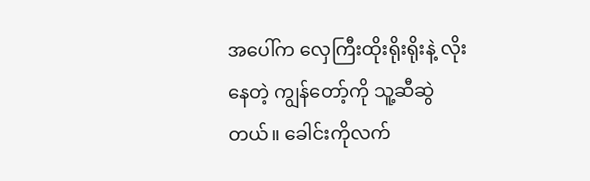အပေါ်က လှေကြီးထိုးရိုးရိုးနဲ့ လိုးနေတဲ့ ကျွန်တော့်ကို သူ့ဆီဆွဲတယ်။ ခေါင်းကိုလက်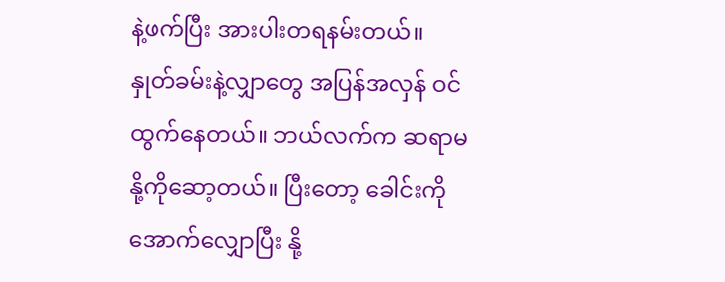နဲ့ဖက်ပြီး အားပါးတရနမ်းတယ်။
နှုတ်ခမ်းနဲ့လျှာတွေ အပြန်အလှန် ဝင်ထွက်နေတယ်။ ဘယ်လက်က ဆရာမနို့ကိုဆော့တယ်။ ပြီးတော့ ခေါင်းကိုအောက်လျှောပြီး နို့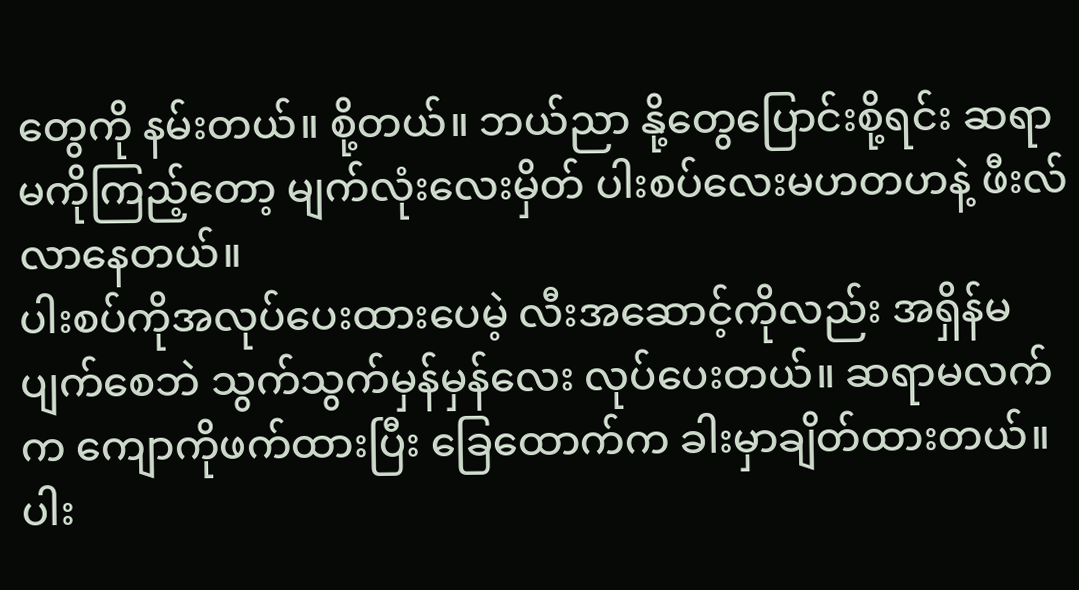တွေကို နမ်းတယ်။ စို့တယ်။ ဘယ်ညာ နို့တွေပြောင်းစို့ရင်း ဆရာမကိုကြည့်တော့ မျက်လုံးလေးမှိတ် ပါးစပ်လေးမဟတဟနဲ့ ဖီးလ်လာနေတယ်။
ပါးစပ်ကိုအလုပ်ပေးထားပေမဲ့ လီးအဆောင့်ကိုလည်း အရှိန်မပျက်စေဘဲ သွက်သွက်မှန်မှန်လေး လုပ်ပေးတယ်။ ဆရာမလက်က ကျောကိုဖက်ထားပြီး ခြေထောက်က ခါးမှာချိတ်ထားတယ်။ ပါး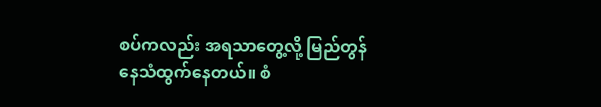စပ်ကလည်း အရသာတွေ့လို့ မြည်တွန်နေသံထွက်နေတယ်။ စံ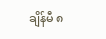ချိန်မီ ၈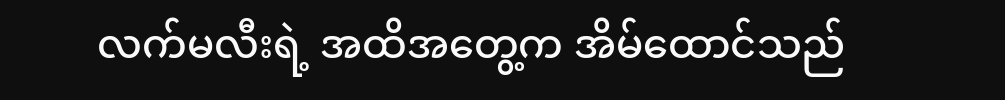လက်မလီးရဲ့ အထိအတွေ့က အိမ်ထောင်သည်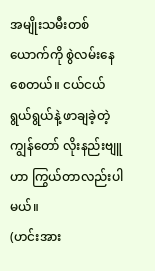အမျိုးသမီးတစ်ယောက်ကို စွဲလမ်းနေစေတယ်။ ငယ်ငယ်ရွယ်ရွယ်နဲ့ ဖာချခဲ့တဲ့ကျွန်တော် လိုးနည်းဗျူဟာ ကြွယ်တာလည်းပါမယ်။
(ဟင်းအား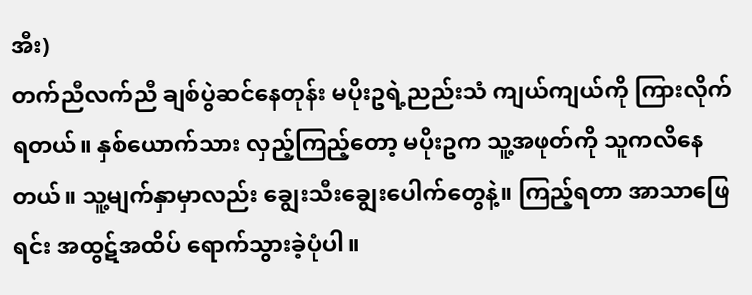အီး)
တက်ညီလက်ညီ ချစ်ပွဲဆင်နေတုန်း မပိုးဥရဲ့ညည်းသံ ကျယ်ကျယ်ကို ကြားလိုက်ရတယ်။ နှစ်ယောက်သား လှည့်ကြည့်တော့ မပိုးဥက သူ့အဖုတ်ကို သူကလိနေတယ်။ သူ့မျက်နှာမှာလည်း ချွေးသီးချွေးပေါက်တွေနဲ့။ ကြည့်ရတာ အာသာဖြေရင်း အထွဋ်အထိပ် ရောက်သွားခဲ့ပုံပါ။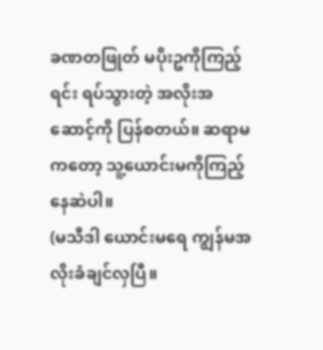ခဏတဖြုတ် မပိုးဥကိုကြည့်ရင်း ရပ်သွားတဲ့ အလိုးအဆောင့်ကို ပြန်စတယ်။ ဆရာမကတော့ သူ့ယောင်းမကိုကြည့်နေဆဲပါ။
(မသီဒါ ယောင်းမရေ ကျွန်မအလိုးခံချင်လှပြီ။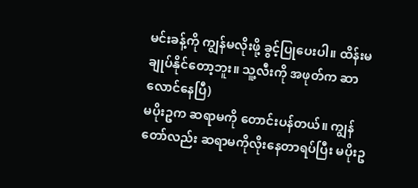မင်းခန့်ကို ကျွန်မလိုးဖို့ ခွင့်ပြုပေးပါ။ ထိန်းမချုပ်နိုင်တော့ဘူး။ သူ့လီးကို အဖုတ်က ဆာလောင်နေပြီ)
မပိုးဥက ဆရာမကို တောင်းပန်တယ်။ ကျွန်တော်လည်း ဆရာမကိုလိုးနေတာရပ်ပြီး မပိုးဥ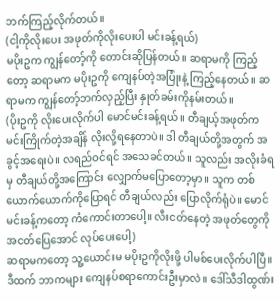ဘက်ကြည့်လိုက်တယ်။
(ငါ့ကိုလိုးပေး အဖုတ်ကိုလိုးပေးပါ မင်းခန့်ရယ်)
မပိုးဥက ကျွန်တော့်ကို တောင်းဆိုပြန်တယ်။ ဆရာမကို ကြည့်တော့ ဆရာမက မပိုးဥကို ကျေနပ်တဲ့အပြုံးနဲ့ ကြည့်နေတယ်။ ဆရာမက ကျွန်တော့်ဘက်လှည့်ပြီး နှုတ်ခမ်းကိုနမ်းတယ်။
(ပိုးဥကို လိုးပေးလိုက်ပါ မောင်မင်းခန့်ရယ်။ တီချယ့်အဖုတ်က မင်းကြိုက်တဲ့အချိန် လိုးလို့ရနေတာပဲ။ ဒါ တီချယ်တို့အတွက် အခွင့်အရေးပဲ။ လရည်ဝင်ရင် အသေခင်တယ်။ သူလည်း အလိုးခံရမှ တီချယ်တို့အကြောင်း လျှောက်မပြောတော့မှာ။ သူက တစ်ယောက်ယောက်ကိုပြောရင် တီချယ်လည်း ပြောလိုက်ရုံပဲ။ မောင်မင်းခန့်ကတော့ ကံကောင်းတာပေါ့။ လီးငတ်နေတဲ့ အဖုတ်တွေကို အငတ်ပြေအောင် လုပ်ပေးပေါ့)
ဆရာမကတော့ သူ့ယောင်းမ မပိုးဥကိုလိုးဖို့ ပါမစ်ပေးလိုက်ပါပြီ။ ဒီထက် ဘာကများ ကျေနပ်စရာကောင်းဦးမှာလဲ။ ဒေါ်သီဒါထွဏ်း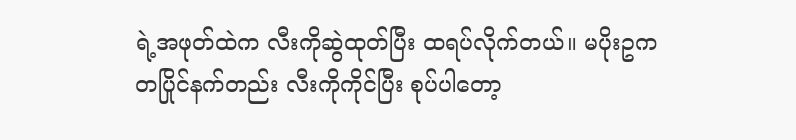ရဲ့အဖုတ်ထဲက လီးကိုဆွဲထုတ်ပြီး ထရပ်လိုက်တယ်။ မပိုးဥက တပြိုင်နက်တည်း လီးကိုကိုင်ပြီး စုပ်ပါတော့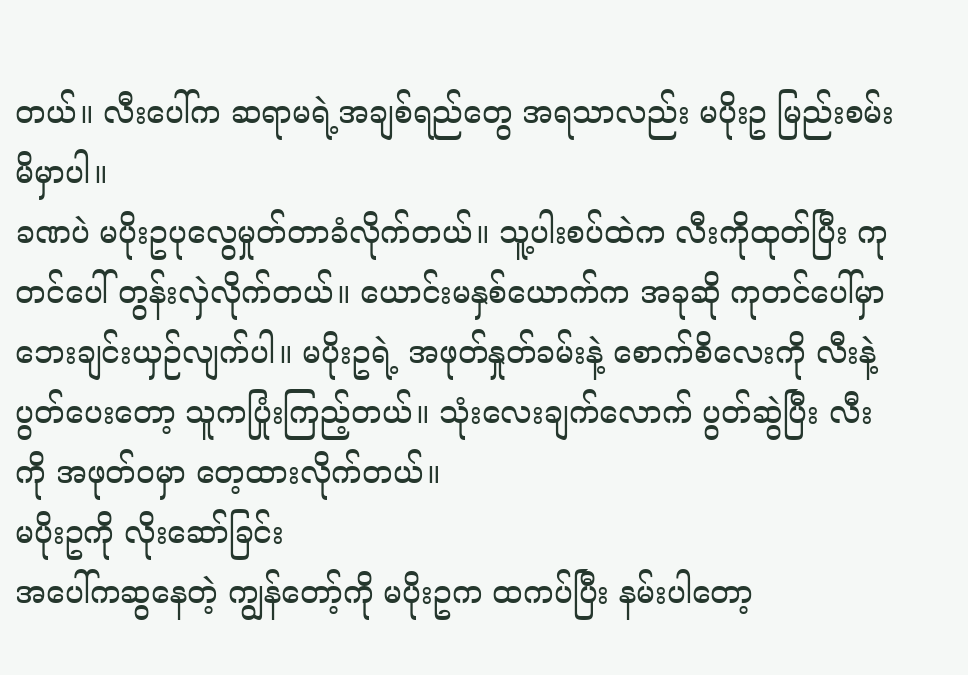တယ်။ လီးပေါ်က ဆရာမရဲ့အချစ်ရည်တွေ အရသာလည်း မပိုးဥ မြည်းစမ်းမိမှာပါ။
ခဏပဲ မပိုးဥပုလွေမှုတ်တာခံလိုက်တယ်။ သူ့ပါးစပ်ထဲက လီးကိုထုတ်ပြီး ကုတင်ပေါ် တွန်းလှဲလိုက်တယ်။ ယောင်းမနှစ်ယောက်က အခုဆို ကုတင်ပေါ်မှာ ဘေးချင်းယှဉ်လျက်ပါ။ မပိုးဥရဲ့ အဖုတ်နှုတ်ခမ်းနဲ့ စောက်စိလေးကို လီးနဲ့ပွတ်ပေးတော့ သူကပြုံးကြည့်တယ်။ သုံးလေးချက်လောက် ပွတ်ဆွဲပြီး လီးကို အဖုတ်ဝမှာ တေ့ထားလိုက်တယ်။
မပိုးဥကို လိုးဆော်ခြင်း
အပေါ်ကဆွနေတဲ့ ကျွန်တော့်ကို မပိုးဥက ထကပ်ပြီး နမ်းပါတော့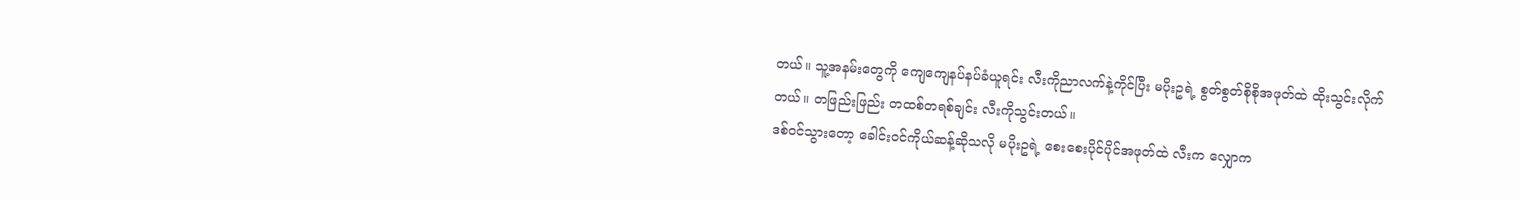တယ်။ သူ့အနမ်းတွေကို ကျေကျေနပ်နပ်ခံယူရင်း လီးကိုညာလက်နဲ့ကိုင်ပြီး မပိုးဥရဲ့ စွတ်စွတ်စိုစိုအဖုတ်ထဲ ထိုးသွင်းလိုက်တယ်။ တဖြည်းဖြည်း တထစ်တရစ်ချင်း လီးကိုသွင်းတယ်။
ဒစ်ဝင်သွားတော့ ခေါင်းဝင်ကိုယ်ဆန့်ဆိုသလို မပိုးဥရဲ့ စေးစေးပိုင်ပိုင်အဖုတ်ထဲ လီးက လျှောက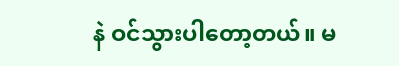နဲ ဝင်သွားပါတော့တယ်။ မ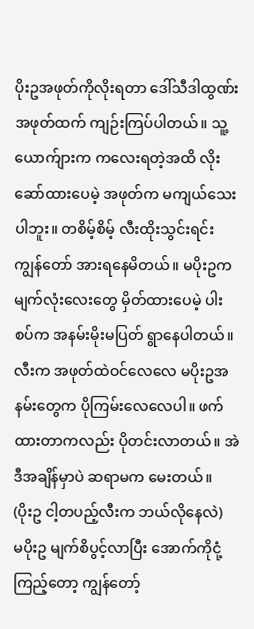ပိုးဥအဖုတ်ကိုလိုးရတာ ဒေါ်သီဒါထွဏ်းအဖုတ်ထက် ကျဉ်းကြပ်ပါတယ်။ သူ့ယောက်ျားက ကလေးရတဲ့အထိ လိုးဆော်ထားပေမဲ့ အဖုတ်က မကျယ်သေးပါဘူး။ တစိမ့်စိမ့် လီးထိုးသွင်းရင်း ကျွန်တော် အားရနေမိတယ်။ မပိုးဥက မျက်လုံးလေးတွေ မှိတ်ထားပေမဲ့ ပါးစပ်က အနမ်းမိုးမပြတ် ရွာနေပါတယ်။ လီးက အဖုတ်ထဲဝင်လေလေ မပိုးဥအနမ်းတွေက ပိုကြမ်းလေလေပါ။ ဖက်ထားတာကလည်း ပိုတင်းလာတယ်။ အဲဒီအချိန်မှာပဲ ဆရာမက မေးတယ်။
(ပိုးဥ ငါ့တပည့်လီးက ဘယ်လိုနေလဲ)
မပိုးဥ မျက်စိပွင့်လာပြီး အောက်ကိုငုံ့ကြည့်တော့ ကျွန်တော့်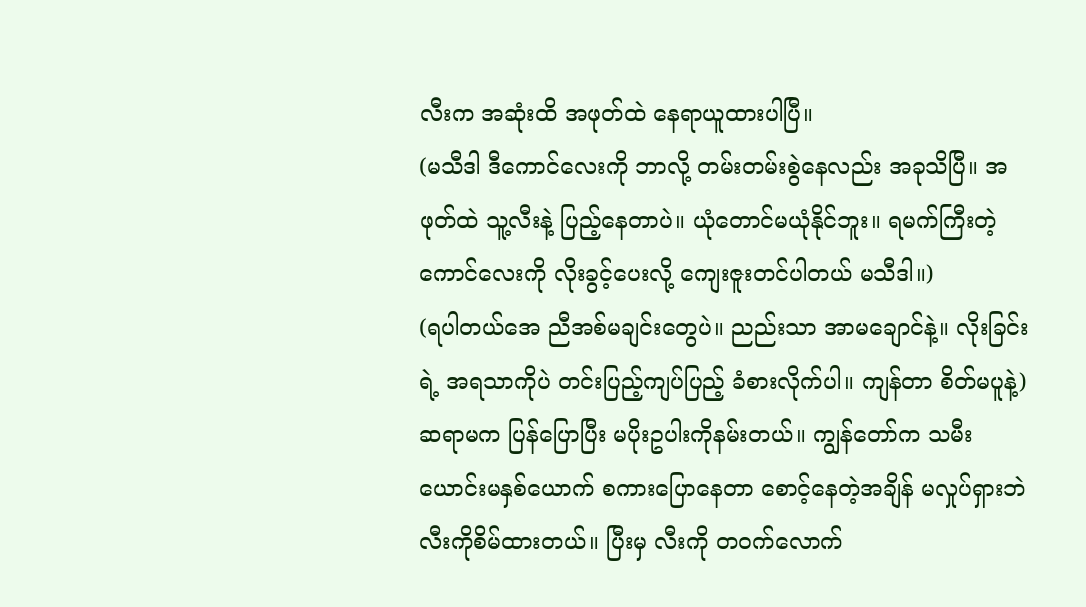လီးက အဆုံးထိ အဖုတ်ထဲ နေရာယူထားပါပြီ။
(မသီဒါ ဒီကောင်လေးကို ဘာလို့ တမ်းတမ်းစွဲနေလည်း အခုသိပြီ။ အဖုတ်ထဲ သူ့လီးနဲ့ ပြည့်နေတာပဲ။ ယုံတောင်မယုံနိုင်ဘူး။ ရမက်ကြီးတဲ့ ကောင်လေးကို လိုးခွင့်ပေးလို့ ကျေးဇူးတင်ပါတယ် မသီဒါ။)
(ရပါတယ်အေ ညီအစ်မချင်းတွေပဲ။ ညည်းသာ အာမချောင်နဲ့။ လိုးခြင်းရဲ့ အရသာကိုပဲ တင်းပြည့်ကျပ်ပြည့် ခံစားလိုက်ပါ။ ကျန်တာ စိတ်မပူနဲ့)
ဆရာမက ပြန်ပြောပြီး မပိုးဥပါးကိုနမ်းတယ်။ ကျွန်တော်က သမီးယောင်းမနှစ်ယောက် စကားပြောနေတာ စောင့်နေတဲ့အချိန် မလှုပ်ရှားဘဲ လီးကိုစိမ်ထားတယ်။ ပြီးမှ လီးကို တဝက်လောက်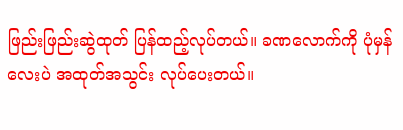ဖြည်းဖြည်းဆွဲထုတ် ပြန်ထည့်လုပ်တယ်။ ခဏလောက်ကို ပုံမှန်လေးပဲ အထုတ်အသွင်း လုပ်ပေးတယ်။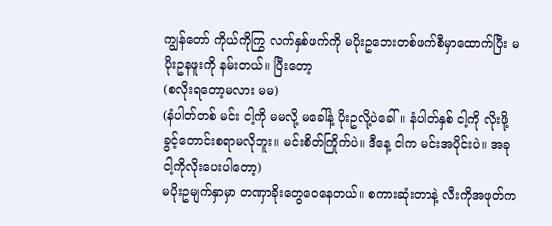ကျွန်တော် ကိုယ်ကိုကြွ လက်နှစ်ဖက်ကို မပိုးဥဘေးတစ်ဖက်စီမှာထောက်ပြီး မပိုးဥနဖူးကို နမ်းတယ်။ ပြီးတော့
(စလိုးရတော့မလား မမ)
(နံပါတ်တစ် မင်း ငါ့ကို မမလို့ မခေါ်နဲ့ ပိုးဥလို့ပဲခေါ်။ နံပါတ်နှစ် ငါ့ကို လိုးဖို့ခွင့်တောင်းစရာမလိုဘူး။ မင်းစိတ်ကြိုက်ပဲ။ ဒီနေ့ ငါက မင်းအပိုင်းပဲ။ အခု ငါ့ကိုလိုးပေးပါတော့)
မပိုးဥမျက်နှာမှာ တဏှာခိုးတွေဝေနေတယ်။ စကားဆုံးတာနဲ့ လီးကိုအဖုတ်က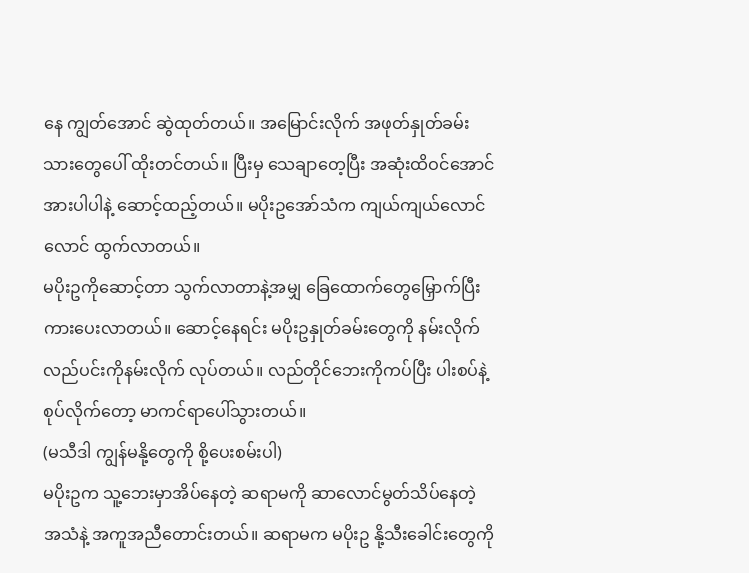နေ ကျွတ်အောင် ဆွဲထုတ်တယ်။ အမြောင်းလိုက် အဖုတ်နှုတ်ခမ်းသားတွေပေါ် ထိုးတင်တယ်။ ပြီးမှ သေချာတေ့ပြီး အဆုံးထိဝင်အောင် အားပါပါနဲ့ ဆောင့်ထည့်တယ်။ မပိုးဥအော်သံက ကျယ်ကျယ်လောင်လောင် ထွက်လာတယ်။
မပိုးဥကိုဆောင့်တာ သွက်လာတာနဲ့အမျှ ခြေထောက်တွေမြှောက်ပြီး ကားပေးလာတယ်။ ဆောင့်နေရင်း မပိုးဥနှုတ်ခမ်းတွေကို နမ်းလိုက် လည်ပင်းကိုနမ်းလိုက် လုပ်တယ်။ လည်တိုင်ဘေးကိုကပ်ပြီး ပါးစပ်နဲ့ စုပ်လိုက်တော့ မာကင်ရာပေါ်သွားတယ်။
(မသီဒါ ကျွန်မနို့တွေကို စို့ပေးစမ်းပါ)
မပိုးဥက သူ့ဘေးမှာအိပ်နေတဲ့ ဆရာမကို ဆာလောင်မွတ်သိပ်နေတဲ့ အသံနဲ့ အကူအညီတောင်းတယ်။ ဆရာမက မပိုးဥ နို့သီးခေါင်းတွေကို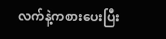လက်နဲ့ကစားပေးပြီး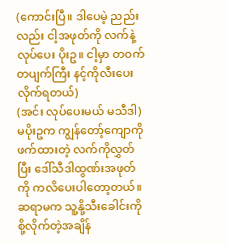(ကောင်းပြီ။ ဒါပေမဲ့ ညည်းလည်း ငါ့အဖုတ်ကို လက်နဲ့လုပ်ပေး ပိုးဥ။ ငါ့မှာ တဝက်တပျက်ကြီး နင့်ကိုလီးပေးလိုက်ရတယ်)
(အင်း လုပ်ပေးမယ် မသီဒါ)
မပိုးဥက ကျွန်တော့်ကျောကို ဖက်ထားတဲ့ လက်ကိုလွှတ်ပြီး ဒေါ်သီဒါထွဏ်းအဖုတ်ကို ကလိပေးပါတော့တယ်။ ဆရာမက သူ့နို့သီးခေါင်းကို စို့လိုက်တဲ့အချိန်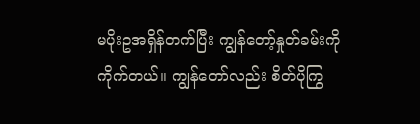မပိုးဥအရှိန်တက်ပြီး ကျွန်တော့်နှုတ်ခမ်းကို ကိုက်တယ်။ ကျွန်တော်လည်း စိတ်ပိုကြွ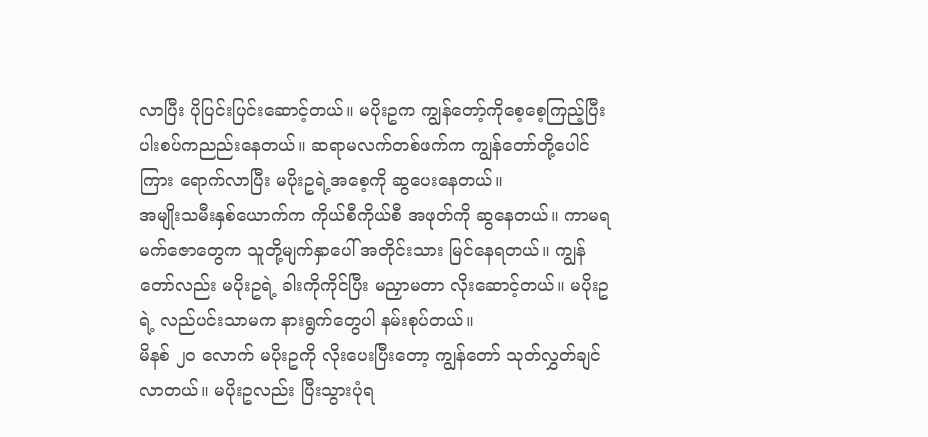လာပြီး ပိုပြင်းပြင်းဆောင့်တယ်။ မပိုးဥက ကျွန်တော့်ကိုစေ့စေ့ကြည့်ပြီး ပါးစပ်ကညည်းနေတယ်။ ဆရာမလက်တစ်ဖက်က ကျွန်တော်တို့ပေါင်ကြား ရောက်လာပြီး မပိုးဥရဲ့အစေ့ကို ဆွပေးနေတယ်။
အမျိုးသမီးနှစ်ယောက်က ကိုယ်စီကိုယ်စီ အဖုတ်ကို ဆွနေတယ်။ ကာမရမက်ဇောတွေက သူတို့မျက်နှာပေါ် အတိုင်းသား မြင်နေရတယ်။ ကျွန်တော်လည်း မပိုးဥရဲ့ ခါးကိုကိုင်ပြီး မညှာမတာ လိုးဆောင့်တယ်။ မပိုးဥရဲ့ လည်ပင်းသာမက နားရွက်တွေပါ နမ်းစုပ်တယ်။
မိနစ် ၂၀ လောက် မပိုးဥကို လိုးပေးပြီးတော့ ကျွန်တော် သုတ်လွှတ်ချင်လာတယ်။ မပိုးဥလည်း ပြီးသွားပုံရ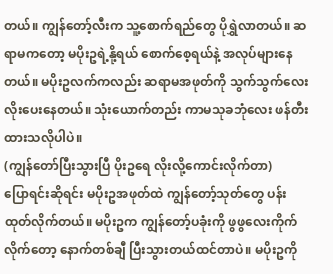တယ်။ ကျွန်တော့်လီးက သူ့စောက်ရည်တွေ ပိုရွှဲလာတယ်။ ဆရာမကတော့ မပိုးဥရဲ့နို့ရယ် စောက်စေ့ရယ်နဲ့ အလုပ်များနေတယ်။ မပိုးဥလက်ကလည်း ဆရာမအဖုတ်ကို သွက်သွက်လေး လိုးပေးနေတယ်။ သုံးယောက်တည်း ကာမသုခဘုံလေး ဖန်တီးထားသလိုပါပဲ။
(ကျွန်တော်ပြီးသွားပြီ ပိုးဥရေ လိုးလို့ကောင်းလိုက်တာ)
ပြောရင်းဆိုရင်း မပိုးဥအဖုတ်ထဲ ကျွန်တော့်သုတ်တွေ ပန်းထုတ်လိုက်တယ်။ မပိုးဥက ကျွန်တော့်ပခုံးကို ဖွဖွလေးကိုက်လိုက်တော့ နောက်တစ်ချီ ပြီးသွားတယ်ထင်တာပဲ။ မပိုးဥကို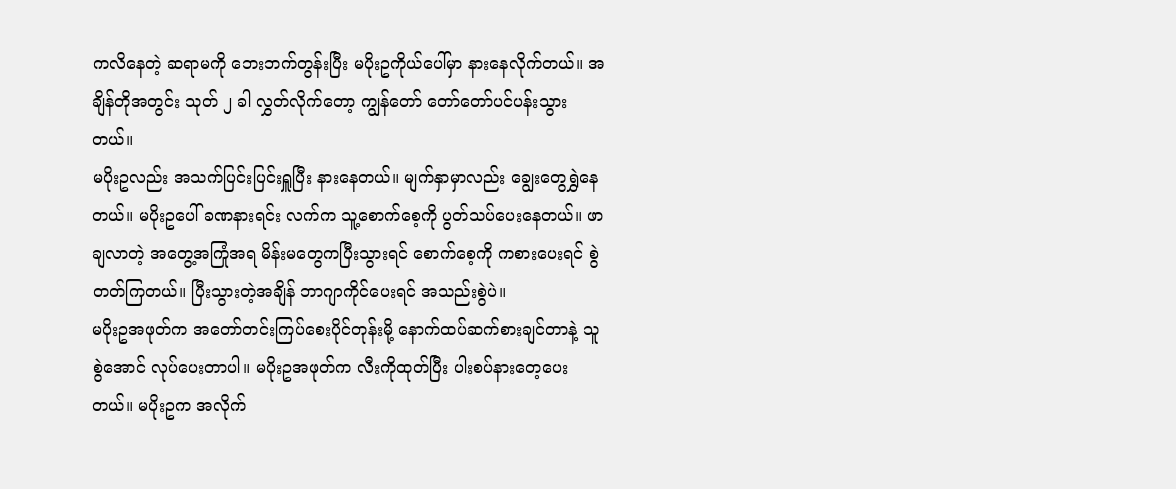ကလိနေတဲ့ ဆရာမကို ဘေးဘက်တွန်းပြီး မပိုးဥကိုယ်ပေါ်မှာ နားနေလိုက်တယ်။ အချိန်တိုအတွင်း သုတ် ၂ ခါ လွှတ်လိုက်တော့ ကျွန်တော် တော်တော်ပင်ပန်းသွားတယ်။
မပိုးဥလည်း အသက်ပြင်းပြင်းရှူပြီး နားနေတယ်။ မျက်နှာမှာလည်း ချွေးတွေရွှဲနေတယ်။ မပိုးဥပေါ် ခဏနားရင်း လက်က သူ့စောက်စေ့ကို ပွတ်သပ်ပေးနေတယ်။ ဖာချလာတဲ့ အတွေ့အကြုံအရ မိန်းမတွေကပြီးသွားရင် စောက်စေ့ကို ကစားပေးရင် စွဲတတ်ကြတယ်။ ပြီးသွားတဲ့အချိန် ဘာဂျာကိုင်ပေးရင် အသည်းစွဲပဲ။
မပိုးဥအဖုတ်က အတော်တင်းကြပ်စေးပိုင်တုန်းမို့ နောက်ထပ်ဆက်စားချင်တာနဲ့ သူစွဲအောင် လုပ်ပေးတာပါ။ မပိုးဥအဖုတ်က လီးကိုထုတ်ပြီး ပါးစပ်နားတေ့ပေးတယ်။ မပိုးဥက အလိုက်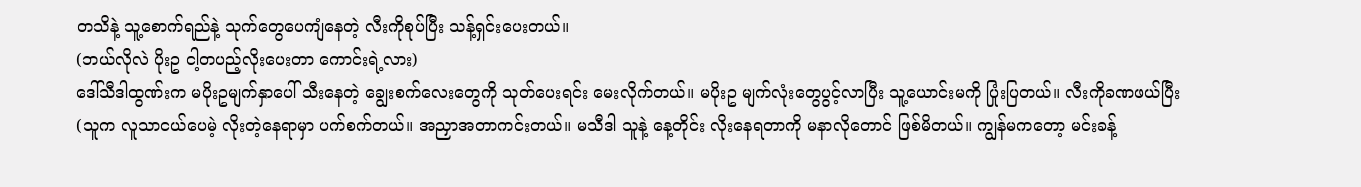တသိနဲ့ သူ့စောက်ရည်နဲ့ သုက်တွေပေကျံနေတဲ့ လီးကိုစုပ်ပြီး သန့်ရှင်းပေးတယ်။
(ဘယ်လိုလဲ ပိုးဥ ငါ့တပည့်လိုးပေးတာ ကောင်းရဲ့လား)
ဒေါ်သီဒါထွဏ်းက မပိုးဥမျက်နှာပေါ် သီးနေတဲ့ ချွေးစက်လေးတွေကို သုတ်ပေးရင်း မေးလိုက်တယ်။ မပိုးဥ မျက်လုံးတွေပွင့်လာပြီး သူ့ယောင်းမကို ပြုံးပြတယ်။ လီးကိုခဏဖယ်ပြီး
(သူက လူသာငယ်ပေမဲ့ လိုးတဲ့နေရာမှာ ပက်စက်တယ်။ အညှာအတာကင်းတယ်။ မသီဒါ သူနဲ့ နေ့တိုင်း လိုးနေရတာကို မနာလိုတောင် ဖြစ်မိတယ်။ ကျွန်မကတော့ မင်းခန့်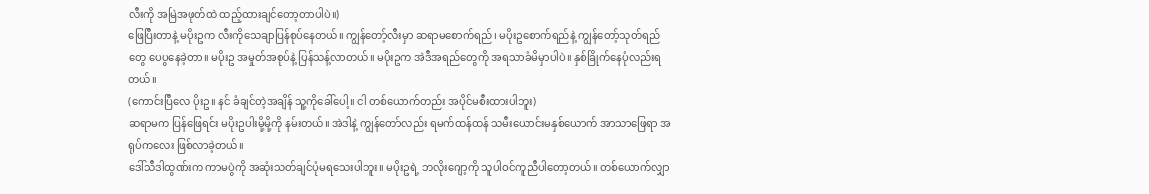လီးကို အမြဲအဖုတ်ထဲ ထည့်ထားချင်တော့တာပါပဲ။)
ဖြေပြီးတာနဲ့ မပိုးဥက လီးကိုသေချာပြန်စုပ်နေတယ်။ ကျွန်တော့်လီးမှာ ဆရာမစောက်ရည်၊ မပိုးဥစောက်ရည်နဲ့ ကျွန်တော့်သုတ်ရည်တွေ ပေပွနေခဲ့တာ။ မပိုးဥ အမှုတ်အစုပ်နဲ့ ပြန်သန့်လာတယ်။ မပိုးဥက အဲဒီအရည်တွေကို အရသာခံမိမှာပါပဲ။ နှစ်ခြိုက်နေပုံလည်းရတယ်။
(ကောင်းပြီလေ ပိုးဥ။ နင် ခံချင်တဲ့အချိန် သူ့ကိုခေါ်ပေါ့။ ငါ တစ်ယောက်တည်း အပိုင်မစီးထားပါဘူး)
ဆရာမက ပြန်ဖြေရင်း မပိုးဥပါးမို့မို့ကို နမ်းတယ်။ အဲဒါနဲ့ ကျွန်တော်လည်း ရမက်ထန်ထန် သမီးယောင်းမနှစ်ယောက် အာသာဖြေရာ အရုပ်ကလေး ဖြစ်လာခဲ့တယ်။
ဒေါ်သီဒါထွဏ်းက ကာမပွဲကို အဆုံးသတ်ချင်ပုံမရသေးပါဘူး။ မပိုးဥရဲ့ ဘလိုးဂျော့ကို သူပါဝင်ကူညီပါတော့တယ်။ တစ်ယောက်လျှာ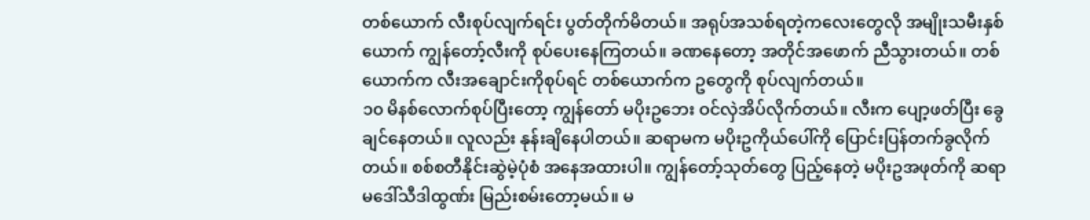တစ်ယောက် လီးစုပ်လျက်ရင်း ပွတ်တိုက်မိတယ်။ အရုပ်အသစ်ရတဲ့ကလေးတွေလို အမျိုးသမီးနှစ်ယောက် ကျွန်တော့်လီးကို စုပ်ပေးနေကြတယ်။ ခဏနေတော့ အတိုင်အဖောက် ညီသွားတယ်။ တစ်ယောက်က လီးအချောင်းကိုစုပ်ရင် တစ်ယောက်က ဥတွေကို စုပ်လျက်တယ်။
၁၀ မိနစ်လောက်စုပ်ပြီးတော့ ကျွန်တော် မပိုးဥဘေး ဝင်လှဲအိပ်လိုက်တယ်။ လီးက ပျော့ဖတ်ပြီး ခွေချင်နေတယ်။ လူလည်း နုန်းချိနေပါတယ်။ ဆရာမက မပိုးဥကိုယ်ပေါ်ကို ပြောင်းပြန်တက်ခွလိုက်တယ်။ စစ်စတီနိုင်းဆွဲမဲ့ပုံစံ အနေအထားပါ။ ကျွန်တော့်သုတ်တွေ ပြည့်နေတဲ့ မပိုးဥအဖုတ်ကို ဆရာမဒေါ်သီဒါထွဏ်း မြည်းစမ်းတော့မယ်။ မ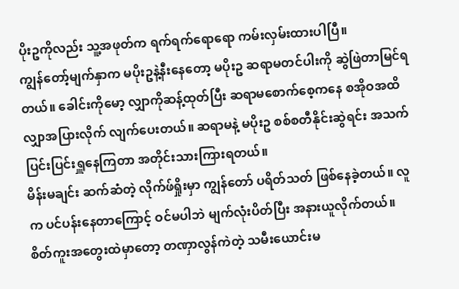ပိုးဥကိုလည်း သူ့အဖုတ်က ရက်ရက်ရောရော ကမ်းလှမ်းထားပါပြီ။
ကျွန်တော့်မျက်နှာက မပိုးဥနဲ့နီးနေတော့ မပိုးဥ ဆရာမတင်ပါးကို ဆွဲဖြဲတာမြင်ရတယ်။ ခေါင်းကိုမော့ လျှာကိုဆန့်ထုတ်ပြီး ဆရာမစောက်စေ့ကနေ စအိုဝအထိ လျှာအပြားလိုက် လျက်ပေးတယ်။ ဆရာမနဲ့ မပိုးဥ စစ်စတီနိုင်းဆွဲရင်း အသက်ပြင်းပြင်းရှူနေကြတာ အတိုင်းသားကြားရတယ်။
မိန်းမချင်း ဆက်ဆံတဲ့ လိုက်ဖ်ရှိုးမှာ ကျွန်တော် ပရိတ်သတ် ဖြစ်နေခဲ့တယ်။ လူက ပင်ပန်းနေတာကြောင့် ဝင်မပါဘဲ မျက်လုံးပိတ်ပြီး အနားယူလိုက်တယ်။ စိတ်ကူးအတွေးထဲမှာတော့ တဏှာလွန်ကဲတဲ့ သမီးယောင်းမ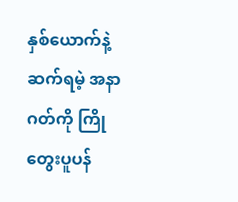နှစ်ယောက်နဲ့ ဆက်ရမဲ့ အနာဂတ်ကို ကြိုတွေးပူပန်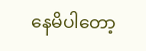နေမိပါတော့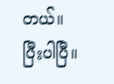တယ်။
ပြီးပါပြီ။